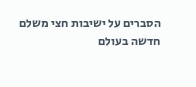הסברים על ישיבות חצי משלם
חדשה בעולם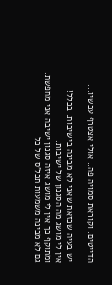הדייטים. וקוראת סמויה פה.. אולי אצטרף עכשיו...

יש בעיה שכזאת שאני לא מבינה בישיבות. בכלל!
אין לי מושג מה הסגנון של ישיבות.
ומתוקף כך אין לי מושג איזה סגנון ישיבה אני מחפשת.
גם לא מבינה משמעות תכל'ס של כל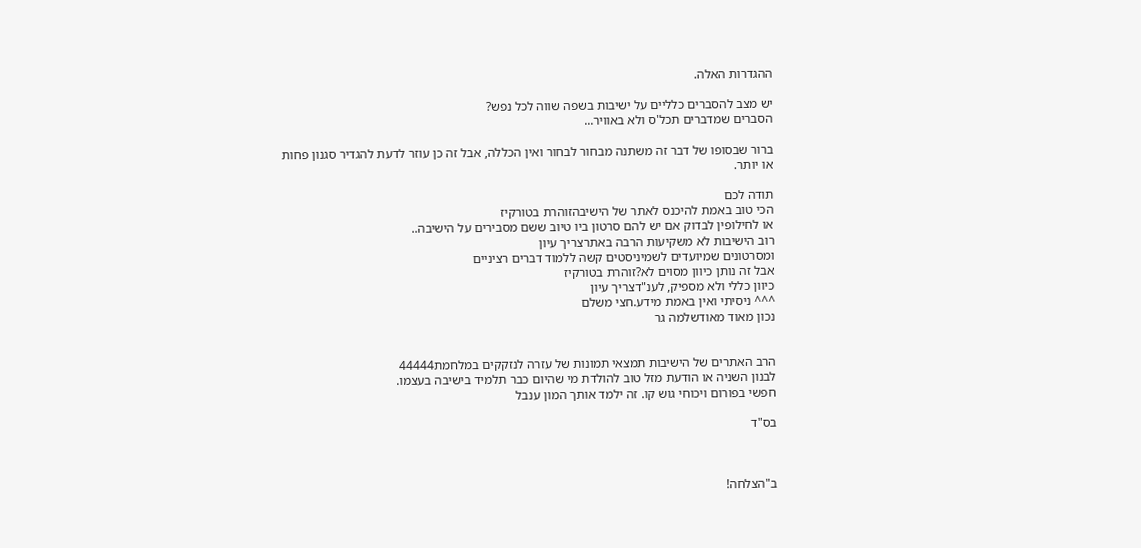ההגדרות האלה.

יש מצב להסברים כלליים על ישיבות בשפה שווה לכל נפש?
הסברים שמדברים תכל'ס ולא באוויר...

ברור שבסופו של דבר זה משתנה מבחור לבחור ואין הכללה, אבל זה כן עוזר לדעת להגדיר סגנון פחות או יותר.

תודה לכם
הכי טוב באמת להיכנס לאתר של הישיבהזוהרת בטורקיז
או לחילופין לבדוק אם יש להם סרטון ביו טיוב ששם מסבירים על הישיבה..
רוב הישיבות לא משקיעות הרבה באתרצריך עיון
ומסרטונים שמיועדים לשמיניסטים קשה ללמוד דברים רציניים
אבל זה נותן כיוון מסוים לא?זוהרת בטורקיז
כיוון כללי ולא מספיק, לענ"דצריך עיון
^^^ ניסיתי ואין באמת מידע.חצי משלם
נכון מאוד מאודשלמה גר


הרב האתרים של הישיבות תמצאי תמונות של עזרה לנזקקים במלחמת44444
לבנון השניה או הודעת מזל טוב להולדת מי שהיום כבר תלמיד בישיבה בעצמו.
חפשי בפורום ויכוחי גוש קו. זה ילמד אותך המון ענבל

בס"ד



ב"הצלחה!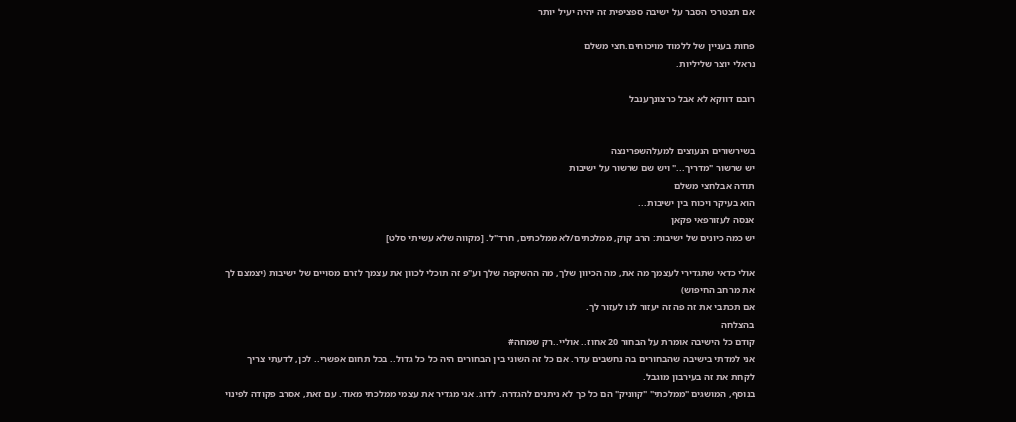אם תצטרכי הסבר על ישיבה ספציפית זה יהיה יעיל יותר

פחות בעניין של ללמוד מויכוחים.חצי משלם
נראלי יוצר שליליות.

רובם דווקא לא אבל כרצונךענבל


בשירשורים הנעוצים למעלהשפרינצה
יש שרשור "מדריך..." ויש שם שרשור על ישיבות
תודה אבלחצי משלם
הוא בעיקר ויכוח בין ישיבות...
אנסה לעזורפאי פקאן
יש כמה כיונים של ישיבות: הרב קוק, ממלכתים/לא ממלכתים, חרד"ל. [מקווה שלא עשיתי סלט]

אולי כדאי שתגדירי לעצמך מה את, מה הכיוון שלך, מה ההשקפה שלך וע"פ זה תוכלי לכוון את עצמך לזרם מסויים של ישיבות (יצמצם לך את מרחב החיפוש)
אם תכתבי את זה פה זה יעזור לנו לעזור לך.
בהצלחה
קודם כל הישיבה אומרת על הבחור 20 אחוז.. אוליי..רק שמחה#
אני למדתי בישיבה שהבחורים בה נחשבים עדר. אם כל זה השוני בין הבחורים היה כל כל גדול.. בכל תחום אפשרי.. לכן, לדעתי צריך לקחת את זה בעירבון מוגבל.
בנוסף, המושגים "ממלכתי" "קווניק" הם כל כך לא ניתנים להגדרה. לדוג. אני מגדיר את עצמי ממלכתי מאוד. עם זאת, אסרב פקודה לפינוי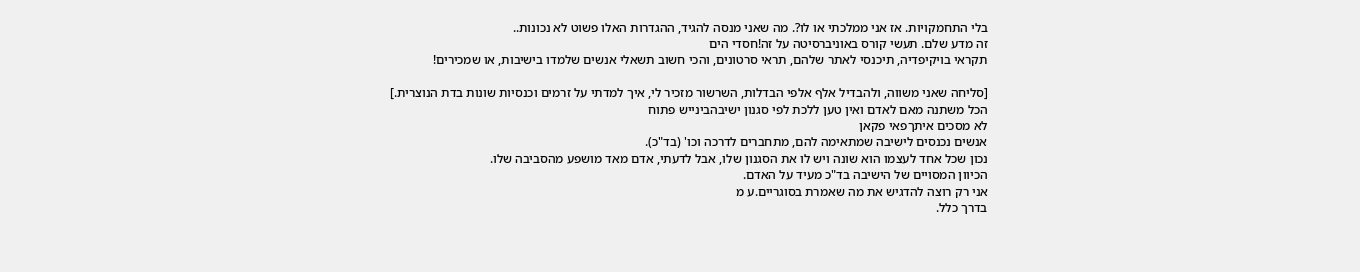בלי התחמקויות. אז אני ממלכתי או לו?. מה שאני מנסה להגיד, ההגדרות האלו פשוט לא נכונות..
זה מדע שלם. תעשי קורס באוניברסיטה על זה!חסדי הים
תקראי בויקיפדיה, תיכנסי לאתר שלהם, תראי סרטונים, והכי חשוב תשאלי אנשים שלמדו בישיבות, או שמכירים!

[סליחה שאני משווה, ולהבדיל אלף אלפי הבדלות, השרשור מזכיר לי, איך למדתי על זרמים וכנסיות שונות בדת הנוצרית.]
הכל משתנה מאם לאדם ואין טען ללכת לפי סגנון ישיבהבינייש פתוח
לא מסכים איתךפאי פקאן
אנשים נכנסים לישיבה שמתאימה להם, מתחברים לדרכה וכו' (בד"כ).
נכון שכל אחד לעצמו הוא שונה ויש לו את הסגנון שלו, אבל לדעתי, אדם מאד מושפע מהסביבה שלו.
הכיוון המסויים של הישיבה בד"כ מעיד על האדם.
אני רק רוצה להדגיש את מה שאמרת בסוגריים.ע מ
בדרך כלל.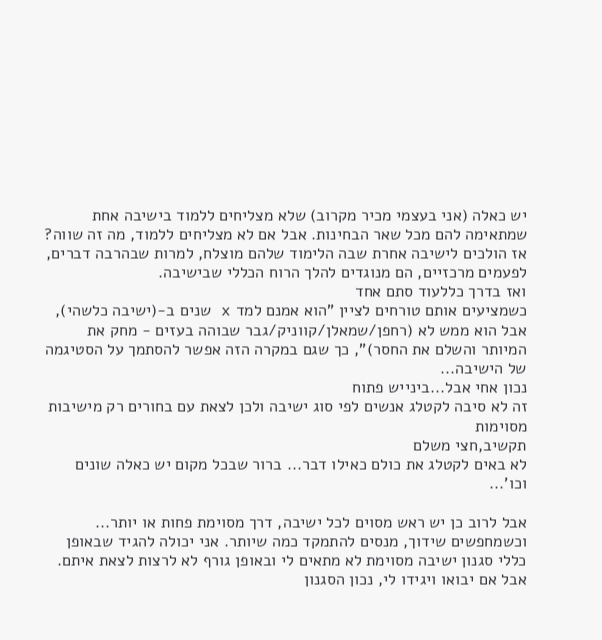יש כאלה (אני בעצמי מכיר מקרוב) שלא מצליחים ללמוד בישיבה אחת שמתאימה להם מכל שאר הבחינות. אבל אם לא מצליחים ללמוד, מה זה שווה? אז הולכים לישיבה אחרת שבה הלימוד שלהם מוצלח, למרות שבהרבה דברים, לפעמים מרכזיים, הם מנוגדים להלך הרוח הכללי שבישיבה.
ואז בדרך כללעוד סתם אחד
כשמציעים אותם טורחים לציין "הוא אמנם למד x שנים ב-(ישיבה כלשהי), אבל הוא ממש לא (רחפן/שמאלן/קווניק/גבר שבוהה בעזים - מחק את המיותר והשלם את החסר)", כך שגם במקרה הזה אפשר להסתמך על הסטיגמה של הישיבה...
נכון אחי אבל...בינייש פתוח
זה לא סיבה לקטלג אנשים לפי סוג ישיבה ולכן לצאת עם בחורים רק מישיבות מסוימות
תקשיב,חצי משלם
לא באים לקטלג את כולם כאילו דבר... ברור שבכל מקום יש כאלה שונים וכו'...

אבל לרוב כן יש ראש מסוים לכל ישיבה, דרך מסוימת פחות או יותר...
וכשמחפשים שידוך, מנסים להתמקד כמה שיותר. אני יכולה להגיד שבאופן כללי סגנון ישיבה מסוימת לא מתאים לי ובאופן גורף לא לרצות לצאת איתם. אבל אם יבואו ויגידו לי, נכון הסגנון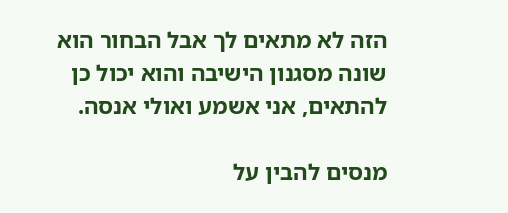הזה לא מתאים לך אבל הבחור הוא שונה מסגנון הישיבה והוא יכול כן להתאים, אני אשמע ואולי אנסה.

מנסים להבין על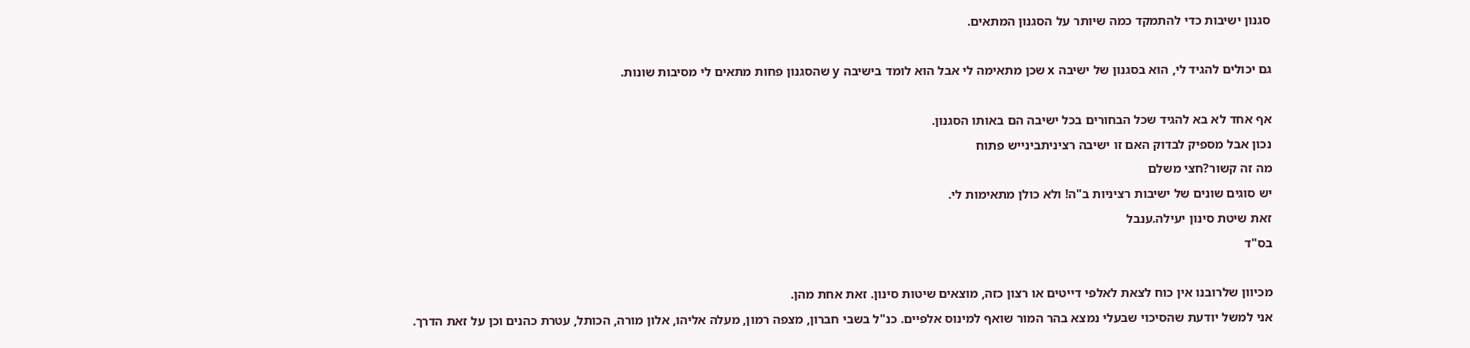סגנון ישיבות כדי להתמקד כמה שיותר על הסגנון המתאים.

גם יכולים להגיד לי, הוא בסגנון של ישיבה x שכן מתאימה לי אבל הוא לומד בישיבה y שהסגנון פחות מתאים לי מסיבות שונות.

אף אחד לא בא להגיד שכל הבחורים בכל ישיבה הם באותו הסגנון.
נכון אבל מספיק לבדוק האם זו ישיבה רציניתבינייש פתוח
מה זה קשור?חצי משלם
יש סוגים שונים של ישיבות רציניות ב"ה! ולא כולן מתאימות לי.
זאת שיטת סינון יעילה.ענבל
בס"ד

מכיוון שלרובנו אין כוח לצאת לאלפי דייטים או רצון כזה, מוצאים שיטות סינון. זאת אחת מהן.
אני למשל יודעת שהסיכוי שבעלי נמצא בהר המור שואף למינוס אלפיים. כנ"ל בשבי חברון, מצפה רמון, מעלה אליהו, אלון מורה, הכותל, עטרת כהנים וכן על זאת הדרך.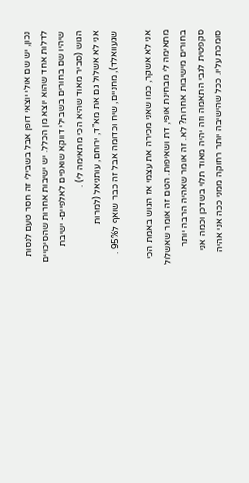נכון, יש שם אולי יוצאי דופן אבל בשבילי זה חסר טעם לנסות לדלות אחד שהוא יוצא מן הכלל. יש ישיבות אחרות שהסיכויים שיהיו שם בחורים בשבילי דווקא שואפים לאלפיים- ישיבת הגוש (סביר מאוד שהיא הכי מתאימה לי) .
אני לא אשלול גם את מא"ד, ירוחם, עותניאל (למרות שגעוואלד), מחניים, שיח וכדומה אבל זה כבר שואף ל95% .

אני לא אשקר, כמו שאני מכירה את עצמי אז הגוש באמת הכי מתאימה לי מבחינת אופי, דת ושאיפות. הטם זה אומר שאשלול בחורים מישיבות אחרות? לא. זה אומר שאהיה הרבה יותר סקפטית לגבי התאמה וזה יהיה מאוד תלוי בשדכן וכמה אני סומכת עליו. ככל שהישיבה יותר רחוקה ממני ככה אני אהיה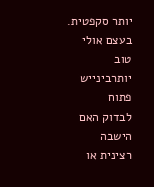יותר סקפטית.
בעצם אולי טוב יותרבינייש פתוח
לבדוק האם הישבה רצינית או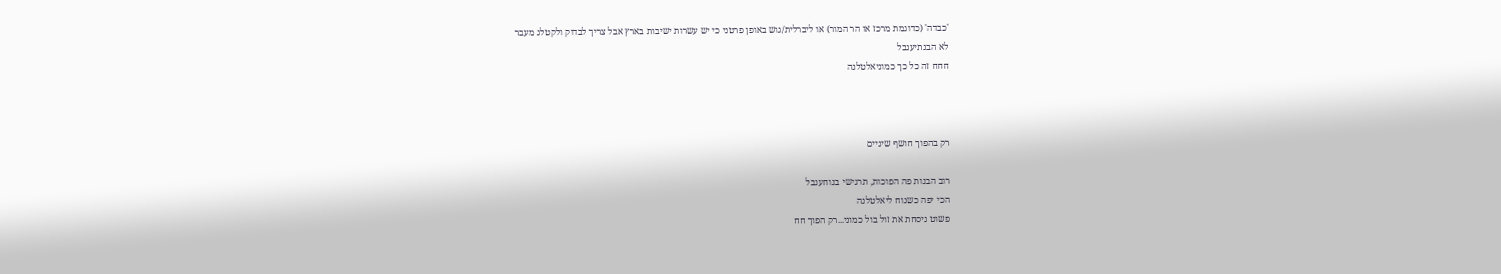'כבדה' (כדוגמת מרכז או הר המור) או ליברלית/גוש באופן פרטני כי יש עשרות ישיבות בארץ אבל צריך לבדוק ולקטלג מעבר
לא הבנתיענבל
חחח זה כל כך כמוניאלטלנה



רק בהפוך חושף שיניים

רוב הבנות פה הפוכות, תרגישי בנוחענבל
הכי יפה כשנוח ליאלטלנה
פשוט ניסחת את זול בול כמוני...רק הפוך חח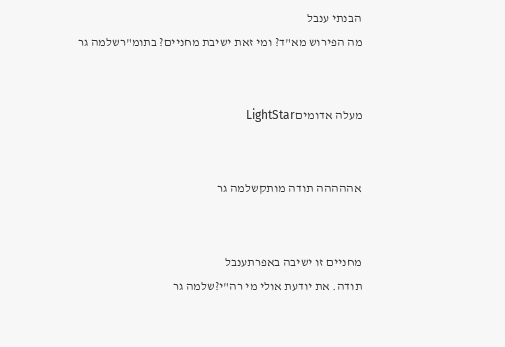הבנתי ענבל
מה הפירוש מא"ד? ומי זאת ישיבת מחניים? בתומ"רשלמה גר


מעלה אדומיםLightStar


אההההה תודה מותקשלמה גר


מחניים זו ישיבה באפרתענבל
תודה. את יודעת אולי מי רה"י?שלמה גר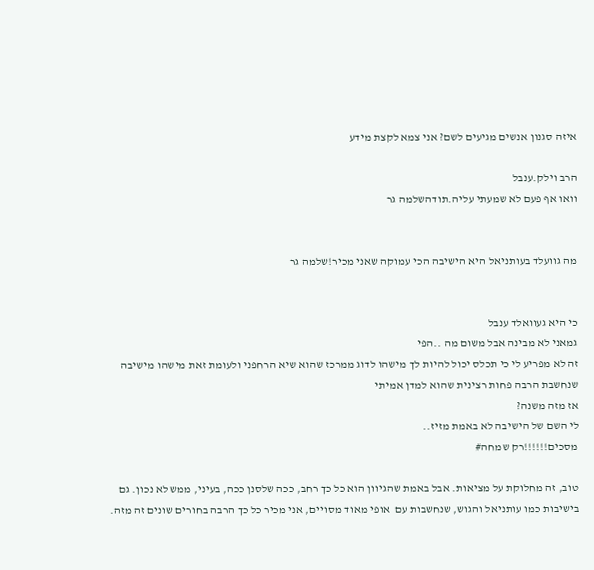איזה סגנון אנשים מגיעים לשם? אני צמא לקצת מידע

הרב וילק.ענבל
וואו אף פעם לא שמעתי עליה.תודהשלמה גר


מה גוועלד בעותניאל היא הישיבה הכי עמוקה שאני מכיר!שלמה גר


כי היא געוואלד ענבל
גמאני לא מבינה אבל משום מה ..הפי
זה לא מפריע לי כי תכלס יכול להיות לך מישהו לדוג ממרכז שהוא שיא הרחפני ולעומת זאת מישהו מישיבה שנחשבת הרבה פחות רצינית שהוא למדן אמיתי
אז מזה משנה?
לי השם של הישיבה לא באמת מזיז..
מסכים!!!!!!רק שמחה#

טוב, זה מחלוקת על מציאות. אבל באמת שהגיוון הוא כל כך רחב, ככה שלסנן ככה, בעיני, ממש לא נכון. גם בישיבות כמו עותניאל והגוש, שנחשבות עם  אופי מאוד מסויים, אני מכיר כל כך הרבה בחורים שונים זה מזה.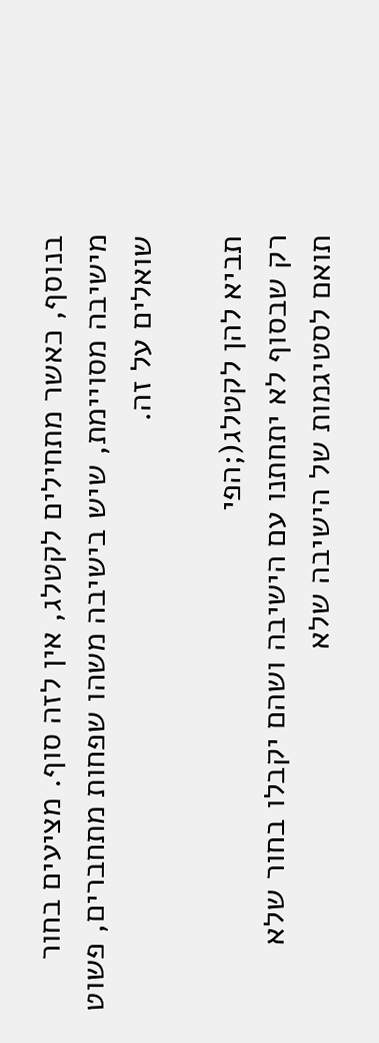בנוסף, כאשר מתחילים לקטלג, אין לזה סוף. מציעים בחור מישיבה מסויימת, שיש בישיבה משהו שפחות מתחברים, פשוט שואלים על זה.

תביא להן לקטלג(;הפי
רק שבסוף לא יתחתנו עם הישיבה ושהם יקבלו בחור שלא תואם לסטיגמות של הישיבה שלא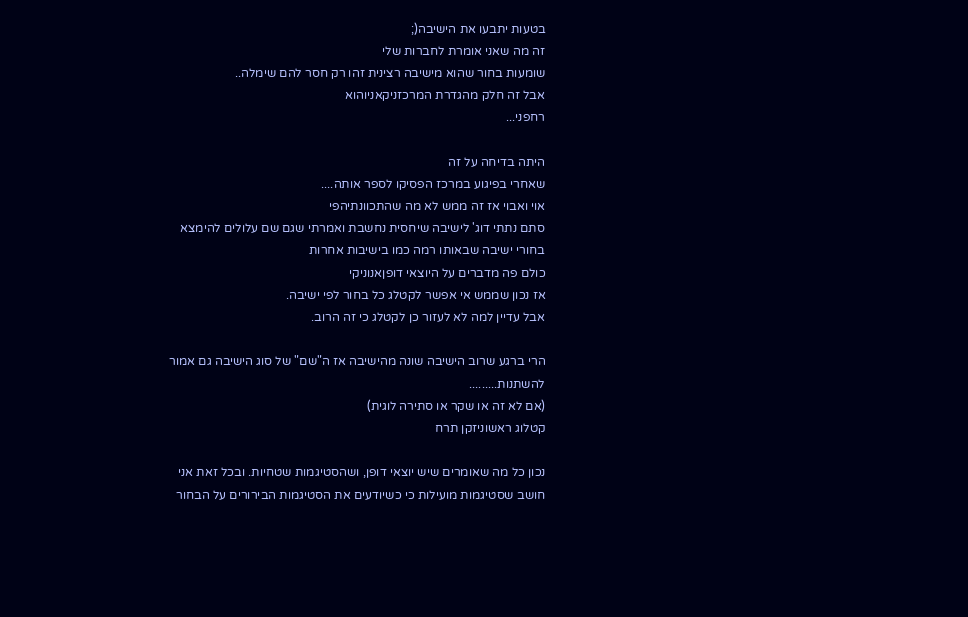בטעות יתבעו את הישיבה(;
זה מה שאני אומרת לחברות שלי
שומעות בחור שהוא מישיבה רצינית זהו רק חסר להם שימלה..
אבל זה חלק מהגדרת המרכזניקאניוהוא
רחפני...

היתה בדיחה על זה
שאחרי בפיגוע במרכז הפסיקו לספר אותה....
אוי ואבוי אז זה ממש לא מה שהתכוונתיהפי
סתם נתתי דוג' לישיבה שיחסית נחשבת ואמרתי שגם שם עלולים להימצא בחורי ישיבה שבאותו רמה כמו בישיבות אחרות
כולם פה מדברים על היוצאי דופןאנוניקי
אז נכון שממש אי אפשר לקטלג כל בחור לפי ישיבה.
אבל עדיין למה לא לעזור כן לקטלג כי זה הרוב.

הרי ברגע שרוב הישיבה שונה מהישיבה אז ה"שם" של סוג הישיבה גם אמור להשתנות.........
(אם לא זה או שקר או סתירה לוגית)
קטלוג ראשוניזקן תרח

נכון כל מה שאומרים שיש יוצאי דופן, ושהסטיגמות שטחיות. ובכל זאת אני חושב שסטיגמות מועילות כי כשיודעים את הסטיגמות הבירורים על הבחור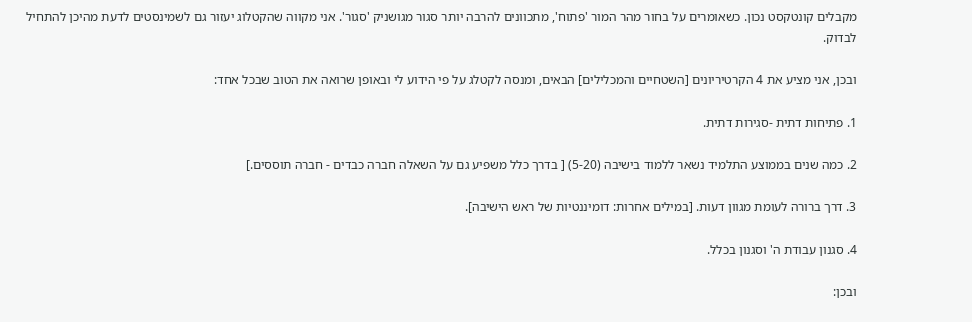מקבלים קונטקסט נכון. כשאומרים על בחור מהר המור 'פתוח', מתכוונים להרבה יותר סגור מגושניק 'סגור'. אני מקווה שהקטלוג יעזור גם לשמינסטים לדעת מהיכן להתחיל לבדוק.

ובכן, אני מציע את 4 הקרטיריונים [השטחיים והמכלילים] הבאים, ומנסה לקטלג על פי הידוע לי ובאופן שרואה את הטוב שבכל אחד:

1. פתיחות דתית -סגירות דתית.

2. כמה שנים בממוצע התלמיד נשאר ללמוד בישיבה (5-20) [ בדרך כלל משפיע גם על השאלה חברה כבדים - חברה תוססים.]

3. דרך ברורה לעומת מגוון דעות. [במילים אחרות: דומיננטיות של ראש הישיבה].

4. סגנון עבודת ה' וסגנון בכלל.

ובכן: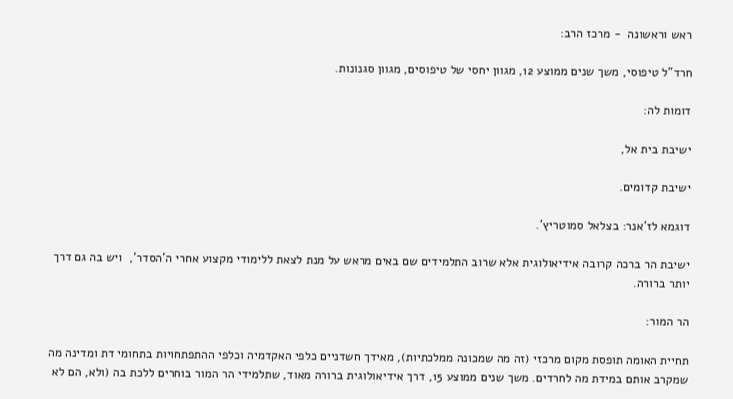ראש וראשונה  - מרכז הרב:

חרד"ל טיפוסי, משך שנים ממוצע 12, מגוון יחסי של טיפוסים, מגוון סגנונות.

דומות לה:

ישיבת בית אל,

ישיבת קדומים.

דוגמא לז'אנר: בצלאל סמוטריץ'.

ישיבת הר ברכה קרובה אידיאולוגית אלא שרוב התלמידים שם באים מראש על מנת לצאת ללימודי מקצוע אחרי ה'הסדר',  ויש בה גם דרך יותר ברורה.

הר המור:

תחיית האומה תופסת מקום מרכזי (זה מה שמכונה ממלכתיות), מאידך חשדניים כלפי האקדמיה וכלפי ההתפתחויות בתחומי דת ומדינה מה שמקרב אותם במידת מה לחרדים. משך שנים ממוצע 15, דרך אידיאולוגית ברורה מאוד, שתלמידי הר המור בוחרים ללכת בה (ולא, הם לא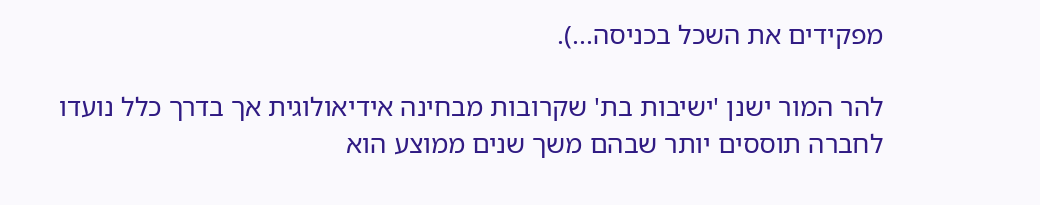מפקידים את השכל בכניסה...).

להר המור ישנן 'ישיבות בת' שקרובות מבחינה אידיאולוגית אך בדרך כלל נועדו לחברה תוססים יותר שבהם משך שנים ממוצע הוא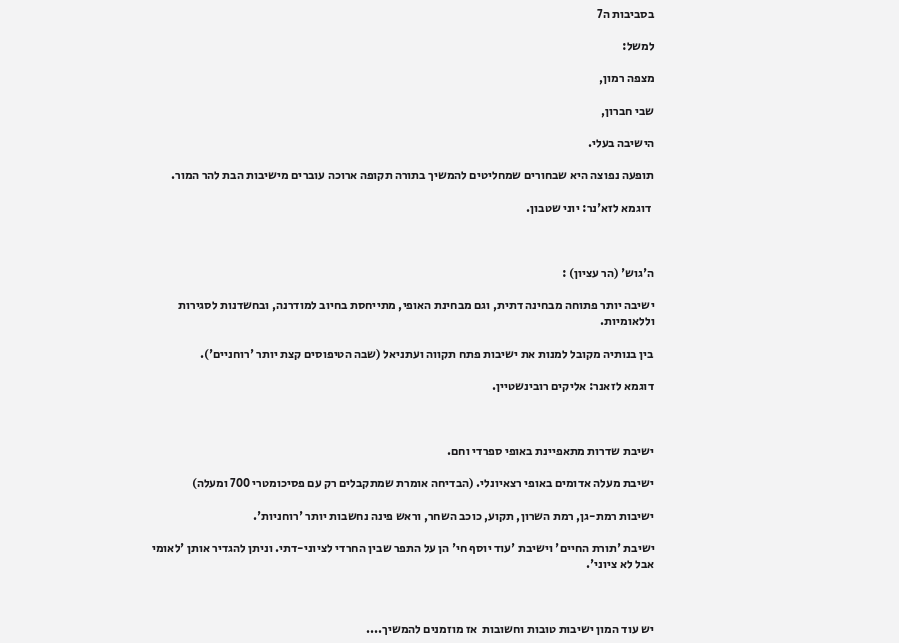בסביבות ה7

למשל:

מצפה רמון,

שבי חברון,

הישיבה בעלי.

תופעה נפוצה היא שבחורים שמחליטים להמשיך בתורה תקופה ארוכה עוברים מישיבות הבת להר המור.

 דוגמא לזא'נר: יוני שטבון.



ה'גוש' (הר עציון) :

ישיבה יותר פתוחה מבחינה דתית, וגם מבחינת האופי, מתייחסת בחיוב למודרנה, ובחשדנות לסגירות וללאומיות.

בין בנותיה מקובל למנות את ישיבות פתח תקווה ועתניאל (שבה הטיפוסים קצת יותר 'רוחניים').

דוגמא לזאנר: אליקים רובינשטיין.



ישיבת שדרות מתאפיינת באופי ספרדי וחם.

ישיבת מעלה אדומים באופי רצאיונלי. (הבדיחה אומרת שמתקבלים רק עם פסיכומטרי 700 ומעלה)

ישיבות רמת-גן, רמת השרון, תקוע, כוכב השחר, וראש פינה נחשבות יותר 'רוחניות'.

ישיבת 'תורת החיים' וישיבת 'עוד יוסף חי' הן על התפר שבין החרדי לציוני-דתי. וניתן להגדיר אותן 'לאומי אבל לא ציוני'.



יש עוד המון ישיבות טובות וחשובות  אז מוזמנים להמשיך....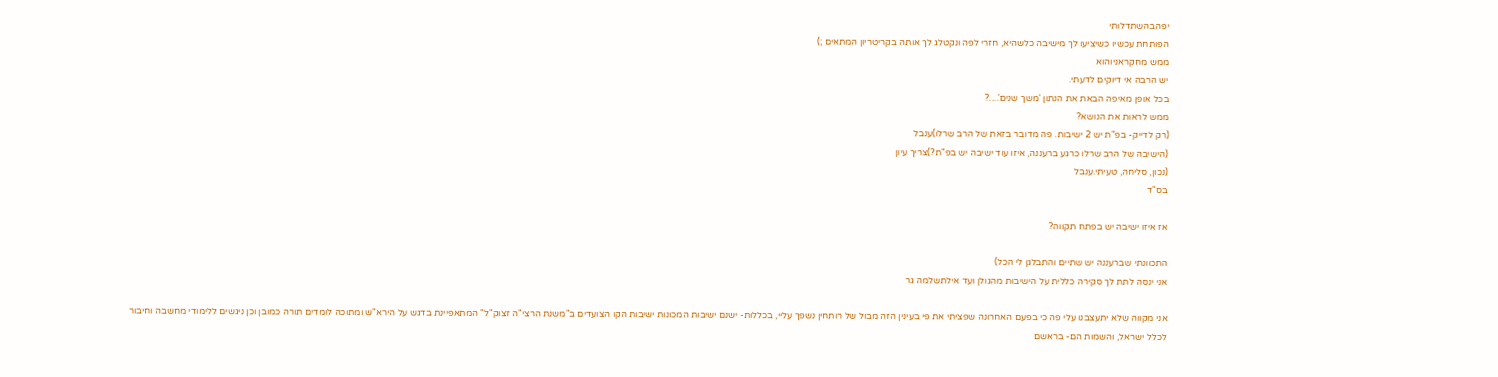יפהבהשתדלותי
הפותחת עכשיו כשיציעו לך מישיבה כלשהיא, חזרי לפה ונקטלג לך אותה בקריטריון המתאים ;)
ממש מחקראניוהוא
יש הרבה אי דיוקים לדעתי.
בכל אופן מאיפה הבאת את הנתון 'משך שנים'....?
ממש לראות את הנושא?
(רק לדייק- בפ"ת יש 2 ישיבות. פה מדובר בזאת של הרב שרלו)ענבל
(הישיבה של הרב שרלו כרגע ברעננה, איזו עוד ישיבה יש בפ"ת?)צריך עיון
(נכון, סליחה, טעיתי.ענבל
בס"ד

אז איזו ישיבה יש בפתח תקווה?

התכוונתי שברעננה יש שתיים והתבלגן לי הכל)
אני ינסה לתת לך סקירה כללית על הישיבות מהגולן ועד אילתשלמה גר

אני מקווה שלא יתעצבנו עלי פה כי בפעם האחרונה שפציתי את פי בעינין הזה מבול של רותחין נשפך עליי, בכללות- ישנם ישיבות המכונות ישיבות הקו הצועדים ב"משנת הרצי"ה זצוק"ל" המתאפיינת בדגש על הירא"ש ומתוכה לומדים תורה כמובן וכן ניגשים ללימודי מחשבה וחיבור לכלל ישראל, והשמות הם- בראשם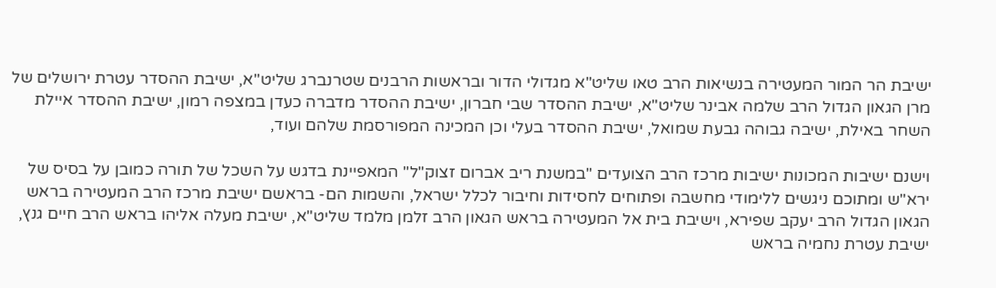ישיבת הר המור המעטירה בנשיאות הרב טאו שליט"א מגדולי הדור ובראשות הרבנים שטרנברג שליט"א, ישיבת ההסדר עטרת ירושלים של מרן הגאון הגדול הרב שלמה אבינר שליט"א, ישיבת ההסדר שבי חברון, ישיבת ההסדר מדברה כעדן במצפה רמון, ישיבת ההסדר איילת השחר באילת, ישיבה גבוהה גבעת שמואל, ישיבת ההסדר בעלי וכן המכינה המפורסמת שלהם ועוד,

וישנם ישיבות המכונות ישיבות מרכז הרב הצועדים "במשנת ריב אברום זצוק"ל" המאפיינת בדגש על השכל של תורה כמובן על בסיס של ירא"ש ומתוכם ניגשים ללימודי מחשבה ופתוחים לחסידות וחיבור לכלל ישראל, והשמות הם- בראשם ישיבת מרכז הרב המעטירה בראש הגאון הגדול הרב יעקב שפירא, וישיבת בית אל המעטירה בראש הגאון הרב זלמן מלמד שליט"א, ישיבת מעלה אליהו בראש הרב חיים גנץ, ישיבת עטרת נחמיה בראש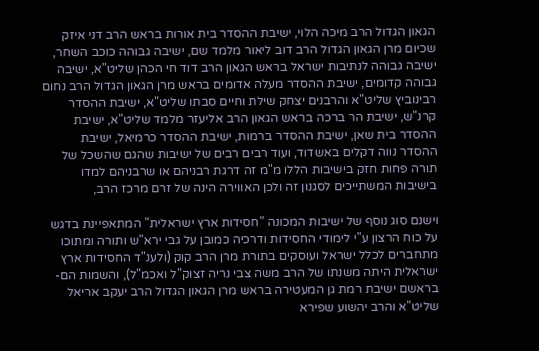הגאון הגדול הרב מיכה הלוי, ישיבת ההסדר בית אורות בראש הרב דני איזק שכיום מרן הגאון הגדול הרב דוב ליאור מלמד שם, ישיבה גבוהה כוכב השחר, ישיבה גבוהה לנתיבות ישראל בראש הגאון הרב דוד חי הכהן שליט"א, ישיבה גבוהה קדומים, ישיבת ההסדר מעלה אדומים בראש מרן הגאון הגדול הרב נחום רבינוביץ שליט"א והרבנים יצחק שילת וחיים סבתו שליט"א, ישיבת ההסדר קרנ"ש, ישיבת הר ברכה בראש הגאון הרב אליעזר מלמד שליט"א, ישיבת ההסדר בית שאן, ישיבת ההסדר ברמות, ישיבת ההסדר כרמיאל, ישיבת ההסדר נווה דקלים באשדוד, ועוד רבים רבים של ישיבות שהגם שהשכל של תורה פחות חזק בישיבות הללו מ"מ זה דרגת רבניהם או שרבניהם למדו בישיבות המשתייכים לסגנון זה ולכן האווירה הינה של זרם מרכז הרב,

וישנם סוג נוסף של ישיבות המכונה "חסידות ארץ ישראלית" המתאפיינת בדגש על כוח הרצון ע"י לימודי החסידות ודרכיה כמובן על גבי ירא"ש ותורה ומתוכו מתחברים לכלל ישראל ועוסקים בתורת מרן הרב קוק (ולענ"ד החסידות ארץ ישראלית היתה משנתו של הרב משה צבי נריה זצוק"ל ואכמ"ל), והשמות הם- בראשם ישיבת רמת גן המעטירה בראש מרן הגאון הגדול הרב יעקב אריאל שליט"א והרב יהשוע שפירא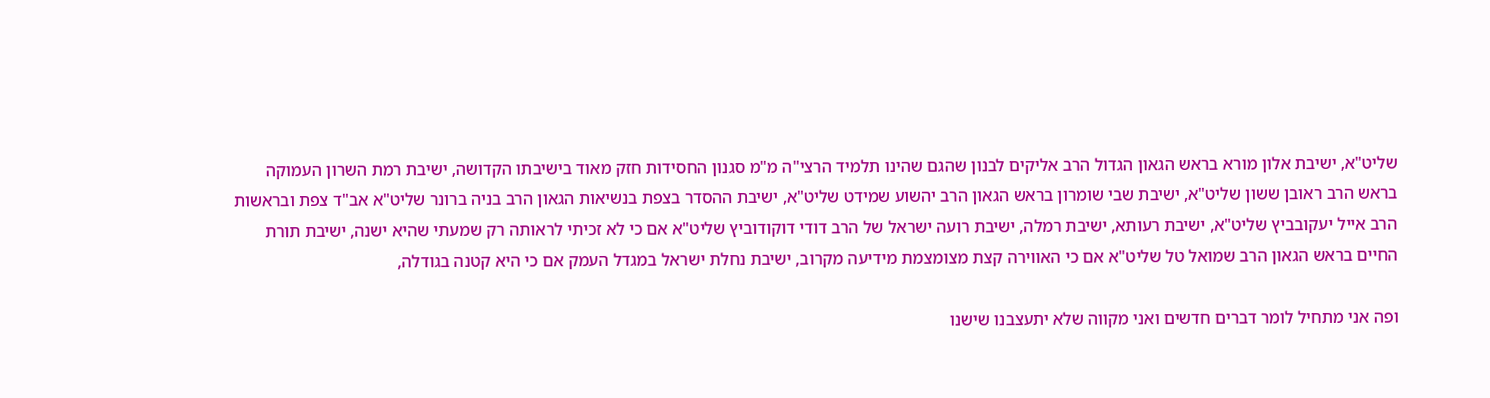שליט"א, ישיבת אלון מורא בראש הגאון הגדול הרב אליקים לבנון שהגם שהינו תלמיד הרצי"ה מ"מ סגנון החסידות חזק מאוד בישיבתו הקדושה, ישיבת רמת השרון העמוקה בראש הרב ראובן ששון שליט"א, ישיבת שבי שומרון בראש הגאון הרב יהשוע שמידט שליט"א, ישיבת ההסדר בצפת בנשיאות הגאון הרב בניה ברונר שליט"א אב"ד צפת ובראשות הרב אייל יעקובביץ שליט"א, ישיבת רעותא, ישיבת רמלה, ישיבת רועה ישראל של הרב דודי דוקודוביץ שליט"א אם כי לא זכיתי לראותה רק שמעתי שהיא ישנה, ישיבת תורת החיים בראש הגאון הרב שמואל טל שליט"א אם כי האווירה קצת מצומצמת מידיעה מקרוב, ישיבת נחלת ישראל במגדל העמק אם כי היא קטנה בגודלה,

ופה אני מתחיל לומר דברים חדשים ואני מקווה שלא יתעצבנו שישנו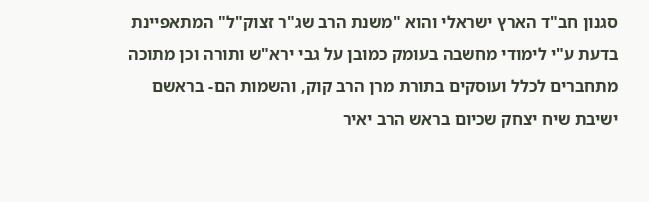סגנון חב"ד הארץ ישראלי והוא "משנת הרב שג"ר זצוק"ל" המתאפיינת בדעת ע"י לימודי מחשבה בעומק כמובן על גבי ירא"ש ותורה וכן מתוכה מתחברים לכלל ועוסקים בתורת מרן הרב קוק, והשמות הם- בראשם ישיבת שיח יצחק שכיום בראש הרב יאיר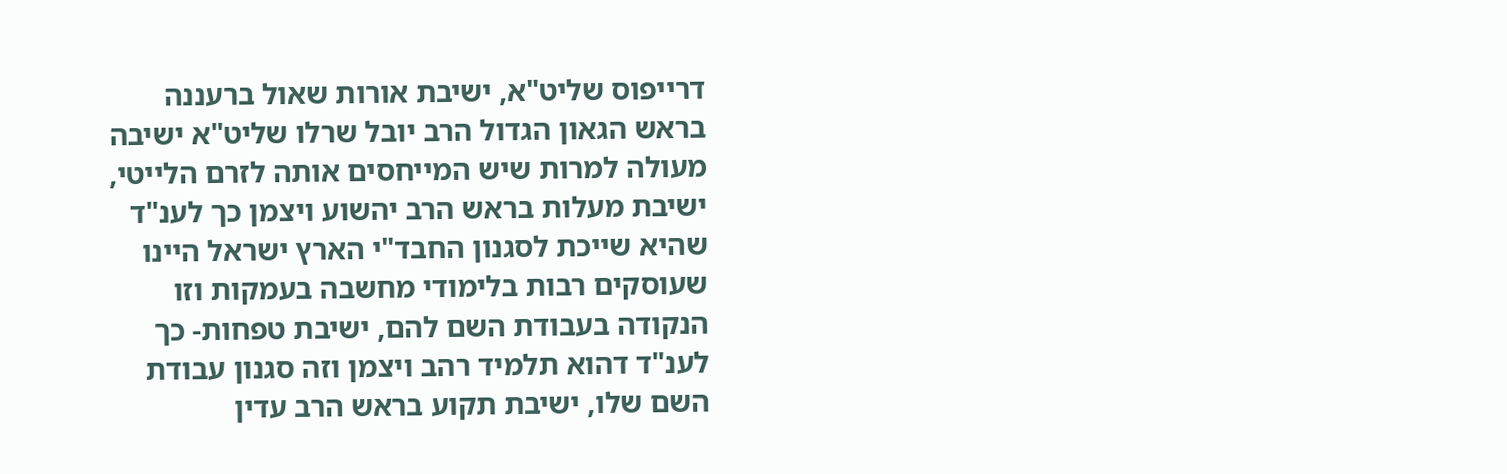דרייפוס שליט"א, ישיבת אורות שאול ברעננה בראש הגאון הגדול הרב יובל שרלו שליט"א ישיבה מעולה למרות שיש המייחסים אותה לזרם הלייטי, ישיבת מעלות בראש הרב יהשוע ויצמן כך לענ"ד שהיא שייכת לסגנון החבד"י הארץ ישראל היינו שעוסקים רבות בלימודי מחשבה בעמקות וזו הנקודה בעבודת השם להם, ישיבת טפחות- כך לענ"ד דהוא תלמיד רהב ויצמן וזה סגנון עבודת השם שלו, ישיבת תקוע בראש הרב עדין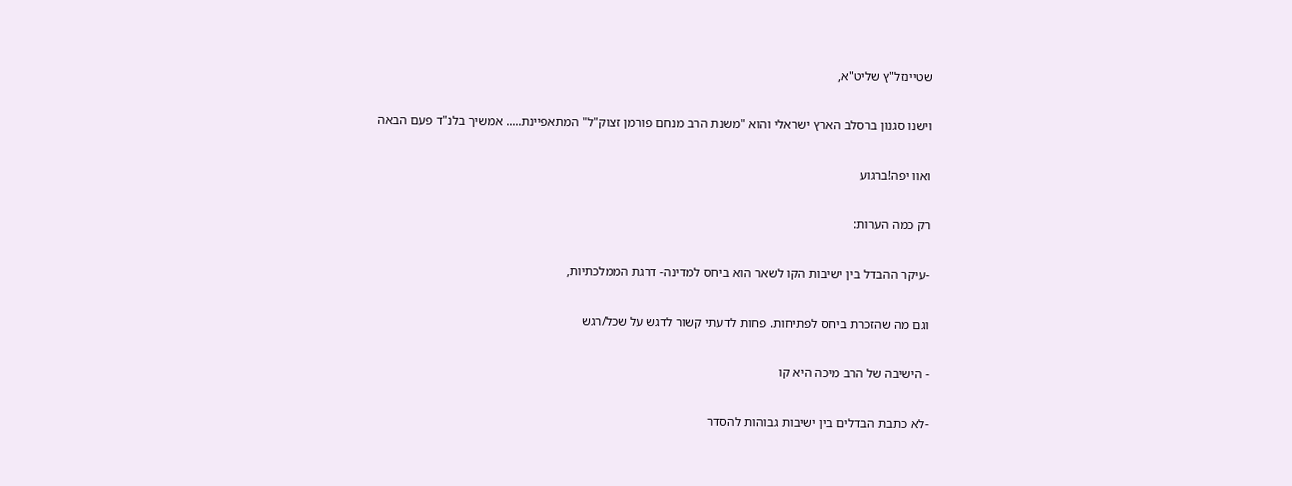שטיינזל"ץ שליט"א,

וישנו סגנון ברסלב הארץ ישראלי והוא "משנת הרב מנחם פורמן זצוק"ל" המתאפיינת..... אמשיך בלנ"ד פעם הבאה

ואוו יפה!ברגוע

רק כמה הערות:

-עיקר ההבדל בין ישיבות הקו לשאר הוא ביחס למדינה- דרגת הממלכתיות,

וגם מה שהזכרת ביחס לפתיחות. פחות לדעתי קשור לדגש על שכל/רגש

- הישיבה של הרב מיכה היא קו

-לא כתבת הבדלים בין ישיבות גבוהות להסדר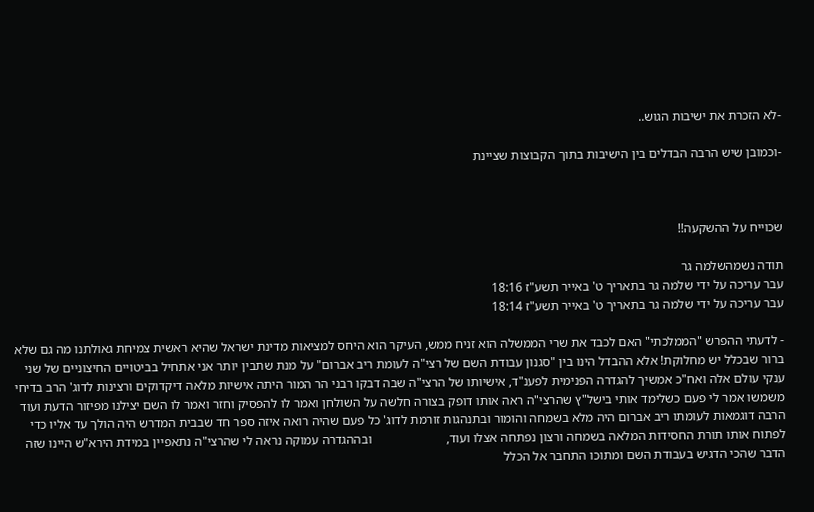-לא הזכרת את ישיבות הגוש..

-וכמובן שיש הרבה הבדלים בין הישיבות בתוך הקבוצות שציינת



שכוייח על ההשקעה!!

תודה נשמהשלמה גר
עבר עריכה על ידי שלמה גר בתאריך ט' באייר תשע"ז 18:16
עבר עריכה על ידי שלמה גר בתאריך ט' באייר תשע"ז 18:14

- לדעתי ההפרש "הממלכתי" האם לכבד את שרי הממשלה הוא זניח ממש, העיקר הוא היחס למציאות מדינת ישראל שהיא ראשית צמיחת גאולתנו מה גם שלא ברור שבכלל יש מחלוקת! אלא ההבדל הינו בין "סגנון עבודת השם של רצי"ה לעומת ריב אברום" על מנת שתבין יותר אני אתחיל בביטויים החיצוניים של שני ענקי עולם אלה ואח"כ אמשיך להגדרה הפנימית לפענ"ד, אישיותו של הרצי"ה שבה דבקו רבני הר המור היתה אישיות מלאה דיקדוקים ורצינות לדוג' הרב בדיחי משמשו אמר לי פעם כשלימד אותי בישל"ץ שהרצי"ה ראה אותו דופק בצורה חלשה על השולחן ואמר לו להפסיק וחזר ואמר לו השם יצילנו מפיזור הדעת ועוד הרבה דוגמאות לעומתו ריב אברום היה מלא בשמחה והומור ובתנהגות זורמת לדוג' כל פעם שהיה רואה איזה ספר חד שבבית המדרש היה הולך עד אליו כדי לפתוח אותו תורת החסידות המלאה בשמחה ורצון נפתחה אצלו ועוד,                       ובההגדרה עמוקה נראה לי שהרצי"ה נתאפיין במידת הירא"ש היינו שזה הדבר שהכי הדגיש בעבודת השם ומתוכו התחבר אל הכלל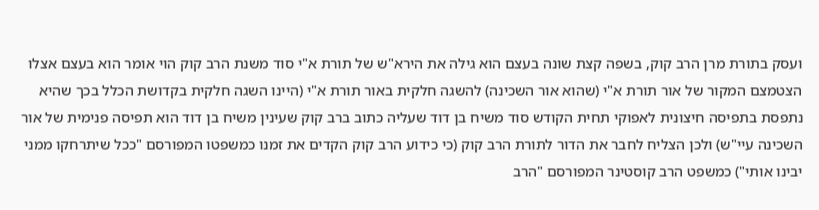ועסק בתורת מרן הרב קוק, בשפה קצת שונה בעצם הוא גילה את הירא"ש של תורת א"י סוד משנת הרב קוק הוי אומר הוא בעצם אצלו הצטמצם המקור של אור תורת א"י (שהוא אור השכינה) להשגה חלקית באור תורת א"י (היינו השגה חלקית בקדושת הכלל בכך שהיא נתפסת בתפיסה חיצונית לאפוקי תחית הקודש סוד משיח בן דוד שעליה כתוב ברב קוק שעינין משיח בן דוד הוא תפיסה פנימית של אור השכינה עיי"ש) ולכן הצליח לחבר את הדור לתורת הרב קוק (כי כידוע הרב קוק הקדים את זמנו כמשפטו המפורסם "ככל שיתרחקו ממני יבינו אותי") כמשפט הרב קוסטינר המפורסם "הרב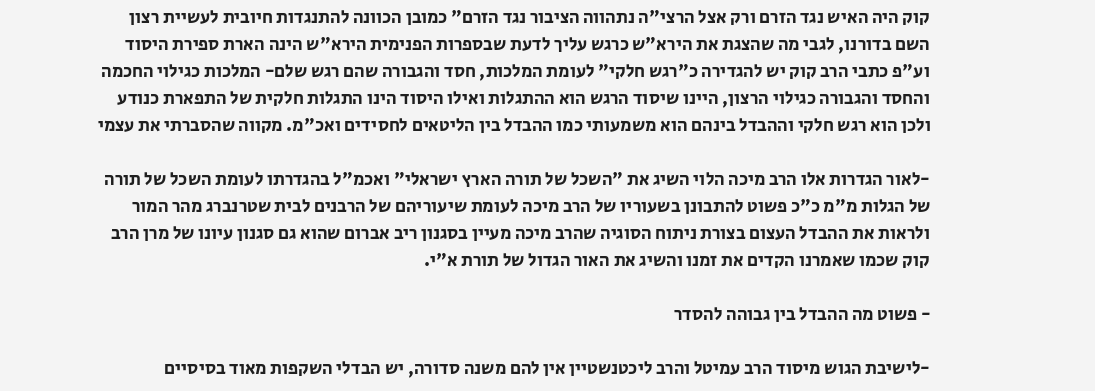קוק היה האיש נגד הזרם ורק אצל הרצי"ה נתהווה הציבור נגד הזרם" כמובן הכוונה להתנגדות חיובית לעשיית רצון השם בדורנו, לגבי מה שהצגת את הירא"ש כרגש עליך לדעת שבספרות הפנימית הירא"ש הינה הארת ספירת היסוד וע"פ כתבי הרב קוק יש להגדירה כ"רגש חלקי" לעומת המלכות, חסד והגבורה שהם רגש שלם- המלכות כגילוי החכמה והחסד והגבורה כגילוי הרצון, היינו שיסוד הרגש הוא ההתגלות ואילו היסוד הינו התגלות חלקית של התפארת כנודע ולכן הוא רגש חלקי וההבדל בינהם הוא משמעותי כמו ההבדל בין הליטאים לחסידים ואכ"מ. מקווה שהסברתי את עצמי

-לאור הגדרות אלו הרב מיכה הלוי השיג את "השכל של תורה הארץ ישראלי" ואכמ"ל בהגדרתו לעומת השכל של תורה של הגלות מ"מ כ"כ פשוט להתבונן בשעוריו של הרב מיכה לעומת שיעוריהם של הרבנים לבית שטרנברג מהר המור ולראות את ההבדל העצום בצורת ניתוח הסוגיה שהרב מיכה מעיין בסגנון ריב אברום שהוא גם סגנון עיונו של מרן הרב קוק שכמו שאמרנו הקדים את זמנו והשיג את האור הגדול של תורת א"י.

- פשוט מה ההבדל בין גבוהה להסדר

-לישיבת הגוש מיסוד הרב עמיטל והרב ליכטנשטיין אין להם משנה סדורה, יש הבדלי השקפות מאוד בסיסיים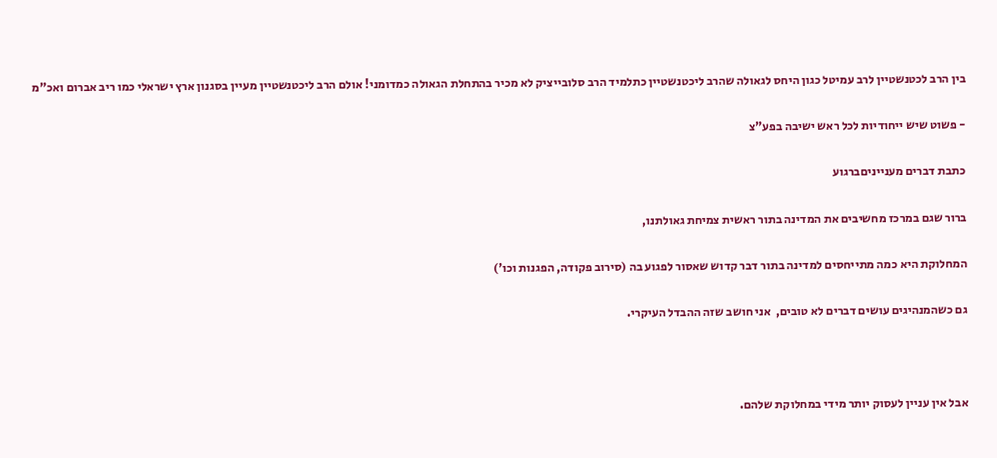בין הרב לכטנשטיין לרב עמיטל כגון היחס לגאולה שהרב ליכטנשטיין כתלמיד הרב סלובייציק לא מכיר בהתחלת הגאולה כמדומני! אולם הרב ליכטנשטיין מעיין בסגנון ארץ ישראלי כמו ריב אברום ואכ"מ

- פשוט שיש ייחודיות לכל ראש ישיבה בפע"צ

כתבת דברים מענייניםברגוע

ברור שגם במרכז מחשיבים את המדינה בתור ראשית צמיחת גאולתנו,

המחלוקת היא כמה מתייחסים למדינה בתור דבר קדוש שאסור לפגוע בה (סירוב פקודה, הפגנות וכו')

גם כשהמנהיגים עושים דברים לא טובים,  אני חושב שזה ההבדל העיקרי.



אבל אין עניין לעסוק יותר מידי במחלוקת שלהם.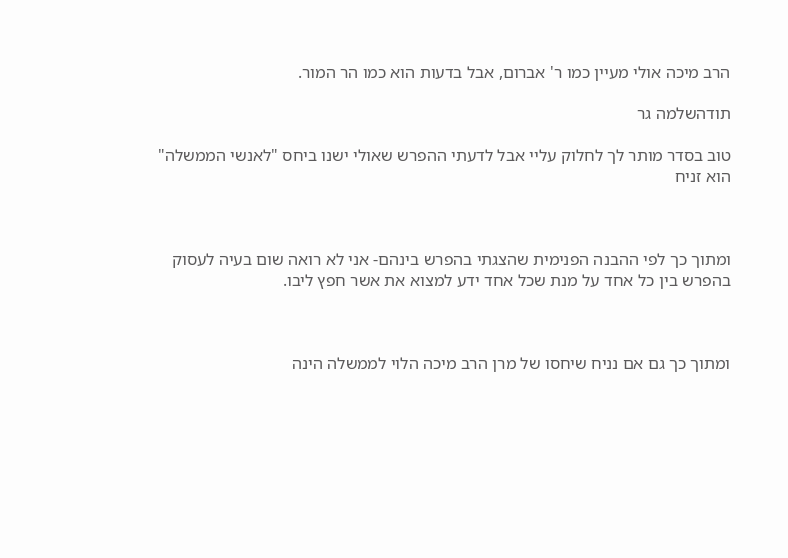הרב מיכה אולי מעיין כמו ר' אברום, אבל בדעות הוא כמו הר המור.

תודהשלמה גר

טוב בסדר מותר לך לחלוק עליי אבל לדעתי ההפרש שאולי ישנו ביחס "לאנשי הממשלה" הוא זניח



ומתוך כך לפי ההבנה הפנימית שהצגתי בהפרש בינהם- אני לא רואה שום בעיה לעסוק בהפרש בין כל אחד על מנת שכל אחד ידע למצוא את אשר חפץ ליבו.



ומתוך כך גם אם נניח שיחסו של מרן הרב מיכה הלוי לממשלה הינה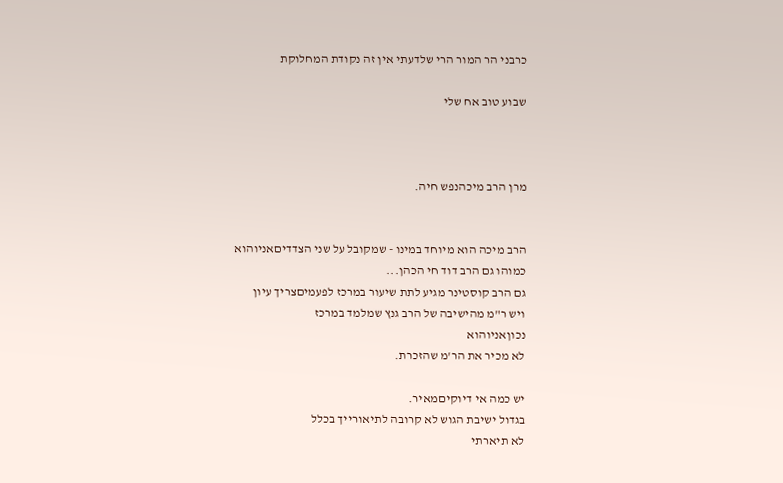כרבני הר המור הרי שלדעתי אין זה נקודת המחלוקת

שבוע טוב אח שלי



מרן הרב מיכהנפש חיה.


הרב מיכה הוא מיוחד במינו - שמקובל על שני הצדדיםאניוהוא
כמוהו גם הרב דוד חי הכהן...
גם הרב קוסטינר מגיע לתת שיעור במרכז לפעמיםצריך עיון
ויש ר"מ מהישיבה של הרב גנץ שמלמד במרכז
נכוןאניוהוא
לא מכיר את הר'מ שהזכרת.

יש כמה אי דיוקיםמאיר.
בגדול ישיבת הגוש לא קרובה לתיאורייך בכלל
לא תיארתי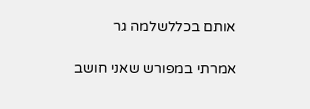אותם בכללשלמה גר

אמרתי במפורש שאני חושב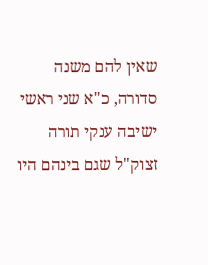שאין להם משנה סדורה, כ"א שני ראשי ישיבה ענקי תורה זצוק"ל שגם בינהם היו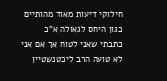חילוקי דיעות מאוד מהותיים כגון היחס לגאולה א"כ כתבתי שאני לטוח אך אם אני לא טועה הרב ליכטנשטיין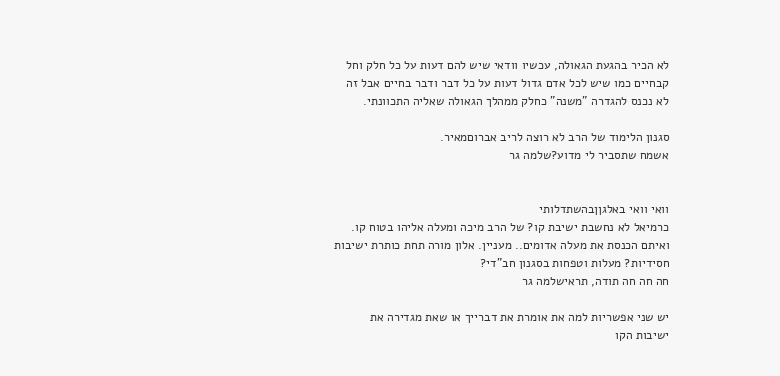לא הכיר בהגעת הגאולה, עכשיו וודאי שיש להם דעות על כל חלק וחל קבחיים כמו שיש לכל אדם גדול דעות על כל דבר ודבר בחיים אבל זה לא נכנס להגדרה "משנה" כחלק ממהלך הגאולה שאליה התכוונתי.

סגנון הלימוד של הרב לא רוצה לריב אברוםמאיר.
אשמח שתסביר לי מדוע?שלמה גר


וואי וואי באלגןןבהשתדלותי
כרמיאל לא נחשבת ישיבת קו? של הרב מיכה ומעלה אליהו בטוח קו. ואיתם הכנסת את מעלה אדומים.. מעניין. אלון מורה תחת כותרת ישיבות חסידיות? מעלות וטפחות בסגנון חב"די?
חה חה חה תודה, תראישלמה גר

יש שני אפשריות למה את אומרת את דברייך או שאת מגדירה את ישיבות הקו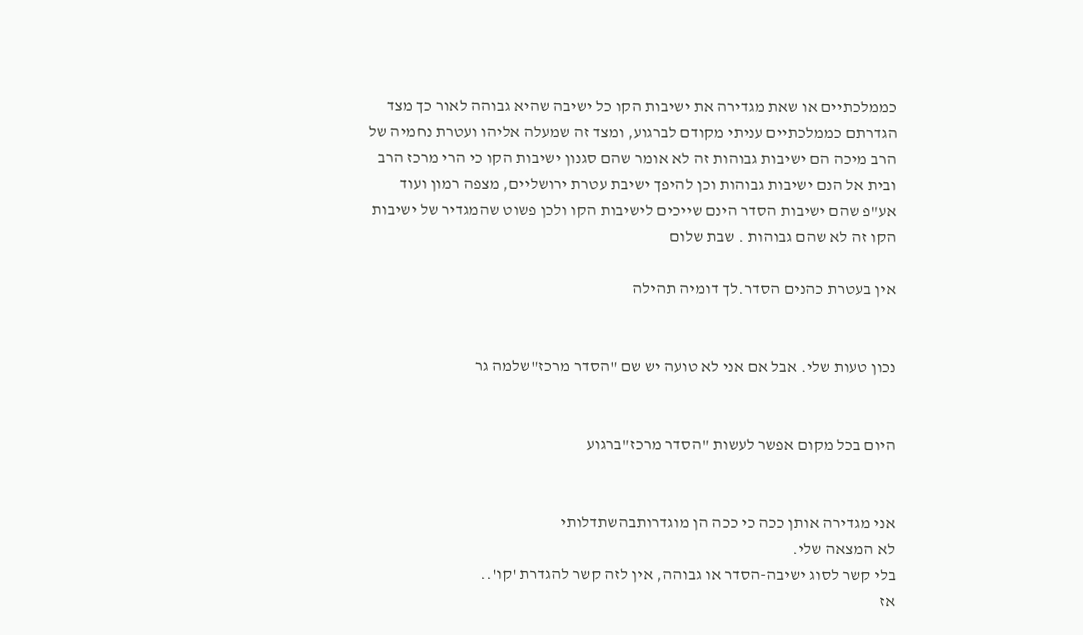כממלכתיים או שאת מגדירה את ישיבות הקו כל ישיבה שהיא גבוהה לאור כך מצד הגדרתם כממלכתיים עניתי מקודם לברגוע, ומצד זה שמעלה אליהו ועטרת נחמיה של הרב מיכה הם ישיבות גבוהות זה לא אומר שהם סגנון ישיבות הקו כי הרי מרכז הרב ובית אל הנם ישיבות גבוהות וכן להיפך ישיבת עטרת ירושליים, מצפה רמון ועוד אע"פ שהם ישיבות הסדר הינם שייכים לישיבות הקו ולכן פשוט שהמגדיר של ישיבות הקו זה לא שהם גבוהות . שבת שלום

אין בעטרת כהנים הסדר.לך דומיה תהילה


נכון טעות שלי. אבל אם אני לא טועה יש שם "הסדר מרכז"שלמה גר


היום בכל מקום אפשר לעשות "הסדר מרכז"ברגוע


אני מגדירה אותן ככה כי ככה הן מוגדרותבהשתדלותי
לא המצאה שלי.
בלי קשר לסוג ישיבה-הסדר או גבוהה, אין לזה קשר להגדרת 'קו'..
אז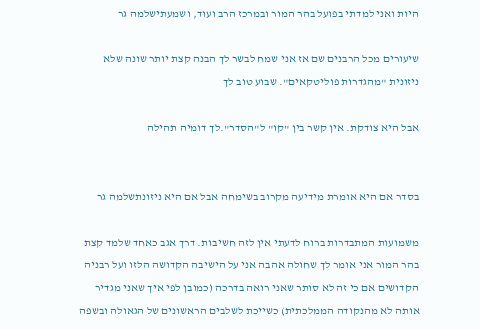היות ואני למדתי בפועל בהר המור ובמרכז הרב ועוד, ושמעתישלמה גר

שיעורים מכל הרבנים שם אז אני שמח לבשר לך הבנה קצת יותר שונה שלא ניזונית "מהגדרות פוליטקאים". שבוע טוב לך

אבל היא צודקת. אין קשר בין "קו" ל"הסדר".לך דומיה תהילה


בסדר אם היא אומרת מידיעה מקרוב בשימחה אבל אם היא ניזונתשלמה גר

משמועות המתבדרות ברוח לדעתי אין לזה חשיבות. דרך אגב כאחד שלמד קצת בהר המור אני אומר לך שחולה אהבה אני על הישיבה הקדושה הלזו ועל רבניה הקדושים אם כי זה לא סותר שאני רואה בדרכה (כמובן לפי איך שאני מגדיר אותה לא מהנקודה הממלכתית) כשייכת לשלבים הראשונים של הגאולה ובשפה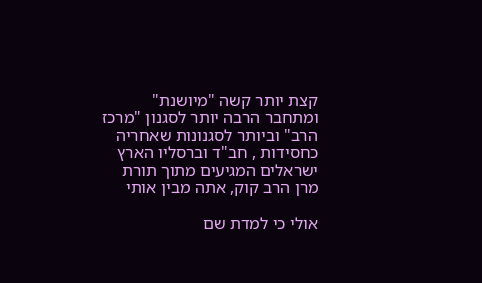קצת יותר קשה "מיושנת" ומתחבר הרבה יותר לסגנון "מרכז הרב" וביותר לסגנונות שאחריה כחסידות , חב"ד וברסליו הארץ ישראלים המגיעים מתוך תורת מרן הרב קוק, אתה מבין אותי

אולי כי למדת שם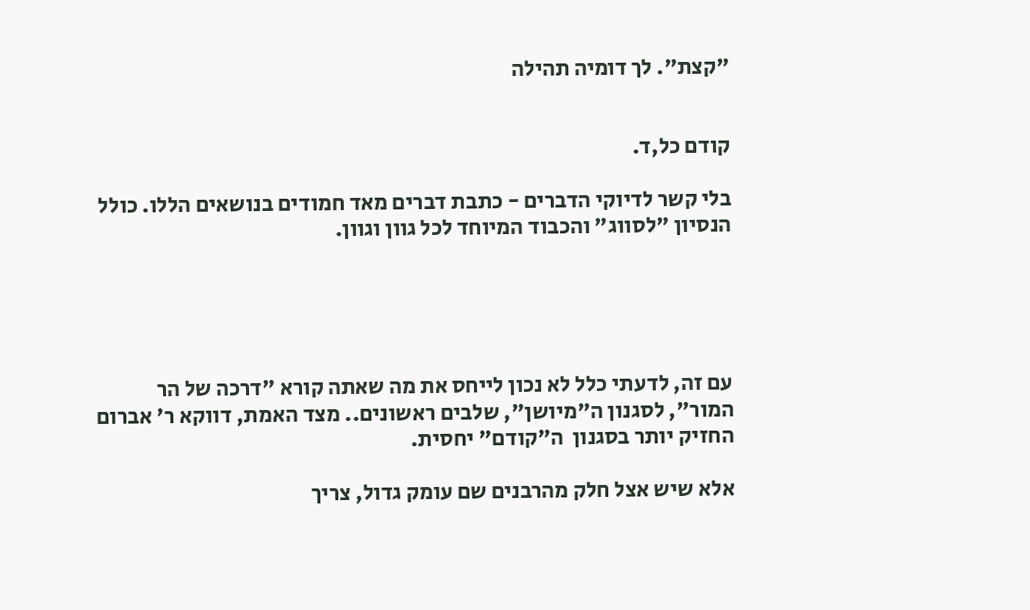"קצת". לך דומיה תהילה


קודם כל,ד.

בלי קשר לדיוקי הדברים - כתבת דברים מאד חמודים בנושאים הללו. כולל הנסיון "לסווג" והכבוד המיוחד לכל גוון וגוון.





עם זה, לדעתי כלל לא נכון לייחס את מה שאתה קורא "דרכה של הר המור", לסגנון ה"מיושן", שלבים ראשונים.. מצד האמת, דווקא ר' אברום החזיק יותר בסגנון  ה"קודם" יחסית.

אלא שיש אצל חלק מהרבנים שם עומק גדול, צריך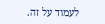לעמוד על זה.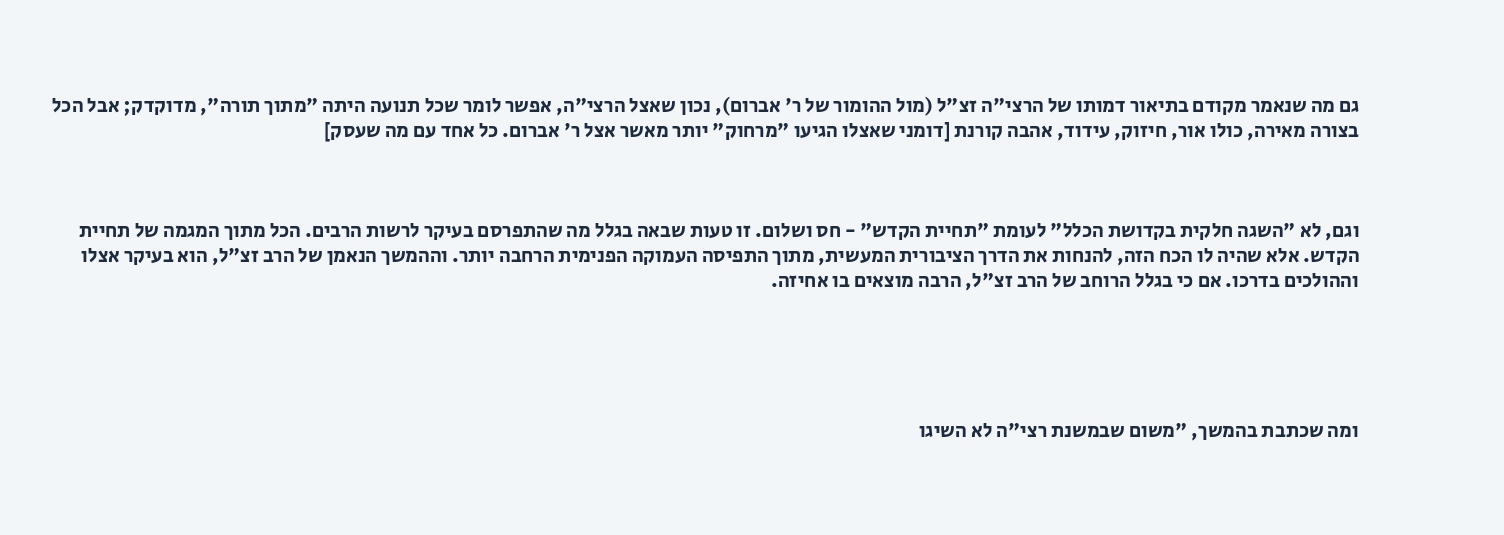גם מה שנאמר מקודם בתיאור דמותו של הרצי"ה זצ"ל (מול ההומור של ר' אברום), נכון שאצל הרצי"ה, אפשר לומר שכל תנועה היתה "מתוך תורה", מדוקדק; אבל הכל בצורה מאירה, כולו אור, חיזוק, עידוד, אהבה קורנת [דומני שאצלו הגיעו "מרחוק" יותר מאשר אצל ר' אברום. כל אחד עם מה שעסק]



וגם, לא "השגה חלקית בקדושת הכלל" לעומת "תחיית הקדש" - חס ושלום. זו טעות שבאה בגלל מה שהתפרסם בעיקר לרשות הרבים. הכל מתוך המגמה של תחיית הקדש. אלא שהיה לו הכח הזה, להנחות את הדרך הציבורית המעשית, מתוך התפיסה העמוקה הפנימית הרחבה יותר. וההמשך הנאמן של הרב זצ"ל, הוא בעיקר אצלו וההולכים בדרכו. אם כי בגלל הרוחב של הרב זצ"ל, הרבה מוצאים בו אחיזה.





ומה שכתבת בהמשך, "משום שבמשנת רצי"ה לא השיגו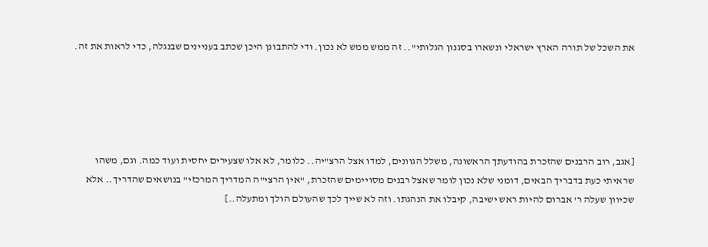את השכל של תורה הארץ ישראלי ונשארו בסגנון הגלותי".. זה ממש ממש לא נכון. ודי להתבונן היכן שכתב בעניינים שבנגלה, כדי לראות את זה.





[אגב, רוב הרבנים שהזכרת בהודעתך הראשונה, משלל הגוונים, למדו אצל הרצ"יה.. כלומר, לא אלו שצעירים יחסית ועוד כמה. וגם, משהו שראיתי כעת בדבריך הבאים, דומני שלא נכון לומר שאצל רבנים מסויימים שהזכרת, "אין הרצי"ה המדריך המרכזי" בנושאים שהדריך.. אלא שכיוון שעלה ר' אברום להיות ראש ישיבה, קיבלו את הנהגתו. וזה לא שייך לכך שהעולם הולך ומתעלה..]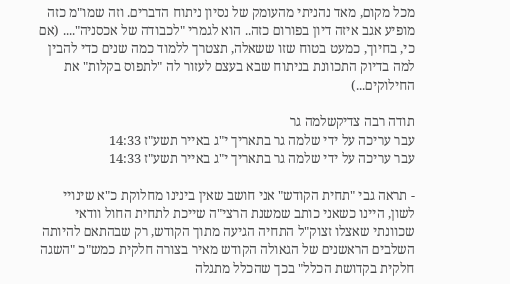מכל מקום, מאד נהניתי מהעומק של נסיון ניתוח הדברים. וזה שמו"מ כזה מופיע אגב איזה דיון בפורום כזה.. הוא לגמרי "לכבודה של אכסניה".... (אם כי, בחיוך, כמעט בטוח שזו ששאלה, תצטרך ללמוד כמה שנים כדי להבין למה בדיוק התכוונת בניתוח שבא בעצם לעזור לה "לתפוס בקלות" את החילוקים...)

תודה רבה צדיקשלמה גר
עבר עריכה על ידי שלמה גר בתאריך י"ג באייר תשע"ז 14:33
עבר עריכה על ידי שלמה גר בתאריך י"ג באייר תשע"ז 14:33

- תראה גבי "תחית הקודש" אני חושב שאין בינינו מחלוקת כ"א שינויי לשון, היינו כשאני כותב שמשנת הרצי"ה שייכת לתחית החול וודאי שכוונתי שאצלו זצוק"ל התחיה הגיעה מתוך הקודש, רק שבהתאם להיותה השלבים הראשנים של הגאולה הקודש מאיר בצורה חלקית כמש"כ "השגה חלקית בקדושת הכלל" בכך שהכלל מתגלה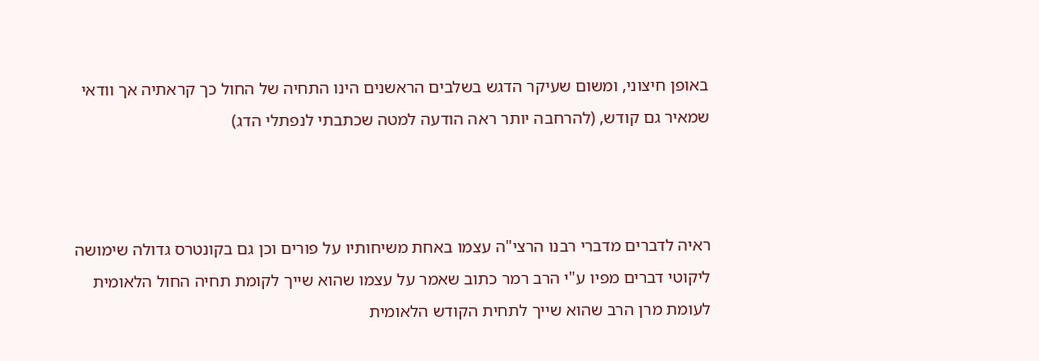באופן חיצוני, ומשום שעיקר הדגש בשלבים הראשנים הינו התחיה של החול כך קראתיה אך וודאי שמאיר גם קודש, (להרחבה יותר ראה הודעה למטה שכתבתי לנפתלי הדג)



ראיה לדברים מדברי רבנו הרצי"ה עצמו באחת משיחותיו על פורים וכן גם בקונטרס גדולה שימושה ליקוטי דברים מפיו ע"י הרב רמר כתוב שאמר על עצמו שהוא שייך לקומת תחיה החול הלאומית לעומת מרן הרב שהוא שייך לתחית הקודש הלאומית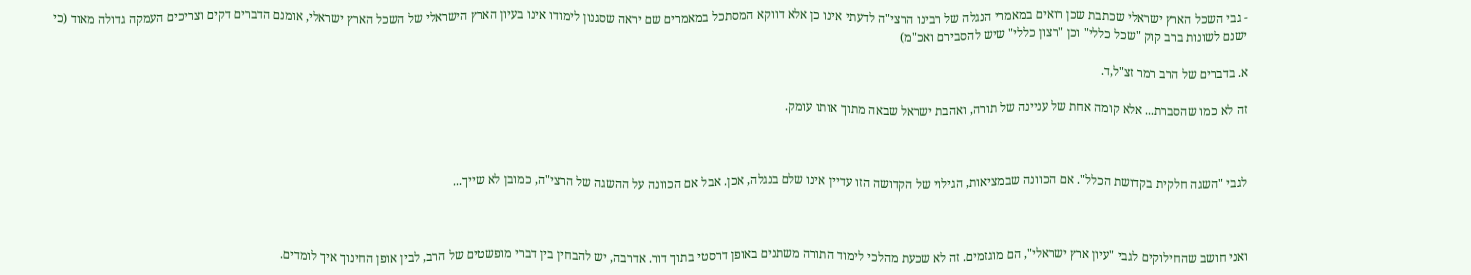- גבי השכל הארץ ישראלי שכתבת שכן רואים במאמרי הנגלה של רבינו הרצי"ה לדעתי אינו כן אלא דווקא המסתכל במאמרים שם יראה שסגנון לימודו אינו בעיון הארץ הישראלי של השכל הארץ ישראלי, אומנם הדברים דקים וצריכים העמקה גדולה מאוד (כי ישנם לשונות ברב קוק "שכל כללי" וכן "רצון כללי" שיש להסבירם ואכ"מ)

א. בדברים של הרב רמר זצ"ל,ד.

זה לא כמו שהסברת... אלא קומה אחת של עניינה של תורה, ואהבת ישראל שבאה מתוך אותו עומק.



לגבי "השגה חלקית בקדושת הכלל". אם הכוונה שבמציאות, הגילוי של הקדושה הזו עדיין אינו שלם בנגלה, אכן. אבל אם הכוונה על ההשגה של הרצי"ה, כמובן לא שייך...



ואני חושב שהחילוקים לגבי "עיון ארץ ישראלי", הם מוגזמים. זה לא שכעת מהלכי לימוד התורה משתנים באופן דרסטי בתוך דור. אדרבה, יש להבחין בין דברי מופשטים של הרב, לבין אופן החינוך איך לומדים.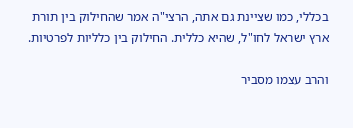בכללי, כמו שציינת גם אתה, הרצי"ה אמר שהחילוק בין תורת ארץ ישראל לחו"ל, שהיא כללית. החילוק בין כלליות לפרטיות.

והרב עצמו מסביר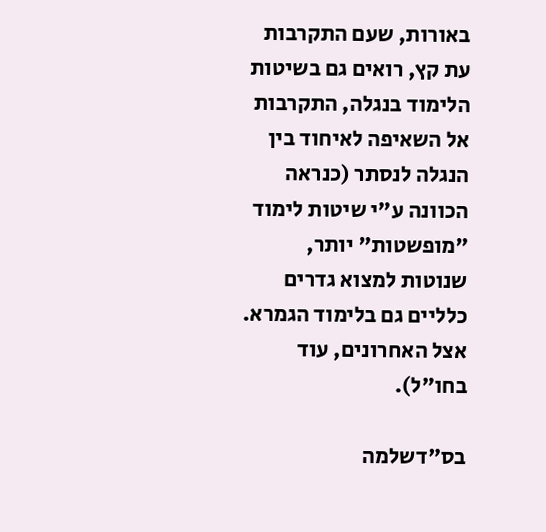באורות, שעם התקרבות עת קץ, רואים גם בשיטות הלימוד בנגלה, התקרבות אל השאיפה לאיחוד בין הנגלה לנסתר (כנראה הכוונה ע"י שיטות לימוד "מופשטות" יותר, שנוטות למצוא גדרים כלליים גם בלימוד הגמרא. אצל האחרונים, עוד בחו"ל).

בס"דשלמה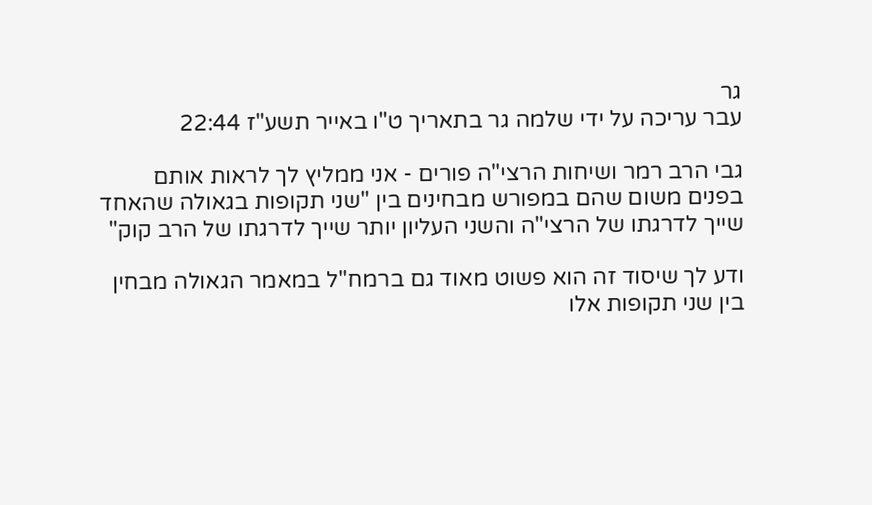גר
עבר עריכה על ידי שלמה גר בתאריך ט"ו באייר תשע"ז 22:44

גבי הרב רמר ושיחות הרצי"ה פורים - אני ממליץ לך לראות אותם בפנים משום שהם במפורש מבחינים בין "שני תקופות בגאולה שהאחד שייך לדרגתו של הרצי"ה והשני העליון יותר שייך לדרגתו של הרב קוק"

ודע לך שיסוד זה הוא פשוט מאוד גם ברמח"ל במאמר הגאולה מבחין בין שני תקופות אלו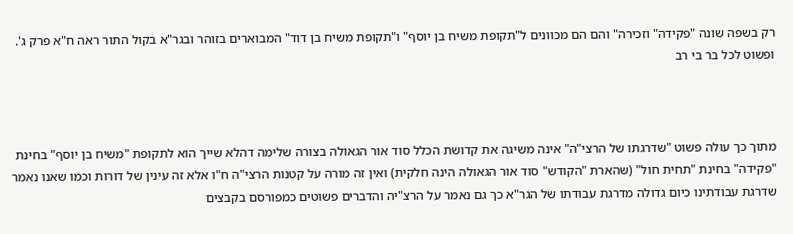רק בשפה שונה "פקידה" וזכירה" והם הם מכוונים ל"תקופת משיח בן יוסף" ו"תקופת משיח בן דוד" המבוארים בזוהר ובגר"א בקול התור ראה ח"א פרק ג'. ופשוט לכל בר בי רב



מתוך כך עולה פשוט "שדרגתו של הרצי"ה" אינה משיגה את קדושת הכלל סוד אור הגאולה בצורה שלימה דהלא שייך הוא לתקופת "משיח בן יוסף" בחינת "פקידה" בחינת "תחית חול" (שהארת "הקודש" סוד אור הגאולה הינה חלקית) ואין זה מורה על קטנות הרצי"ה ח"ו אלא זה עינין של דורות וכמו שאנו נאמר שדרגת עבודתינו כיום גדולה מדרגת עבודתו של הגר"א כך גם נאמר על הרצ"יה והדברים פשוטים כמפורסם בקבצים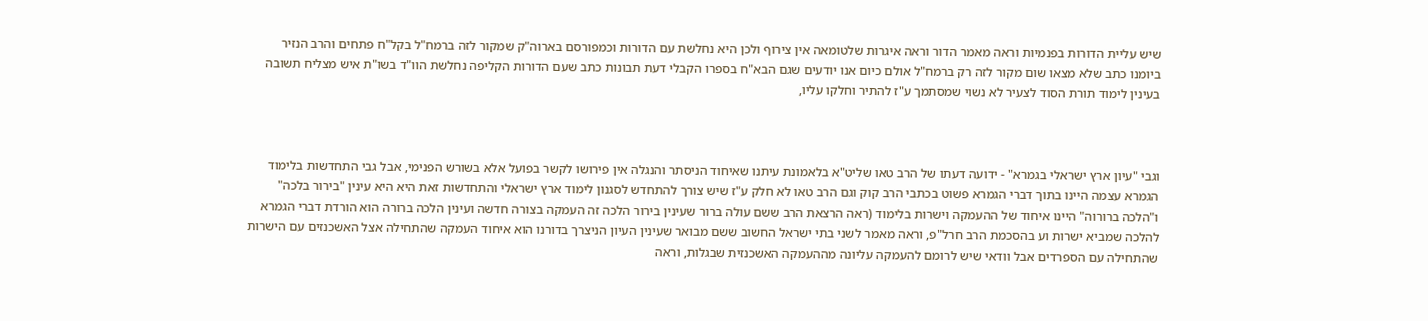שיש עליית הדורות בפנמיות וראה מאמר הדור וראה איגרות שלטומאה אין צירוף ולכן היא נחלשת עם הדורות וכמפורסם בארוה"ק שמקור לזה ברמח"ל בקל"ח פתחים והרב הנזיר ביומנו כתב שלא מצאו שום מקור לזה רק ברמח"ל אולם כיום אנו יודעים שגם הבא"ח בספרו הקבלי דעת תבונות כתב שעם הדורות הקליפה נחלשת הוו"ד בשו"ת איש מצליח תשובה בעינין לימוד תורת הסוד לצעיר לא נשוי שמסתמך ע"ז להתיר וחלקו עליו,



וגבי "עיון ארץ ישראלי בגמרא" - ידועה דעתו של הרב טאו שליט"א בלאמונת עיתנו שאיחוד הניסתר והנגלה אין פירושו לקשר בפועל אלא בשורש הפנימי, אבל גבי התחדשות בלימוד הגמרא עצמה היינו בתוך דברי הגמרא פשוט בכתבי הרב קוק וגם הרב טאו לא חלק ע"ז שיש צורך להתחדש לסגנון לימוד ארץ ישראלי והתחדשות זאת היא היא עינין "בירור בלכה" ו"הלכה ברורוה" היינו איחוד של ההעמקה וישרות בלימוד (ראה הרצאת הרב ששם עולה ברור שעינין בירור הלכה זה העמקה בצורה חדשה ועינין הלכה ברורה הוא הורדת דברי הגמרא להלכה שמביא ישרות וע בהסכמת הרב חרל"פ, וראה מאמר לשני בתי ישראל החשוב ששם מבואר שעינין העיון הניצרך בדורנו הוא איחוד העמקה שהתחילה אצל האשכנזים עם הישרות שהתחילה עם הספרדים אבל וודאי שיש לרומם להעמקה עליונה מההעמקה האשכנזית שבגלות, וראה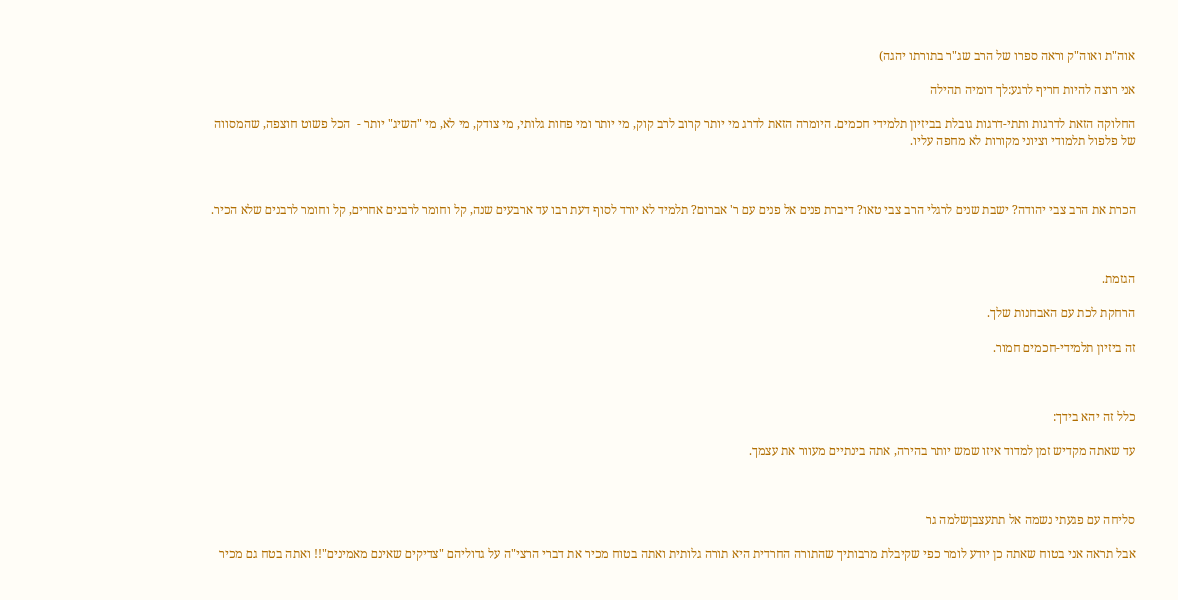אוה"ת ואוה"ק וראה ספרו של הרב שג"ר בתורתו יהגה)

אני רוצה להיות חריף לרגע:לך דומיה תהילה

החלוקה הזאת לדרגות ותתי-דרגות גובלת בביזיון תלמידי חכמים. היומרה הזאת לדרג מי יותר קרוב לרב קוק, מי יותר ומי פחות גלותי, מי צודק, מי לא, מי "השיג" יותר -  הכל פשוט חוצפה, שהמסווה של פלפול תלמודי וציוני מקורות לא מחפה עליו.



הכרת את הרב צבי יהודה? ישבת שנים לרגלי הרב צבי טאו? דיברת פנים אל פנים עם ר' אברום? תלמיד לא יורד לסוף דעת רבו עד ארבעים שנה, קל וחומר לרבנים אחרים, קל וחומר לרבנים שלא הכיר.



הגזמת.

הרחקת לכת עם האבחנות שלך.

זה ביזיון תלמידי-חכמים חמור.



כלל זה יהא בידך:

עד שאתה מקדיש זמן למדוד איזו שמש יותר בהירה, אתה בינתיים מעוור את עצמך.



סליחה עם פגעתי נשמה אל תתעצבןשלמה גר

אבל תראה אני בטוח שאתה כן יודע לומר כפי שקיבלת מרבותיך שהתורה החרדית היא תורה גלותית ואתה בטוח מכיר את דברי הרצי"ה על גדוליהם "צדיקים שאינם מאמינים"!! ואתה בטח גם מכיר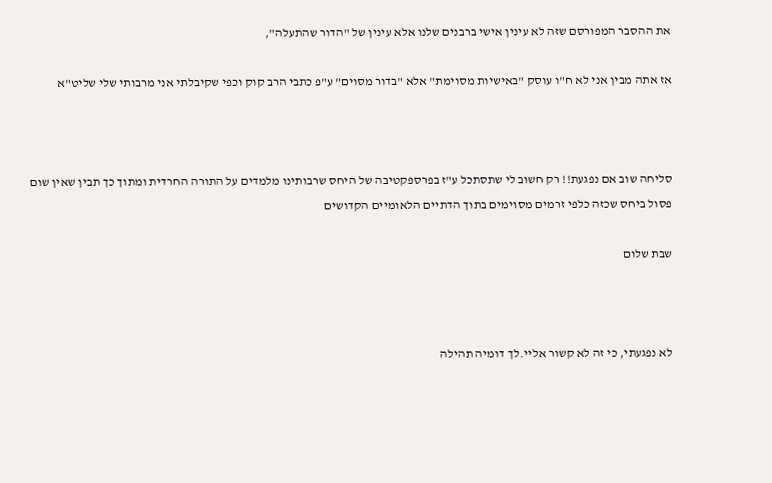את ההסבר המפורסם שזה לא עינין אישי ברבנים שלנו אלא עינין של "הדור שהתעלה",

אז אתה מבין אני לא ח"ו עוסק "באישיות מסוימת" אלא "בדור מסוים" ע"פ כתבי הרב קוק וכפי שקיבלתי אני מרבותי שלי שליט"א



סליחה שוב אם נפגעת!! רק חשוב לי שתסתכל ע"ז בפרספקטיבה של היחס שרבותינו מלמדים על התורה החרדית ומתוך כך תבין שאין שום פסול ביחס שכזה כלפי זרמים מסוימים בתוך הדתיים הלאומיים הקדושים

שבת שלום



לא נפגעתי, כי זה לא קשור אליי.לך דומיה תהילה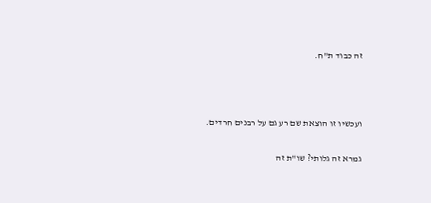זה כבוד ת"ח.



ועכשיו זו הוצאת שם רע גם על רבנים חרדים.

גמרא זה גלותי? שו"ת זה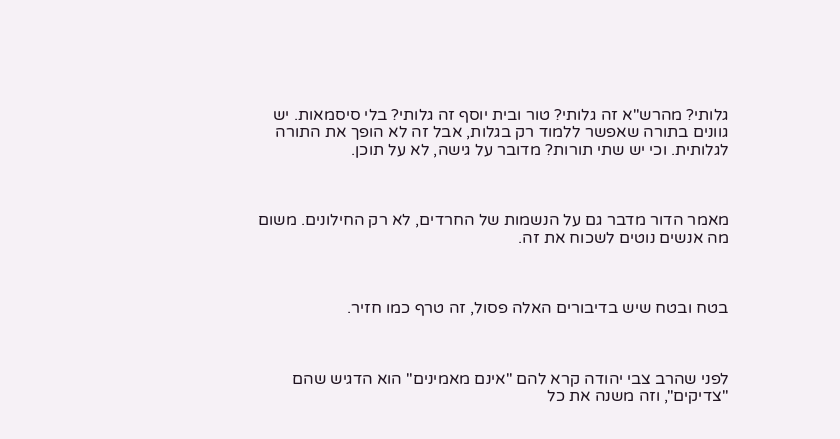גלותי? מהרש"א זה גלותי? טור ובית יוסף זה גלותי? בלי סיסמאות. יש גוונים בתורה שאפשר ללמוד רק בגלות, אבל זה לא הופך את התורה לגלותית. וכי יש שתי תורות? מדובר על גישה, לא על תוכן.



מאמר הדור מדבר גם על הנשמות של החרדים, לא רק החילונים. משום מה אנשים נוטים לשכוח את זה.



בטח ובטח שיש בדיבורים האלה פסול, זה טרף כמו חזיר.



לפני שהרב צבי יהודה קרא להם "אינם מאמינים" הוא הדגיש שהם "צדיקים", וזה משנה את כל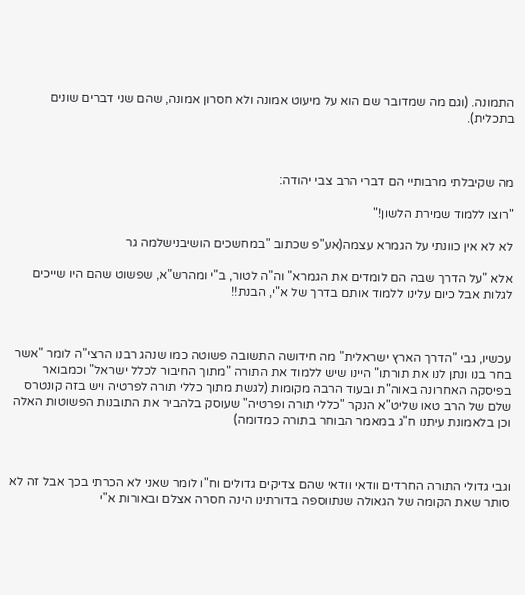התמונה. (וגם מה שמדובר שם הוא על מיעוט אמונה ולא חסרון אמונה, שהם שני דברים שונים בתכלית).



מה שקיבלתי מרבותיי הם דברי הרב צבי יהודה:

"רוצו ללמוד שמירת הלשון!"

לא לא אין כוונתי על הגמרא עצמה(אע"פ שכתוב "במחשכים הושיבנישלמה גר

אלא "על הדרך שבה הם לומדים את הגמרא" וה"ה לטור, ב"י ומהרש"א, שפשוט שהם היו שייכים לגלות אבל כיום עלינו ללמוד אותם בדרך של א"י, הבנת!!



עכשיו, גבי "הדרך הארץ ישראלית" מה חידושה התשובה פשוטה כמו שנהג רבנו הרצי"ה לומר "אשר בחר בנו ונתן לנו את תורתו" היינו שיש ללמוד את התורה "מתוך החיבור לכלל ישראל" וכמבואר בפיסקה האחרונה באוה"ת ובעוד הרבה מקומות (לגשת מתוך כללי תורה לפרטיה ויש בזה קונטרס שלם של הרב טאו שליט"א הנקר "כללי תורה ופרטיה" שעוסק בלהביר את התובנות הפשוטות האלה וכן בלאמונת עיתנו ח"ג במאמר הבוחר בתורה כמדומה)



וגבי גדולי התורה החרדים וודאי וודאי שהם צדיקים גדולים וח"ו לומר שאני לא הכרתי בכך אבל זה לא סותר שאת הקומה של הגאולה שנתווספה בדורתינו הינה חסרה אצלם ובאורות א"י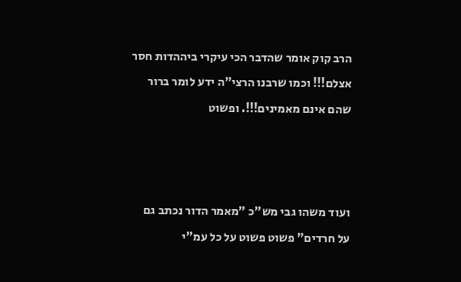הרב קוק אומר שהדבר הכי עיקרי ביההדות חסר אצלם!!! וכמו שרבנו הרצי"ה ידע לומר ברור שהם אינם מאמינים!!!. ופשוט



ועוד משהו גבי מש"כ "מאמר הדור נכתב גם על חרדים" פשוט פשוט על כל עמ"י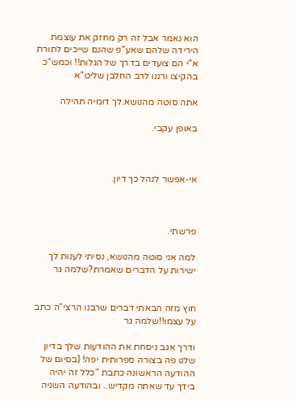הוא נאמר אבל זה רק מחזק את עוצמת הירידה שלהם שאע"פ שהנם שייכים לתורת א"י הם צועדים בדרך של הגלות!! וכמש"כ בהקיצו ורננו לרב החלבן שליט"א

אתה סוטה מהנושא.לך דומיה תהילה

באופן עקבי.



אי-אפשר לנהל כך דיון.



פרשתי.

למה אני סוטה מהנושא, נסיתי לענות לך ישירות על הדברים שאמרת?שלמה גר


חוץ מזה הבאתי דברים שרבנו הרצי"ה כתב על עצמו!!שלמה גר

ודרך אגב ניסחת את ההודעות שלך בדיון שלנו פה בצורה ספרותית יפה! (בסיום של ההודעה הראשונה כתבת "כלל זה יהיה  בידך עד שאתה מקדיש.. ובהודעה השניה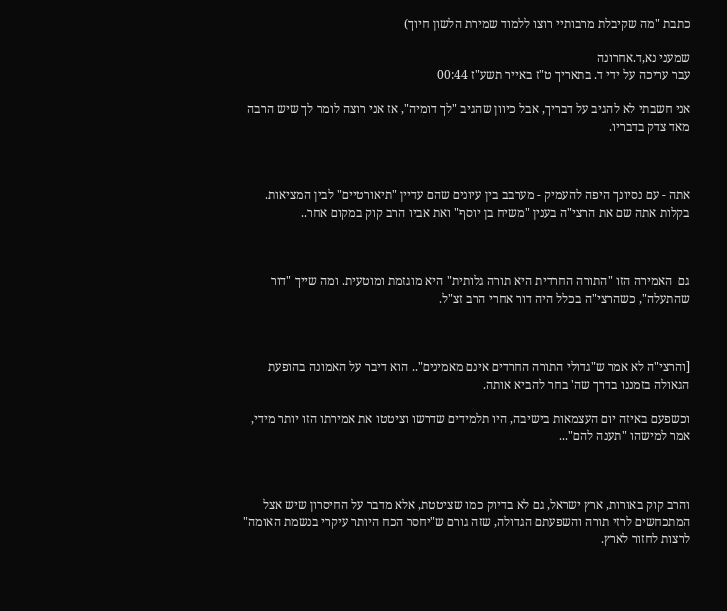כתבת "מה שקיבלת מרבותיי רוצו ללמוד שמירת הלשון חיוך)

שמעני נא,ד.אחרונה
עבר עריכה על ידי ד. בתאריך ט"ז באייר תשע"ז 00:44

אני חשבתי לא להגיב על דבריך, אבל כיוון שהגיב "לך דומיה", אז אני רוצה לומר לך שיש הרבה מאד צדק בדבריו.



אתה - עם נסיונך היפה להעמיק - מערבב בין עיונים שהם עדיין "תיאורטיים" לבין המציאות. בקלות אתה שם את הרצי"ה בענין "משיח בן יוסף" ואת אביו הרב קוק במקום אחר..



גם  האמירה הזו "התורה החרדית היא תורה גלותית" היא מוגזמת ומוטעית. ומה שייך "דור שהתעלה", כשהרצי"ה בכלל היה דור אחרי הרב זצ"ל.



[והרצי"ה לא אמר ש"גדולי התורה החרדים אינם מאמינים".. הוא דיבר על האמונה בהופעת הגאולה בזמננו בדרך שה' בחר להביא אותה.

וכשפעם באיזה יום העצמאות בישיבה, היו תלמידים שדרשו וציטטו את אמירתו הזו יותר מידי, אמר למישהו "תענה להם"...



והרב קוק באורות, ארץ ישראל, גם לא בדיוק כמו שציטטת, אלא מדבר על החיסרון שיש אצל המתכחשים לרזי תורה והשפעתם הגדולה, שזה גורם ש"יחסר הכח היותר עיקרי בנשמת האומה" לרצות לחזור לארץ.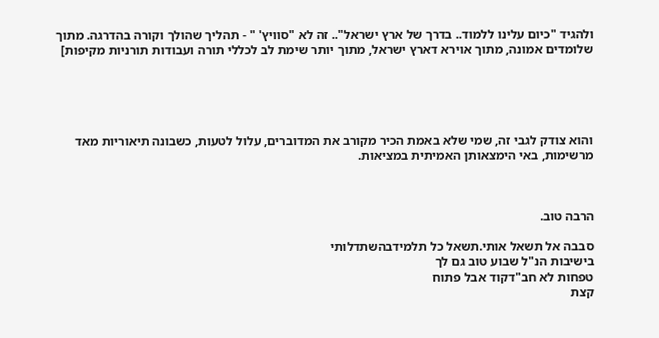ולהגיד "כיום עלינו ללמוד.. בדרך של ארץ ישראל".. זה לא "סוויץ' " - תהליך שהולך וקורה בהדרגה. מתוך שלומדים אמונה, מתוך אוירא דארץ ישראל, מתוך יותר שימת לב לכללי תורה ועבודות תורניות מקיפות]





והוא צודק לגבי זה, שמי שלא באמת הכיר מקורב את המדוברים, עלול לטעות, כשבונה תיאוריות מאד מרשימות, באי הימצאותן האמיתית במציאות.



הרבה טוב.

סבבה אל תשאל אותי.תשאל כל תלמידבהשתדלותי
בישיבות הנ"ל שבוע טוב גם לך
טפחות לא חב"דקוד אבל פתוח
קצת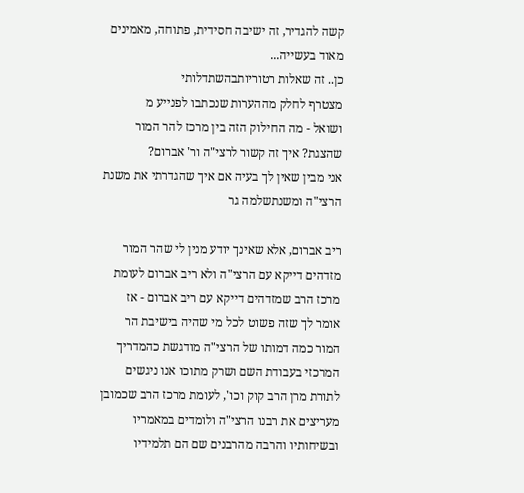קשה להגדיר, זה ישיבה חסידית, פתוחה, מאמינים מאוד בעשייה...
כן.. זה שאלות רטוריותבהשתדלותי
מצטרף לחלק מההערות שנכתבו לפנייע מ
ושואל - מה החילוק הזה בין מרכז להר המור שהצגת? איך זה קשור לרצי"ה ור' אברום?
אני מבין שאין לך בעיה אם איך שהגדרתי את משנת הרצי"ה ומשנתשלמה גר

ריב אברום, אלא שאינך יודע מנין לי שהר המור מזדהים דייקא עם הרצי"ה ולא ריב אברום לעומת מרכז הרב שמזדהים דייקא עם ריב אברום - אז אומר לך שזה פשוט לכל מי שהיה בישיבת הר המור כמה דמותו של הרצי"ה מודגשת כהמדריך המרכזי בעבודת השם ושרק מתוכו אנו ניגשים לתורת מרן הרב קוק וכו', לעומת מרכז הרב שכמובן מעריצים את רבנו הרצי"ה ולומדים במאמריו ובשיחותיו והרבה מהרבנים שם הם תלמידיו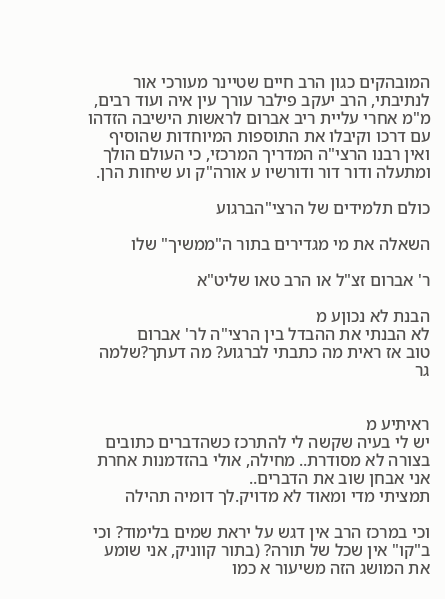המובהקים כגון הרב חיים שטיינר מעורכי אור לנתיבתי, הרב יעקב פילבר עורך עין איה ועוד רבים, מ"מ אחרי עליית ריב אברום לראשות הישיבה הזדהו עם דרכו וקיבלו את התוספות המיוחדות שהוסיף ואין רבנו הרצי"ה המדריך המרכזי, כי העולם הולך ומתעלה ודור דור ודורשיו ע אורה"ק וע שיחות הרן.

כולם תלמידים של הרצי"הברגוע

השאלה את מי מגדירים בתור ה"ממשיך" שלו

ר' אברום זצ"ל או הרב טאו שליט"א

הבנת לא נכוןע מ
לא הבנתי את ההבדל בין הרצי"ה לר' אברום
טוב אז ראית מה כתבתי לברגוע? מה דעתך?שלמה גר


ראיתיע מ
יש לי בעיה שקשה לי להתרכז כשהדברים כתובים בצורה לא מסודרת.. מחילה, אולי בהזדמנות אחרת אני אבחן שוב את הדברים..
תמציתי מדי ומאוד לא מדויק.לך דומיה תהילה

וכי במרכז הרב אין דגש על יראת שמים בלימוד? וכי ב"קו" אין שכל של תורה? (בתור קווניק, אני שומע את המושג הזה משיעור א כמו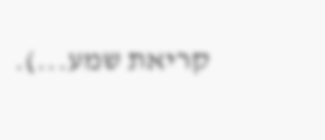קריאת שמע...).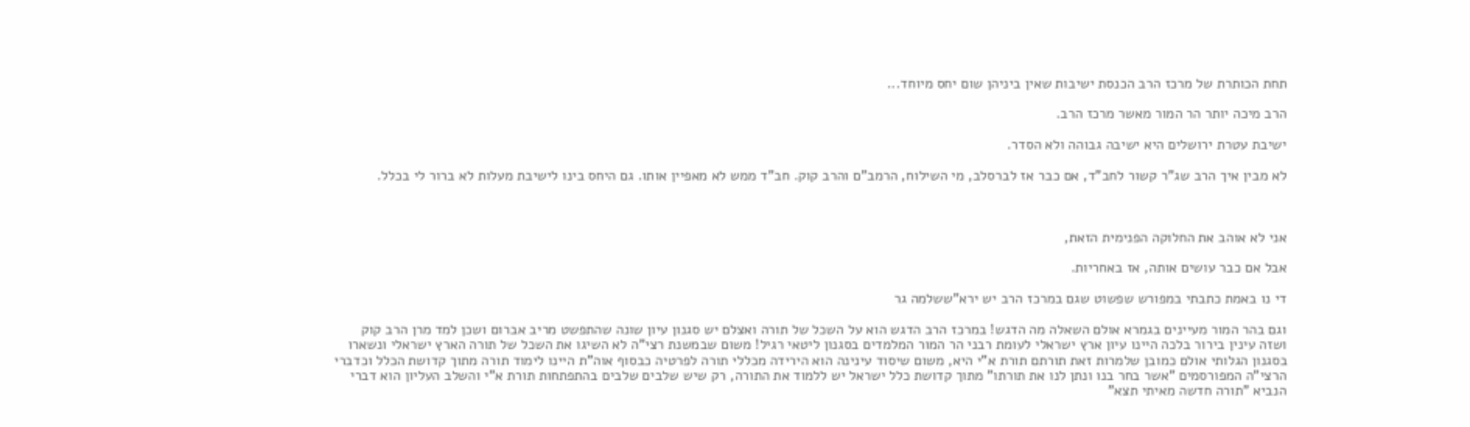תחת הכותרת של מרכז הרב הכנסת ישיבות שאין ביניהן שום יחס מיוחד...

הרב מיכה יותר הר המור מאשר מרכז הרב.

ישיבת עטרת ירושלים היא ישיבה גבוהה ולא הסדר.

לא מבין איך הרב שג"ר קשור לחב"ד, אם כבר אז לברסלב, מי השילוח, הרמב"ם והרב קוק. חב"ד ממש לא מאפיין אותו. גם היחס בינו לישיבת מעלות לא ברור לי בכלל.



אני לא אוהב את החלוקה הפנימית הזאת,

אבל אם כבר עושים אותה, אז באחריות.

די נו באמת כתבתי במפורש שפשוט שגם במרכז הרב יש ירא"ששלמה גר

וגם בהר המור מעיינים בגמרא אולם השאלה מה הדגש! במרכז הרב הדגש הוא על השכל של תורה ואצלם יש סגנון עיון שונה שהתפשט מריב אברום ושכן למד מרן הרב קוק ושזה עינין בירור בלכה היינו עיון ארץ ישראלי לעומת רבני הר המור המלמדים בסגנון ליטאי רגיל! משום שבמשנת רצי"ה לא השיגו את השכל של תורה הארץ ישראלי ונשארו בסגנון הגלותי אולם כמובן שלמרות זאת תורתם תורת א"י היא, משום שיסוד עינינה הוא הירידה מכללי תורה לפרטיה כבסוף אוה"ת היינו לימוד תורה מתוך קדושת הכלל וכדברי הרצי"ה המפורסמים "אשר בחר בנו ונתן לנו את תורתו" מתוך קדושת כלל ישראל יש ללמוד את התורה, רק שיש שלבים שלבים בהתפתחות תורת א"י והשלב העליון הוא דברי הנביא "תורה חדשה מאיתי תצא"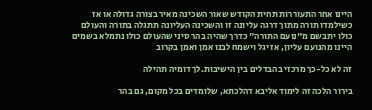היינו אחר התעוררות תחית הקודש שאור השכינה מאיר בצורה גדולה או אז כשילמדו תורה מתוך דרגה עליונה זו והשכינה העליונה תתגלה בתורה והעולם כולו יתבשם מ"נועם התורה" כדרך שהיה בהר סיני שהעולם כולו נתמלא בשמים היינו מהנועם עליון, אז יגל וישמח לבנו אמן ואמן בקרוב

זה לא כל-כך מרכזי בהבדלים בין הישיבות.לך דומיה תהילה

בירור הלכה זה לימוד אליבא דהלכתא, שלומדים בכל מקום, גם בהר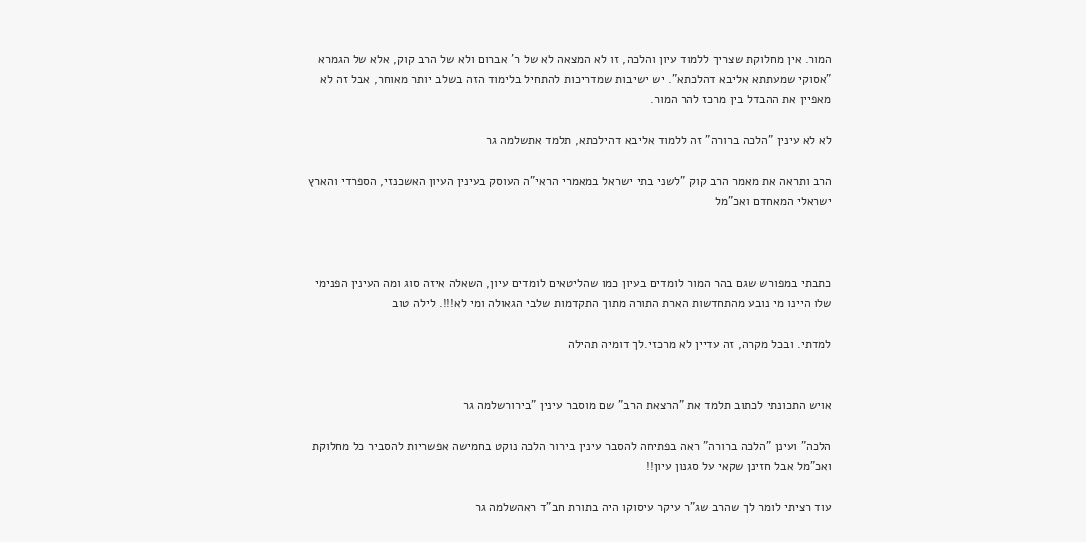המור. אין מחלוקת שצריך ללמוד עיון והלכה, זו לא המצאה לא של ר' אברום ולא של הרב קוק, אלא של הגמרא "אסוקי שמעתתא אליבא דהלכתא". יש ישיבות שמדריכות להתחיל בלימוד הזה בשלב יותר מאוחר, אבל זה לא מאפיין את ההבדל בין מרכז להר המור.

לא לא עינין "הלכה ברורה" זה ללמוד אליבא דהילכתא, תלמד אתשלמה גר

הרב ותראה את מאמר הרב קוק "לשני בתי ישראל במאמרי הראי"ה העוסק בעינין העיון האשכנזי, הספרדי והארץ ישראלי המאחדם ואכ"מל



כתבתי במפורש שגם בהר המור לומדים בעיון כמו שהליטאים לומדים עיון, השאלה איזה סוג ומה העינין הפנימי שלו היינו מי נובע מהתחדשות הארת התורה מתוך התקדמות שלבי הגאולה ומי לא!!!. לילה טוב

למדתי. ובכל מקרה, זה עדיין לא מרכזי.לך דומיה תהילה


אויש התכונתי לכתוב תלמד את "הרצאת הרב" שם מוסבר עינין "בירורשלמה גר

הלכה" ועינן "הלכה ברורה" ראה בפתיחה להסבר עינין בירור הלכה נוקט בחמישה אפשריות להסביר כל מחלוקת ואכ"מל אבל חזינן שקאי על סגנון עיון!!

עוד רציתי לומר לך שהרב שג"ר עיקר עיסוקו היה בתורת חב"ד ראהשלמה גר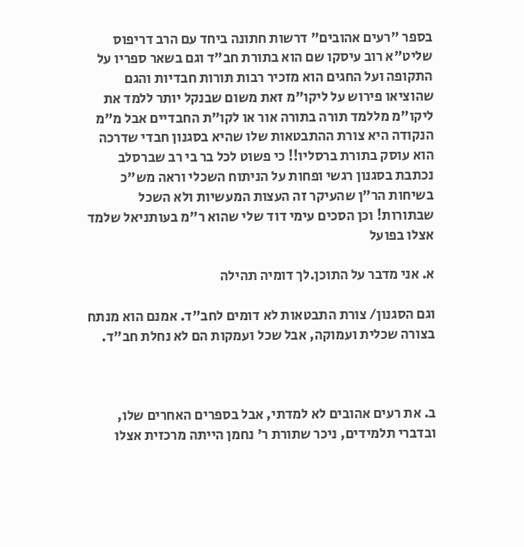בספר "רעים אהובים" דרשות חתונה ביחד עם הרב דריפוס שליט"א רוב עיסקו שם הוא בתורת חב"ד וגם בשאר ספריו על התקופה ועל החגים הוא מזכיר רבות תורות חבדיות והגם שהוציאו פירוש על ליקו"מ זאת משום שבנקל יותר ללמד את ליקו"מ מללמד תורה בתורה אור או לקו"ת החבדיים אבל מ"מ הנקודה היא צורת ההתבטאות שלו שהיא בסגנון חבדי שדרכה הוא עוסק בתורת ברסליו!! כי פשוט לכל בר בי רב שברסלב נכתבת בסגנון רגשי ופחות על הניתוח השכלי וראה מש"כ בשיחות הר"ן שהעיקר זה העצות המעשיות ולא השכל שבתורות! וכן הסכים עימי דוד שלי שהוא ר"מ בעותניאל שלמד אצלו בפועל

א. אני מדבר על התוכן.לך דומיה תהילה

וגם הסגנון/ צורת התבטאות לא דומים לחב"ד. אמנם הוא מנתח בצורה שכלית ועמוקה, אבל שכל ועמקות הם לא נחלת חב"ד.



ב. את רעים אהובים לא למדתי, אבל בספרים האחרים שלו, ובדברי תלמידים, ניכר שתורת ר' נחמן הייתה מרכזית אצלו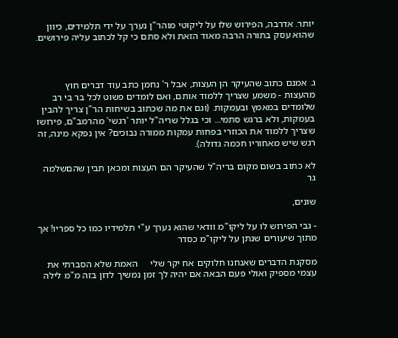יותר. אדרבה, הפירוש שלו על ליקוטי מוהר"ן נערך על ידי תלמידים, כיוון שהוא עסק בתורה הרבה מאוד הזאת ולא סתם כי קל לכתוב עליה פירושים.



ג. אמנם כתוב שהעיקר הן העצות, אבל ר' נחמן כתב עוד דברים חוץ מהעצות - משמע שצריך ללמוד אותם, ואם לומדים פשוט לכל בר בי רב שלומדים במאמץ ובעמקות. (וגם את מה שכתוב בשיחות הר"ן צריך להבין בעמקות, ולא ברגש סתמי... וכי בגלל שריה"ל יותר 'רגשי' מהרמב"ם, פירושו שצריך ללמוד את הכוזרי בפחות עמקות ממורה נבוכים? אין נפקא מינה, זה רגש שיש מאחוריו חכמה גדולה).

לא כתוב בשום מקום בריה"ל שהעיקר הם העצות ומכאן תבין שהםשלמה גר

שונים,

- גבי הפירוש לו על ליקו"מ וודאי שהוא נערך ע"י תלמידיו כמו כל ספריו! אך מתוך שיעורים שנתן על ליקו"מ כסדר

מסקנת הדברים שאנחנו חלוקים אח יקר שלי     האמת שלא הסברתי את עצמי מספיק ואולי פעם הבאה אם יהיה לך זמן נמשיך לדון בזה מ"מ לילה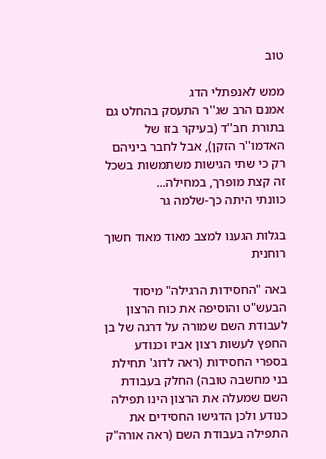טוב

ממש לאנפתלי הדג
אמנם הרב שג''ר התעסק בהחלט גם בתורת חב''ד (בעיקר בזו של האדמו''ר הזקן), אבל לחבר ביניהם רק כי שתי הגישות משתמשות בשכל זה קצת מופרך, במחילה...
כוונתי היתה כך-שלמה גר

בגלות הגענו למצב מאוד מאוד חשוך רוחנית

באה "החסידות הרגילה" מיסוד הבעש"ט והוסיפה את כוח הרצון לעבודת השם שמורה על דרגה של בן החפץ לעשות רצון אביו וכנודע בספרי החסידות (ראה לדוג' תחילת בני מחשבה טובה) החלק בעבודת השם שמעלה את הרצון הינו תפילה כנודע ולכן הדגישו החסידים את התפילה בעבודת השם (ראה אורה"ק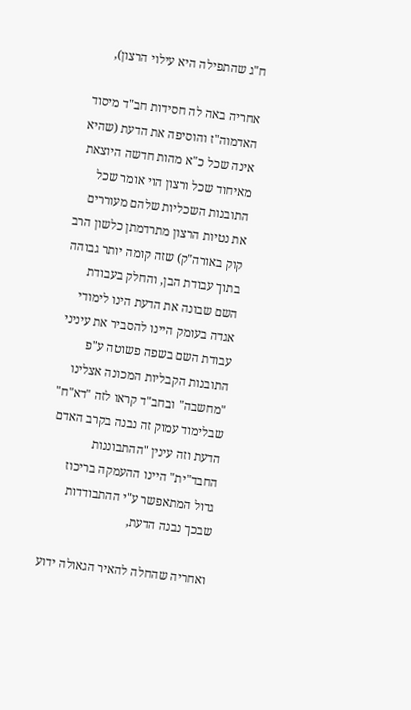ח"ג שהתפילה היא עילוי הרצון),

אחריה באה לה חסידות חב"ד מיסוד האדמוה"ז והוסיפה את הדעת (שהיא אינה שכל כ"א מהות חדשה היוצאת מאיחוד שכל ורצון הוי אומר שכל התובנות השכליות שלהם מעוררים את נטיות הרצון מתרדמתן כלשון הרב קוק באורה"ק) שזה קומה יותר גבוהה בתוך עבודת הבן, והחלק בעבודת השם שבונה את הדעת הינו לימודי אגדה בעומק היינו להסביר את עיניני עבודת השם בשפה פשוטה ע"פ התובנות הקבליות המכונה אצלינו "מחשבה" ובחב"ד קראו לזה "דא"ח" שבלימוד עמוק זה נבנה בקרב האדם הדעת וזה עינין "ההתבוננות החבד"ית" היינו ההעמקה בריכוז גדול המתאפשר ע"י ההתבודדות שבכך נבנה הדעת,

ואחריה שהחלה להאיר הגאולה ידוע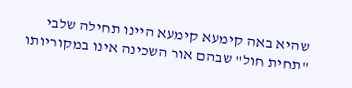שהיא באה קימעא קימעא היינו תחילה שלבי "תחית חול" שבהם אור השכינה אינו במקוריותו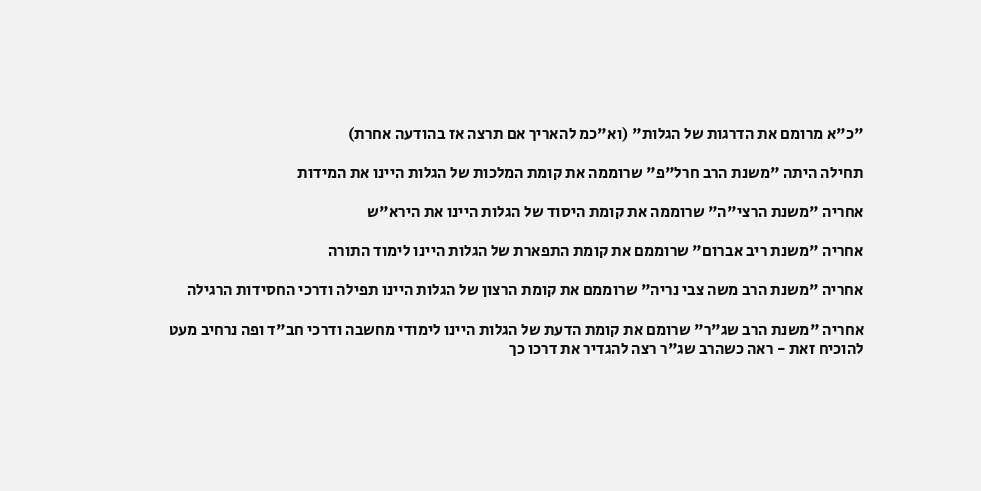"כ"א מרומם את הדרגות של הגלות" (וא"כמ להאריך אם תרצה אז בהודעה אחרת)

תחילה היתה "משנת הרב חרל"פ" שרוממה את קומת המלכות של הגלות היינו את המידות

אחריה "משנת הרצי"ה" שרוממה את קומת היסוד של הגלות היינו את הירא"ש

אחריה "משנת ריב אברום" שרוממם את קומת התפארת של הגלות היינו לימוד התורה

אחריה "משנת הרב משה צבי נריה" שרוממם את קומת הרצון של הגלות היינו תפילה ודרכי החסידות הרגילה

אחריה "משנת הרב שג"ר" שרומם את קומת הדעת של הגלות היינו לימודי מחשבה ודרכי חב"ד ופה נרחיב מעט להוכיח זאת - ראה כשהרב שג"ר רצה להגדיר את דרכו כך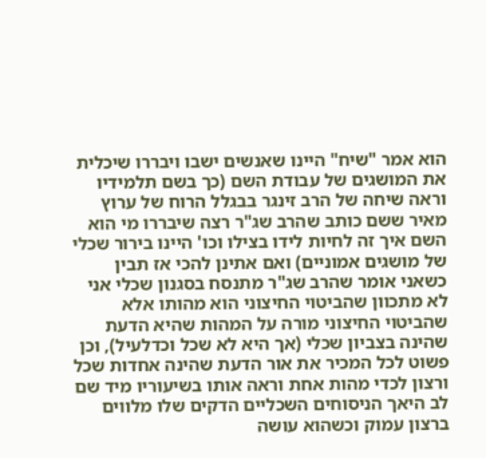הוא אמר "שיח" היינו שאנשים ישבו ויבררו שיכלית את המושגים של עבודת השם (כך בשם תלמידיו וראה שיחה של הרב זינגר בבגלל הרוח של ערוץ מאיר ששם כותב שהרב שג"ר רצה שיבררו מי הוא השם איך זה לחיות לידו בצילו וכו' היינו בירור שכלי של מושגים אמוניים) ואם אתינן להכי אז תבין כשאני אומר שהרב שג"ר מתנסח בסגנון שכלי אני לא מתכוון שהביטוי החיצוני הוא מהותו אלא שהביטוי החיצוני מורה על המהות שהיא הדעת שהינה בצביון שכלי (אך היא לא שכל וכדלעיל), וכן פשוט לכל המכיר את אור הדעת שהינה אחדות שכל ורצון לכדי מהות אחת וראה אותו בשיעוריו מיד שם לב היאך הניסוחים השכליים הדקים שלו מלווים ברצון עמוק וכשהוא עושה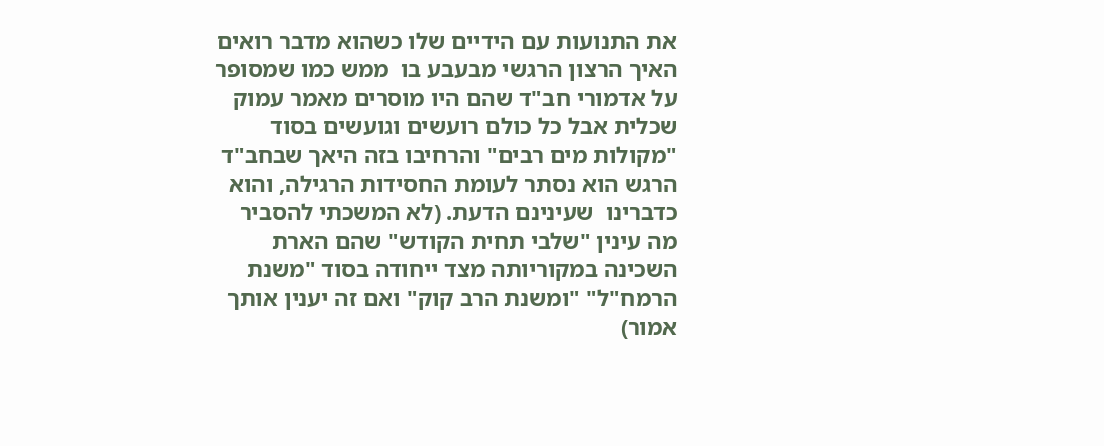את התנועות עם הידיים שלו כשהוא מדבר רואים האיך הרצון הרגשי מבעבע בו  ממש כמו שמסופר על אדמורי חב"ד שהם היו מוסרים מאמר עמוק שכלית אבל כל כולם רועשים וגועשים בסוד "מקולות מים רבים" והרחיבו בזה היאך שבחב"ד הרגש הוא נסתר לעומת החסידות הרגילה, והוא כדברינו  שעינינם הדעת. (לא המשכתי להסביר מה עינין "שלבי תחית הקודש" שהם הארת השכינה במקוריותה מצד ייחודה בסוד "משנת הרמח"ל" "ומשנת הרב קוק" ואם זה יענין אותך אמור)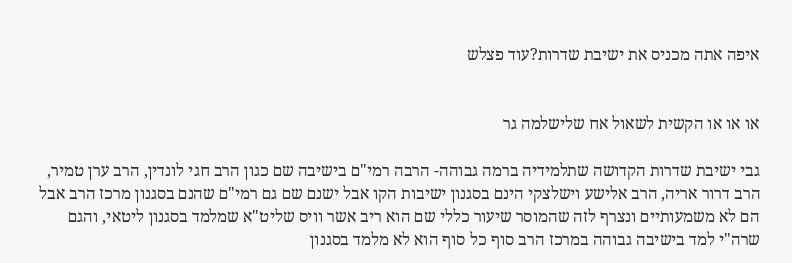איפה אתה מכניס את ישיבת שדרות?עוד פצלש


או או או הקשית לשאול אח שלישלמה גר

גבי ישיבת שדרות הקדושה שתלמידיה ברמה גבוהה- הרבה רמי"ם בישיבה שם כגון הרב חגי לונדין, הרב ערן טמיר, הרב דרור אריה, הרב אלישע וישלצקי הינם בסגנון ישיבות הקו אבל ישנם שם גם רמי"ם שהנם בסגנון מרכז הרב אבל הם לא משמעותיים ונצרף לזה שהמוסר שיעור כללי שם הוא ריב אשר וויס שליט"א שמלמד בסגנון ליטאי, והגם שרה"י למד בישיבה גבוהה במרכז הרב סוף כל סוף הוא לא מלמד בסגנון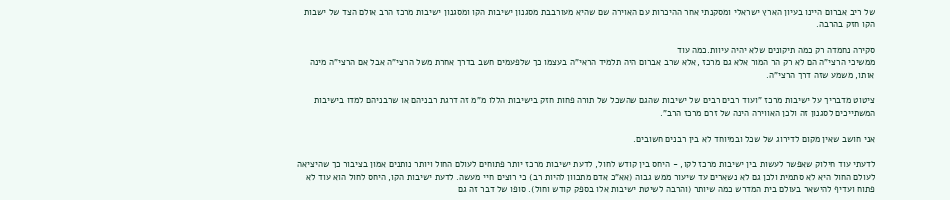של ריב אברום היינו בעיון הארץ ישראלי ומסקנתי אחר ההיכרות עם האוירה שם שהיא מעורבבת מסגנון ישיבות הקו ומסגנון ישיבות מרכז הרב אולם הצד של ישבות הקו חזק בהרבה.

סקירה נחמדה רק כמה תיקונים שלא יהיה עיוות.כמה עוד
ממשיכי הרצי"ה הם לא רק הר המור אלא גם מרכז ,אלא שרב אברום היה תלמיד הראי"ה בעצמו כך שלפעמים חשב בדרך אחרת משל הרצי"ה אבל אם הרצי"ה מינה אותו, משמע שזה דרך הרצי"ה.

ציטוט מדבריך על ישיבות מרכז "ועוד רבים רבים של ישיבות שהגם שהשכל של תורה פחות חזק בישיבות הללו מ"מ זה דרגת רבניהם או שרבניהם למדו בישיבות המשתייכים לסגנון זה ולכן האווירה הינה של זרם מרכז הרב".

אני חושב שאין מקום לדירוג של שכל ובמיוחד לא בין רבנים חשובים.

לדעתי עוד חילוק שאפשר לעשות בין ישיבות מרכז לקו, - היחס בין קודש לחול, לדעת ישיבות מרכז יותר פתוחים לעולם החול ויותר נותנים אמון בציבור כך שהיציאה לעולם החול היא לא סתמית ולכן גם לא נשארים עד שיעור ממש גבוה (אא"כ אדם מתכוון להיות רב) כי רוצים חיי מעשה. לדעת ישיבות הקו, היחס לחול הוא עוד לא פתוח ועדיף להישאר בעולם בית המדרש כמה שיותר (והרבה לשיטת ישיבות אלו בספק קודש וחול). סופו של דבר זה גם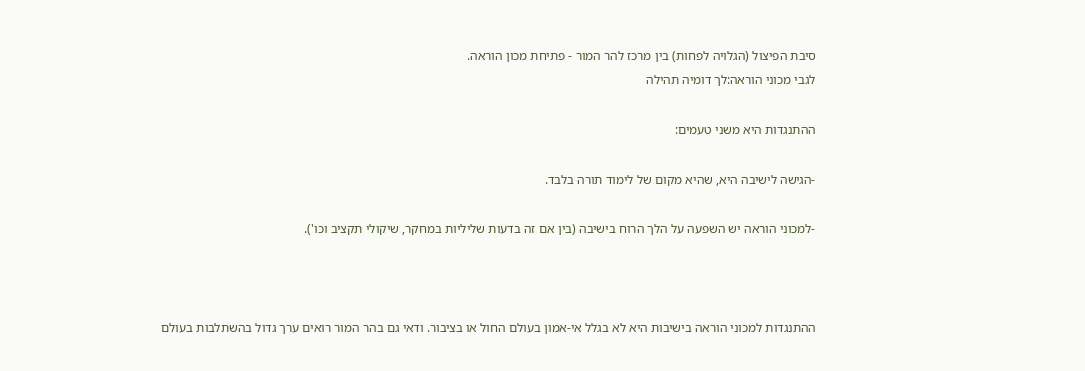סיבת הפיצול (הגלויה לפחות) בין מרכז להר המור - פתיחת מכון הוראה.
לגבי מכוני הוראה:לך דומיה תהילה

ההתנגדות היא משני טעמים:

-הגישה לישיבה היא, שהיא מקום של לימוד תורה בלבד.

-למכוני הוראה יש השפעה על הלך הרוח בישיבה (בין אם זה בדעות שליליות במחקר, שיקולי תקציב וכו').



ההתנגדות למכוני הוראה בישיבות היא לא בגלל אי-אמון בעולם החול או בציבור. ודאי גם בהר המור רואים ערך גדול בהשתלבות בעולם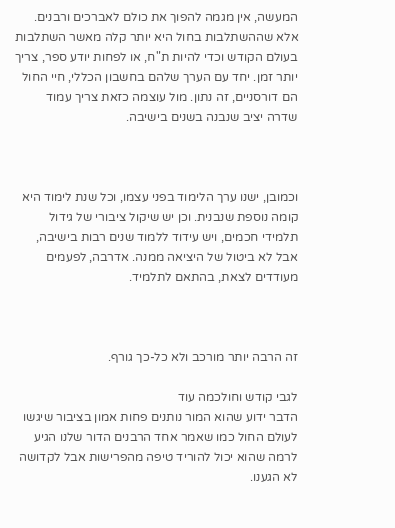המעשה, אין מגמה להפוך את כולם לאברכים ורבנים. אלא שההשתלבות בחול היא יותר קלה מאשר השתלבות בעולם הקודש וכדי להיות ת"ח, או לפחות יודע ספר, צריך יותר זמן. יחד עם הערך שלהם בחשבון הכללי, חיי החול הם דורסניים, זה נתון. מול עוצמה כזאת צריך עמוד שדרה יציב שנבנה בשנים בישיבה.



וכמובן, ישנו ערך הלימוד בפני עצמו, וכל שנת לימוד היא קומה נוספת שנבנית. וכן יש שיקול ציבורי של גידול תלמידי חכמים, ויש עידוד ללמוד שנים רבות בישיבה, אבל לא ביטול של היציאה ממנה. אדרבה, לפעמים מעודדים לצאת, בהתאם לתלמיד.



זה הרבה יותר מורכב ולא כל-כך גורף.

לגבי קודש וחולכמה עוד
הדבר ידוע שהוא המור נותנים פחות אמון בציבור שיגשו לעולם החול כמו שאמר אחד הרבנים הדור שלנו הגיע לרמה שהוא יכול להוריד טיפה מהפרישות אבל לקדושה לא הגענו.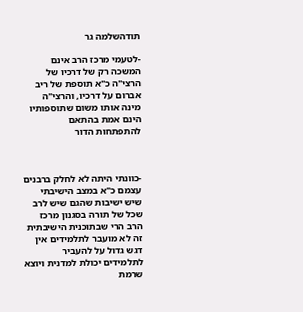תודהשלמה גר

-לטעמי מרכז הרב אינם המשכה רק של דרכיו של הרצי"ה כ"א תוספת של ריב אברום על דרכיו, והרצי"ה מינה אותו משום שתוספותיו הינם אמת בהתאם להתפתחות הדור



-כוונתי היתה לא לחלק ברבנים עצמם כ"א במצב הישיבתי  שיש ישיבות שהגם שיש לרב שכל של תורה בסגנון מרכז הרב הרי שבתוכנית הישיבתית זה לא מועבר לתלמידים אין דגש גדול על להעביר לתלמידים יכולת למדנית ויוצא שרמת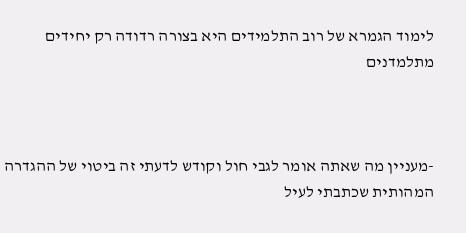לימוד הגמרא של רוב התלמידים היא בצורה רדודה רק יחידים מתלמדנים



-מעניין מה שאתה אומר לגבי חול וקודש לדעתי זה ביטוי של ההגדרה המהותית שכתבתי לעיל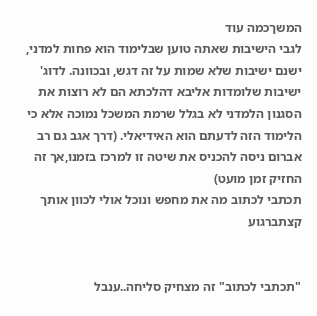המשךכמה עוד
לגבי הישיבות שאתה טוען שבלימוד הוא פחות למדני, ישנם ישיבות שלא שמות על זה דגש, ובכוונה. לדוג' ישיבות שלומדות אליבא דהלכתא הם לא רוצות את הסגנון הלמדני לא בגלל שרמת המשכל נמוכה אלא כי הלימוד הזה לדעתם הוא האידיאלי. (דרך אגב גם רב אברום ניסה להכניס את שיטה זו למרכז בזמנו,אך זה החזיק זמן מועט)
תכתבי לכתוב מה את מחפש ונוכל אולי לכוון אותך קצתברגוע


"תכתבי לכתוב" זה מצחיק סליחה..ענבל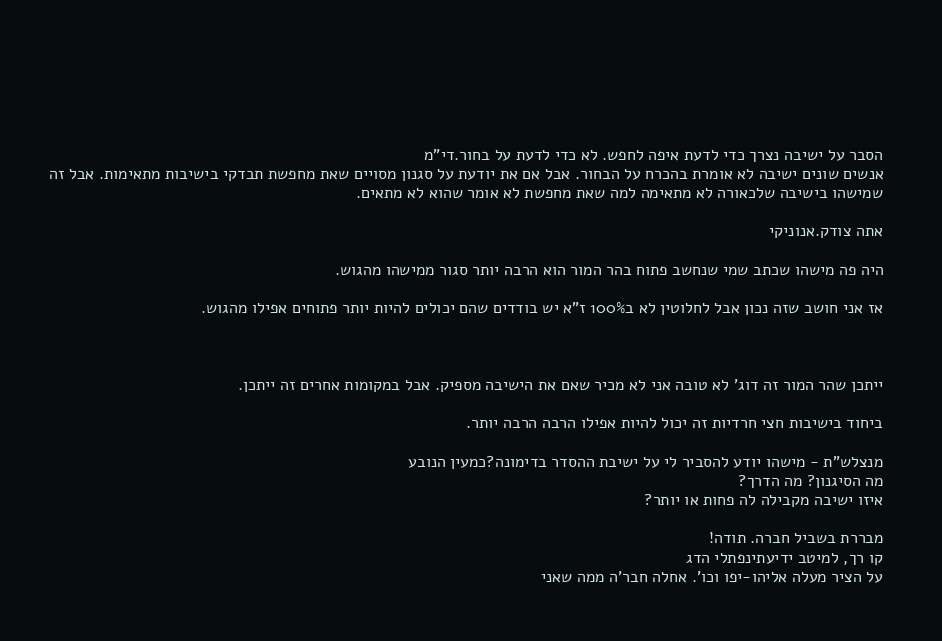הסבר על ישיבה נצרך כדי לדעת איפה לחפש. לא כדי לדעת על בחור.די"מ
אנשים שונים ישיבה לא אומרת בהכרח על הבחור. אבל אם את יודעת על סגנון מסויים שאת מחפשת תבדקי בישיבות מתאימות. אבל זה שמישהו בישיבה שלכאורה לא מתאימה למה שאת מחפשת לא אומר שהוא לא מתאים.

אתה צודק.אנוניקי

היה פה מישהו שכתב שמי שנחשב פתוח בהר המור הוא הרבה יותר סגור ממישהו מהגוש.

אז אני חושב שזה נכון אבל לחלוטין לא ב100% ז"א יש בודדים שהם יכולים להיות יותר פתוחים אפילו מהגוש.



ייתכן שהר המור זה דוג' לא טובה אני לא מכיר שאם את הישיבה מספיק. אבל במקומות אחרים זה ייתכן.

ביחוד בישיבות חצי חרדיות זה יכול להיות אפילו הרבה הרבה יותר.

מנצלש"ת - מישהו יודע להסביר לי על ישיבת ההסדר בדימונה?כמעין הנובע
מה הסיגנון? מה הדרך?
איזו ישיבה מקבילה לה פחות או יותר?

מבררת בשביל חברה. תודה!
קו רך, למיטב ידיעתינפתלי הדג
על הציר מעלה אליהו-יפו וכו'. אחלה חבר'ה ממה שאני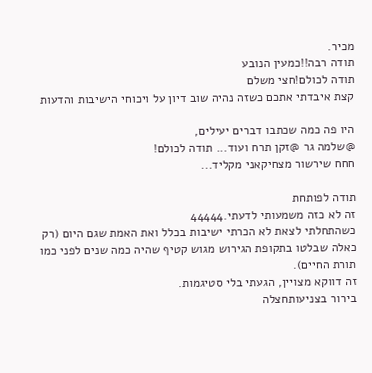מכיר.
תודה רבה!!כמעין הנובע
תודה לכולם!חצי משלם
קצת איבדתי אתכם כשזה נהיה שוב דיון על ויכוחי הישיבות והדעות

היו פה כמה שכתבו דברים יעילים,
@שלמה גר @זקן תרח ועוד... תודה לכולם!
חחח שירשור מצחיקאני מקליד...

תודה לפותחת
זה לא כזה משמעותי לדעתי.44444
כשהתחלתי לצאת לא הכרתי ישיבות בכלל ואת האמת שגם היום (רק כאלה שבלטו בתקופת הגירוש מגוש קטיף שהיה כמה שנים לפני כמו תורת החיים).
זה דווקא מצויין, הגעתי בלי סטיגמות.
בירור בצניעותחצלה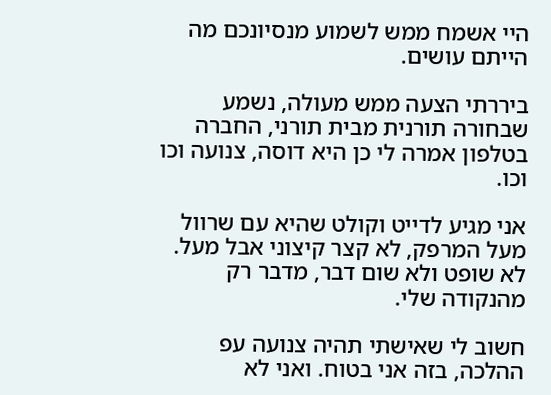היי אשמח ממש לשמוע מנסיונכם מה הייתם עושים.

ביררתי הצעה ממש מעולה, נשמע שבחורה תורנית מבית תורני, החברה בטלפון אמרה לי כן היא דוסה, צנועה וכו וכו.

אני מגיע לדייט וקולט שהיא עם שרוול מעל המרפק, לא קצר קיצוני אבל מעל. לא שופט ולא שום דבר, מדבר רק מהנקודה שלי.

חשוב לי שאישתי תהיה צנועה עפ ההלכה, בזה אני בטוח. ואני לא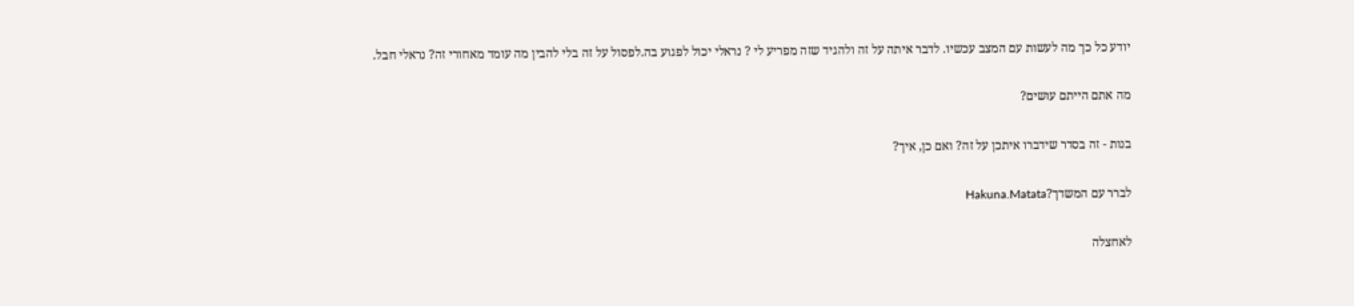יודע כל כך מה לעשות עם המצב עכשיו. לדבר איתה על זה ולהגיד שזה מפריע לי ? נראלי יכול לפגוע בה.לפסול על זה בלי להבין מה עומד מאחורי זה? נראלי חבל.

מה אתם הייתם עושים?

בנות - זה בסדר שידברו איתכן על זה? ואם כן, איך?

לברר עם המשדך?Hakuna.Matata

לאחצלה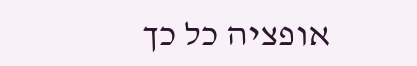אופציה כל כך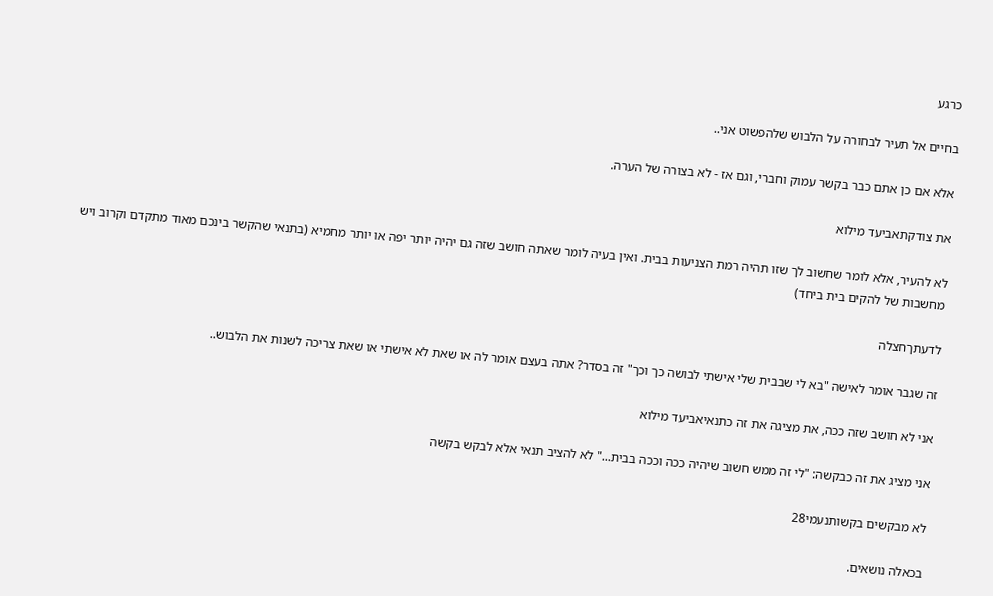כרגע

בחיים אל תעיר לבחורה על הלבוש שלהפשוט אני..

אלא אם כן אתם כבר בקשר עמוק וחברי, וגם אז - לא בצורה של הערה.

את צודקתאביעד מילוא

לא להעיר, אלא לומר שחשוב לך שזו תהיה רמת הצניעות בבית. ואין בעיה לומר שאתה חושב שזה גם יהיה יותר יפה או יותר מחמיא (בתנאי שהקשר בינכם מאוד מתקדם וקרוב ויש מחשבות של להקים בית ביחד)

לדעתךחצלה

זה שגבר אומר לאישה "בא לי שבבית שלי אישתי לבושה כך וכך" זה בסדר? אתה בעצם אומר לה או שאת לא אישתי או שאת צריכה לשנות את הלבוש..

אני לא חושב שזה ככה, את מציגה את זה כתנאיאביעד מילוא

אני מציג את זה כבקשה: "לי זה ממש חשוב שיהיה ככה וככה בבית..." לא להציב תנאי אלא לבקש בקשה

לא מבקשים בקשותנעמי28

בכאלה נושאים.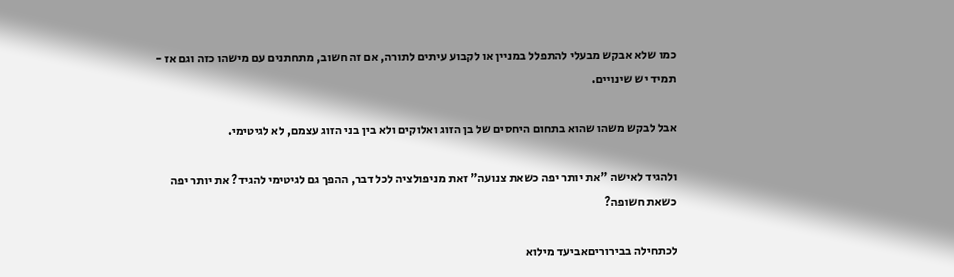כמו שלא אבקש מבעלי להתפלל במניין או לקבוע עיתים לתורה, אם זה חשוב, מתחתנים עם מישהו כזה וגם אז - תמיד יש שינויים.

אבל לבקש משהו שהוא בתחום היחסים של בן הזוג ואלוקים ולא בין בני הזוג עצמם, לא לגיטימי.

ולהגיד לאישה "את יותר יפה כשאת צנועה" זאת מניפולציה לכל דבר, ההפך גם לגיטימי להגיד? את יותר יפה כשאת חשופה?

לכתחילה בבירוריםאביעד מילוא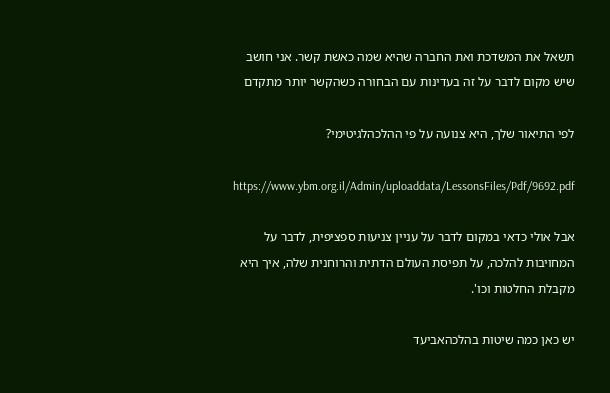תשאל את המשדכת ואת החברה שהיא שמה כאשת קשר. אני חושב שיש מקום לדבר על זה בעדינות עם הבחורה כשהקשר יותר מתקדם

לפי התיאור שלך, היא צנועה על פי ההלכהלגיטימי?

https://www.ybm.org.il/Admin/uploaddata/LessonsFiles/Pdf/9692.pdf

אבל אולי כדאי במקום לדבר על עניין צניעות ספציפית, לדבר על המחויבות להלכה, על תפיסת העולם הדתית והרוחנית שלה, איך היא מקבלת החלטות וכו'.

יש כאן כמה שיטות בהלכהאביעד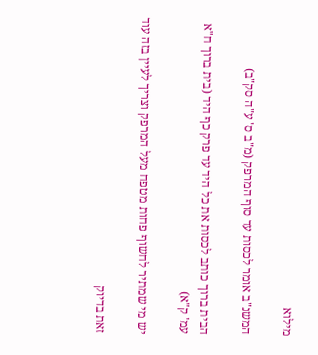מילוא

המשנ"ב אומר לכסות עד סוף המרפק (מ"ב ס' ע"ה סק"ב)

הבית ברוך כותב לכסות את כל היד עד פרק כף היד (בית ברוך ח"א עמ' ק"א)

יש מי שמתיר לחשוף פחות מטפח מעל המרפק וצריך לעיין בזה עוד

זאת בדיוק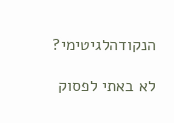הנקודהלגיטימי?

לא באתי לפסוק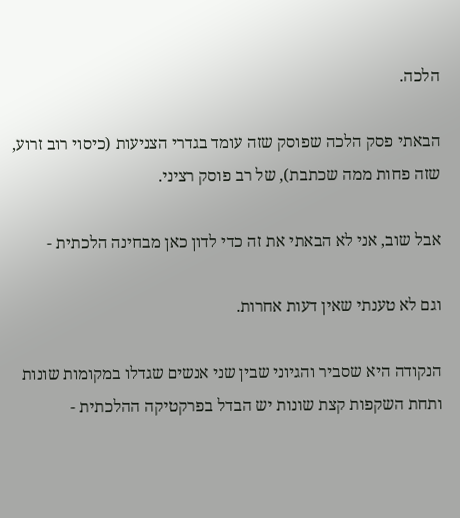הלכה.

הבאתי פסק הלכה שפוסק שזה עומד בגדרי הצניעות (כיסוי רוב זרוע, שזה פחות ממה שכתבת), של רב פוסק רציני.

אבל שוב, אני לא הבאתי את זה כדי לדון כאן מבחינה הלכתית -

וגם לא טענתי שאין דעות אחרות.

הנקודה היא שסביר והגיוני שבין שני אנשים שגדלו במקומות שונות ותחת השקפות קצת שונות יש הבדל בפרקטיקה ההלכתית -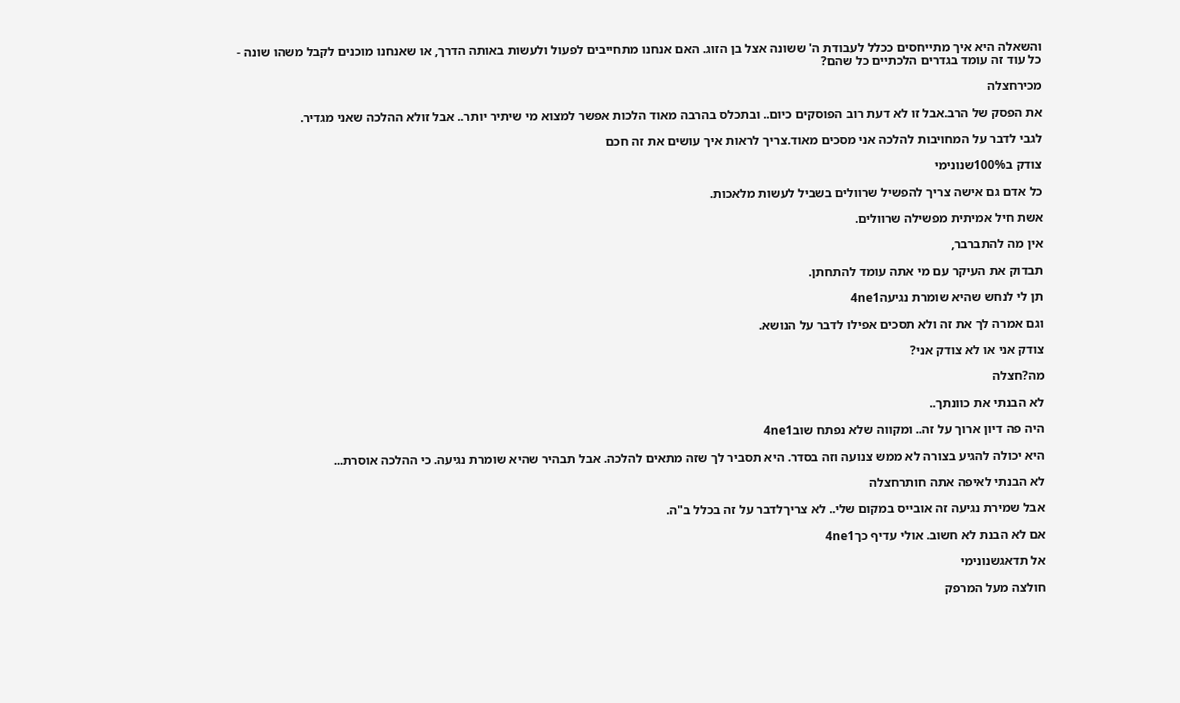והשאלה היא איך מתייחסים ככלל לעבודת ה' ששונה אצל בן הזוג. האם אנחנו מתחייבים לפעול ולעשות באותה הדרך, או שאנחנו מוכנים לקבל משהו שונה - כל עוד זה עומד בגדרים הלכתיים כל שהם?

מכירחצלה

את הפסק של הרב.אבל זו לא דעת רוב הפוסקים כיום.. ובתכלס בהרבה מאוד הלכות אפשר למצוא מי שיתיר יותר.. אבל זולא ההלכה שאני מגדיר.

לגבי לדבר על המחויבות להלכה אני מסכים מאוד.צריך לראות איך עושים את זה חכם

צודק ב100%שנונימי

כל אדם גם אישה צריך להפשיל שרוולים בשביל לעשות מלאכות.

אשת חיל אמיתית מפשילה שרוולים.

אין מה להתברבר,

תבדוק את העיקר עם מי אתה עומד להתחתן.

תן לי לנחש שהיא שומרת נגיעה4ne1

וגם אמרה לך את זה ולא תסכים אפילו לדבר על הנושא.

צודק אני או לא צודק אני?

מה?חצלה

לא הבנתי את כוונתך..

היה פה דיון ארוך על זה.. ומקווה שלא נפתח שוב4ne1

היא יכולה להגיע בצורה לא ממש צנועה וזה בסדר. היא תסביר לך שזה מתאים להלכה. אבל תבהיר שהיא שומרת נגיעה. כי ההלכה אוסרת...

לא הבנתי לאיפה אתה חותרחצלה

אבל שמירת נגיעה זה אובייס במקום שלי.. לא צריךלדבר על זה בכלל ב"ה.

אם לא הבנת לא חשוב. אולי עדיף כך4ne1

אל תדאגשנונימי

חולצה מעל המרפק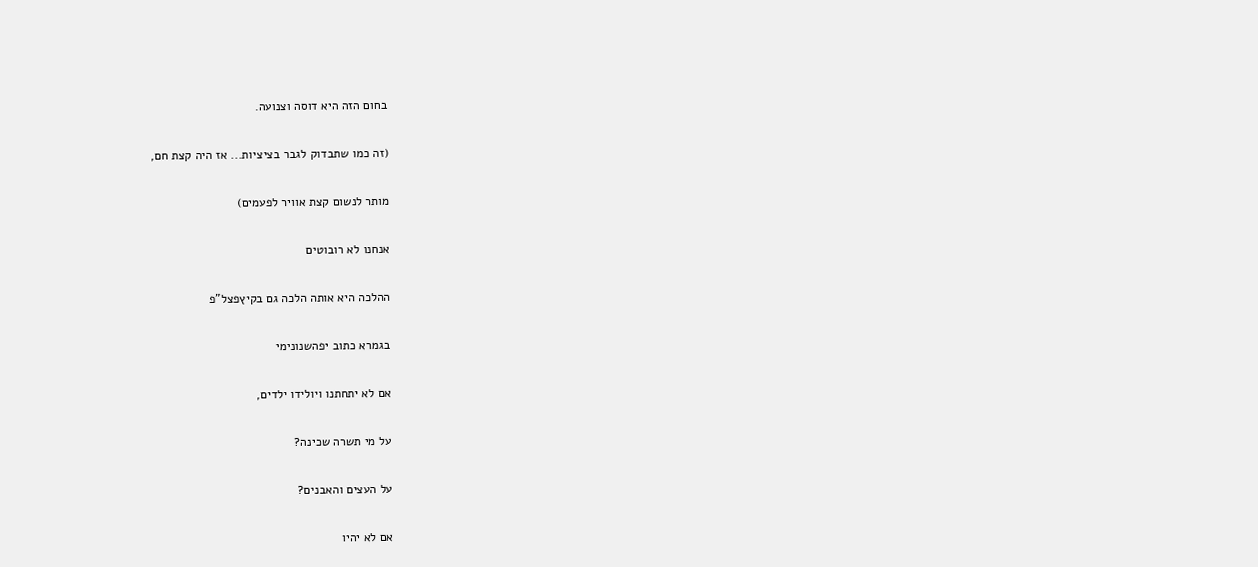בחום הזה היא דוסה וצנועה.

(זה כמו שתבדוק לגבר בציציות... אז היה קצת חם,

מותר לנשום קצת אוויר לפעמים)

אנחנו לא רובוטים

ההלכה היא אותה הלכה גם בקיץפצל"פ

בגמרא כתוב יפהשנונימי

אם לא יתחתנו ויולידו ילדים,

על מי תשרה שכינה?

על העצים והאבנים?

אם לא יהיו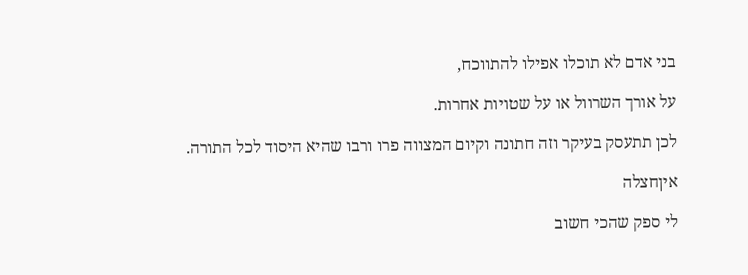בני אדם לא תוכלו אפילו להתווכח,

על אורך השרוול או על שטויות אחרות.

לכן תתעסק בעיקר וזה חתונה וקיום המצווה פרו ורבו שהיא היסוד לכל התורה.

איןחצלה

לי ספק שהכי חשוב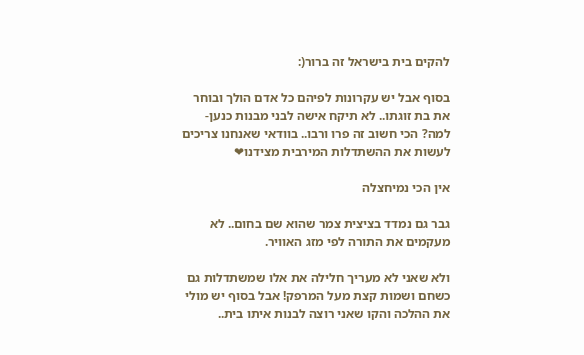להקים בית בישראל זה ברור(:

בסוף אבל יש עקרונות לפיהם כל אדם הולך ובוחר את בת זוגתו.. לא תיקח אישה לבני מבנות כנען- למה? הכי חשוב זה פרו ורבו.. בוודאי שאנחנו צריכים לעשות את ההשתדלות המירבית מצידנו❤

אין הכי נמיחצלה

גבר גם נמדד בציצית צמר שהוא שם בחום.. לא מעקמים את התורה לפי מזג האוויר.

ולא שאני לא מעריך חלילה את אלו שמשתדלות גם כשחם ושמות קצת מעל המרפק! אבל בסוף יש מולי את ההלכה והקו שאני רוצה לבנות איתו בית..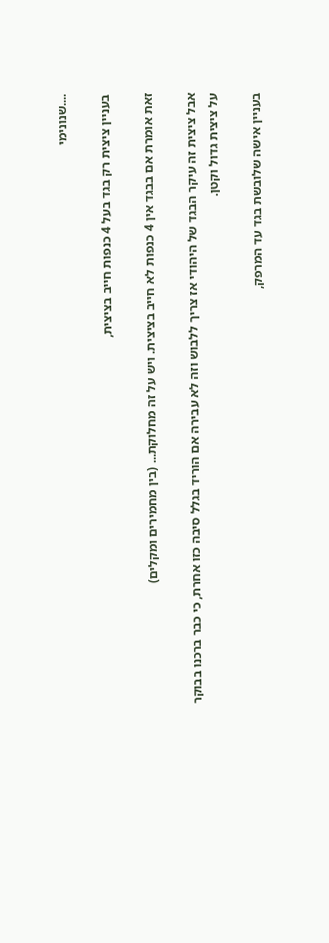....שנונימי

בעניין ציצית רק בגד בעל 4 כנפות חייב בציצית,

זאת אומרת אם בבגד אין 4 כנפות לא חייב בציצית. ויש על זה מחלוקת... (בין מחמירים ומקלים)

אבל ציצית זה עיקר הבגד של היהודי אז צריך ללבוש וזה לא עבירה אם הוריד בגלל סיבה כזו אחרת, כי כבר ברכנו בבוקר על ציצית גדול וקטן.

בעניין אישה שלובשת בגד עד המרפק,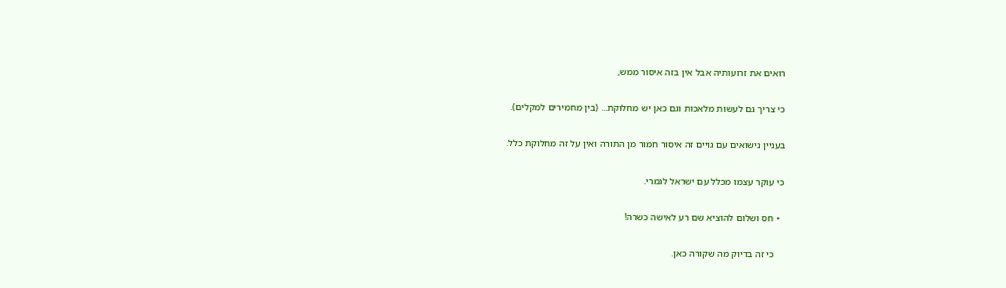רואים את זרועותיה אבל אין בזה איסור ממש,

כי צריך גם לעשות מלאכות וגם כאן יש מחלוקת... (בין מחמירים למקלים).

בעניין נישואים עם גויים זה איסור חמור מן התורה ואין על זה מחלוקת כלל.

כי עוקר עצמו מכלל עם ישראל לגמרי.

  • חס ושלום להוציא שם רע לאישה כשרה!

    כי זה בדיוק מה שקורה כאן.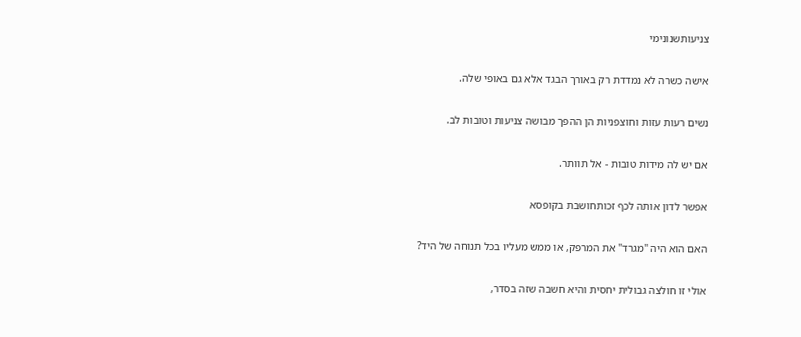צניעותשנונימי

אישה כשרה לא נמדדת רק באורך הבגד אלא גם באופי שלה.

נשים רעות עזות וחוצפניות הן ההפך מבושה צניעות וטובות לב.

אם יש לה מידות טובות - אל תוותר.

אפשר לדון אותה לכף זכותחושבת בקופסא

האם הוא היה "מגרד" את המרפק, או ממש מעליו בכל תנוחה של היד?

אולי זו חולצה גבולית יחסית והיא חשבה שזה בסדר,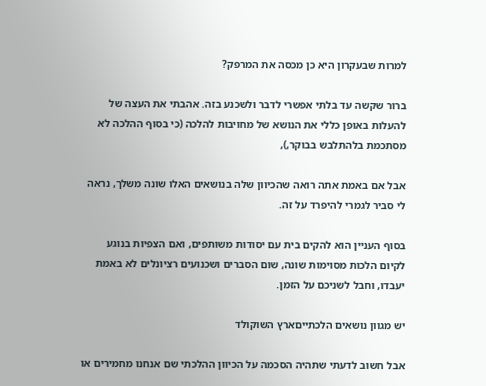למרות שבעקרון היא כן מכסה את המרפק?

ברור שקשה עד בלתי אפשרי לדבר ולשכנע בזה. אהבתי את העצה של להעלות באופן כללי את הנושא של מחויבות להלכה (כי בסוף ההלכה לא מסתכמת בלהתלבש בבוקר,),

אבל אם באמת אתה רואה שהכיוון שלה בנושאים האלו שונה משלך, נראה לי סביר לגמרי להיפרד על זה.

בסוף העניין הוא להקים בית עם יסודות משותפים, ואם הצפיות בנוגע לקיום הלכות מסוימות שונה, שום הסברים ושכנועים רציונלים לא באמת יעבדו, וחבל לשניכם על הזמן.

יש מגוון נושאים הלכתייםארץ השוקולד

אבל חשוב לדעתי שתהיה הסכמה על הכיוון ההלכתי שם אנחנו מחמירים או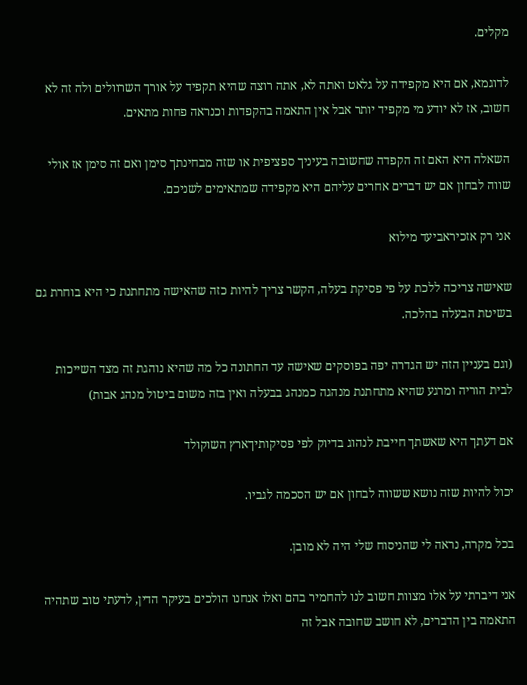מקלים.

לדוגמא, אם היא מקפידה על גלאט ואתה לא, אתה רוצה שהיא תקפיד על אורך השרוולים ולה זה לא חשוב, אז לא יודע מי מקפיד יותר אבל אין התאמה בהקפדות וכנראה פחות מתאים.

השאלה היא האם זה הקפדה שחשובה בעיניך ספציפית או שזה מבחינתך סימן ואם זה סימן אז אולי שווה לבחון אם יש דברים אחרים עליהם היא מקפידה שמתאימים לשניכם.

אני רק אזכיראביעד מילוא

שאישה צריכה ללכת על פי פסיקת בעלה, הקשר צריך להיות כזה שהאישה מתחתנת כי היא בוחרת גם בשיטת הבעלה בהלכה.

(וגם בעניין הזה יש הגדרה יפה בפוסקים שאישה עד החתונה כל מה שהיא נוהגת זה מצד השייכות לבית הוריה ומרגע שהיא מתחתנת מנהגה כמנהג בבעלה ואין בזה משום ביטול מנהג אבות)

אם דעתך היא שאשתך חייבת לנהוג בדיוק לפי פסיקותיךארץ השוקולד

יכול להיות שזה נושא ששווה לבחון אם יש הסכמה לגביו.

בכל מקרה, נראה לי שהניסוח שלי היה לא מובן.

אני דיברתי על אלו מצוות חשוב לנו להחמיר בהם ואלו אנחנו הולכים בעיקר הדין, לדעתי טוב שתהיה התאמה בין הדברים, לא חושב שחובה אבל זה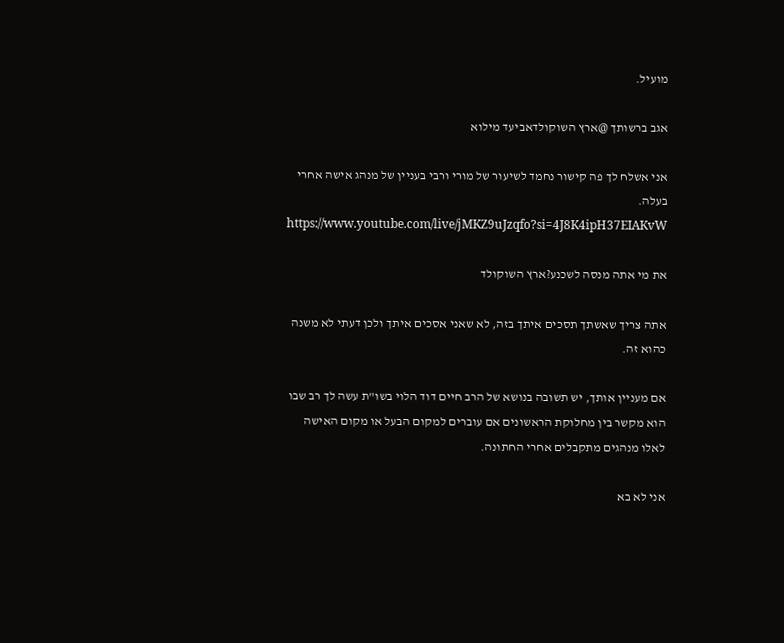מועיל.

אגב ברשותך @ארץ השוקולדאביעד מילוא

אני אשלח לך פה קישור נחמד לשיעור של מורי ורבי בעניין של מנהג אישה אחרי בעלה. https://www.youtube.com/live/jMKZ9uJzqfo?si=4J8K4ipH37EIAKvW

את מי אתה מנסה לשכנע?ארץ השוקולד

אתה צריך שאשתך תסכים איתך בזה, לא שאני אסכים איתך ולכן דעתי לא משנה כהוא זה.

אם מעניין אותך, יש תשובה בנושא של הרב חיים דוד הלוי בשו"ת עשה לך רב שבו הוא מקשר בין מחלוקת הראשונים אם עוברים למקום הבעל או מקום האישה לאלו מנהגים מתקבלים אחרי החתונה.

אני לא בא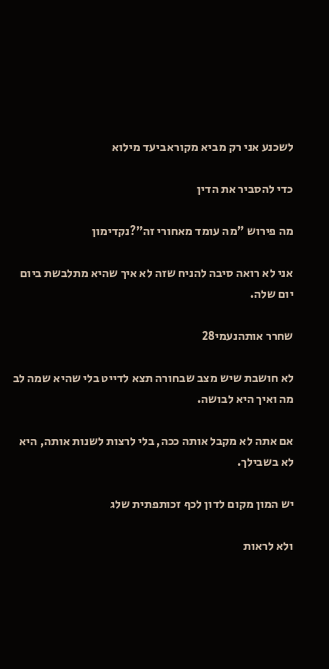לשכנע אני רק מביא מקוראביעד מילוא

כדי להסביר את הדין

מה פירוש "מה עומד מאחורי זה"?נקדימון

אני לא רואה סיבה להניח שזה לא איך שהיא מתלבשת ביום יום שלה.

שחרר אותהנעמי28

לא חושבת שיש מצב שבחורה תצא לדייט בלי שהיא שמה לב מה ואיך היא לבושה.

אם אתה לא מקבל אותה ככה, בלי לרצות לשנות אותה, היא לא בשבילך.

יש המון מקום לדון לכף זכותפתית שלג

ולא לראות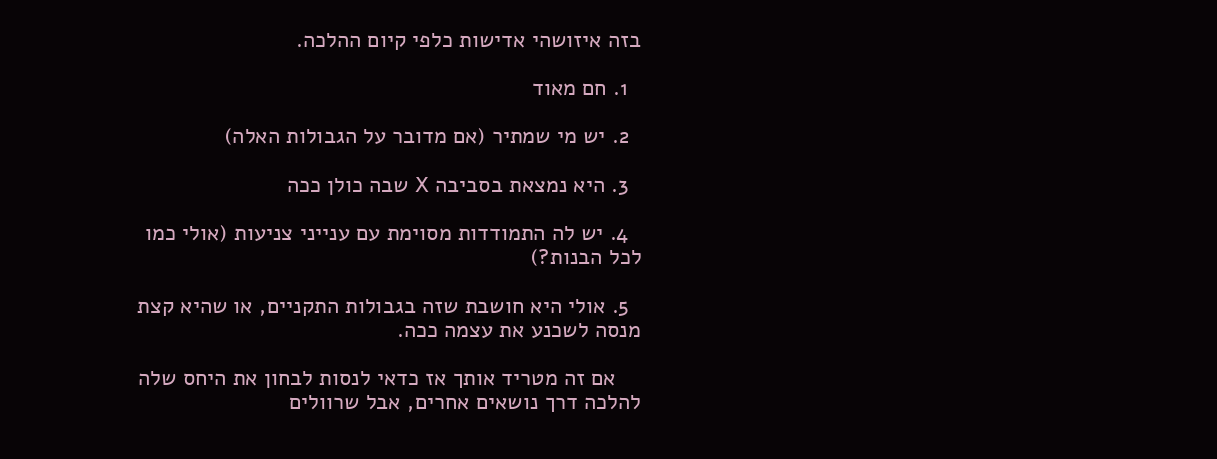בזה איזושהי אדישות כלפי קיום ההלכה.

  1. חם מאוד

  2. יש מי שמתיר (אם מדובר על הגבולות האלה)

  3. היא נמצאת בסביבה X שבה כולן ככה

  4. יש לה התמודדות מסוימת עם ענייני צניעות (אולי כמו לכל הבנות?)

  5. אולי היא חושבת שזה בגבולות התקניים, או שהיא קצת מנסה לשכנע את עצמה ככה.

    אם זה מטריד אותך אז כדאי לנסות לבחון את היחס שלה להלכה דרך נושאים אחרים, אבל שרוולים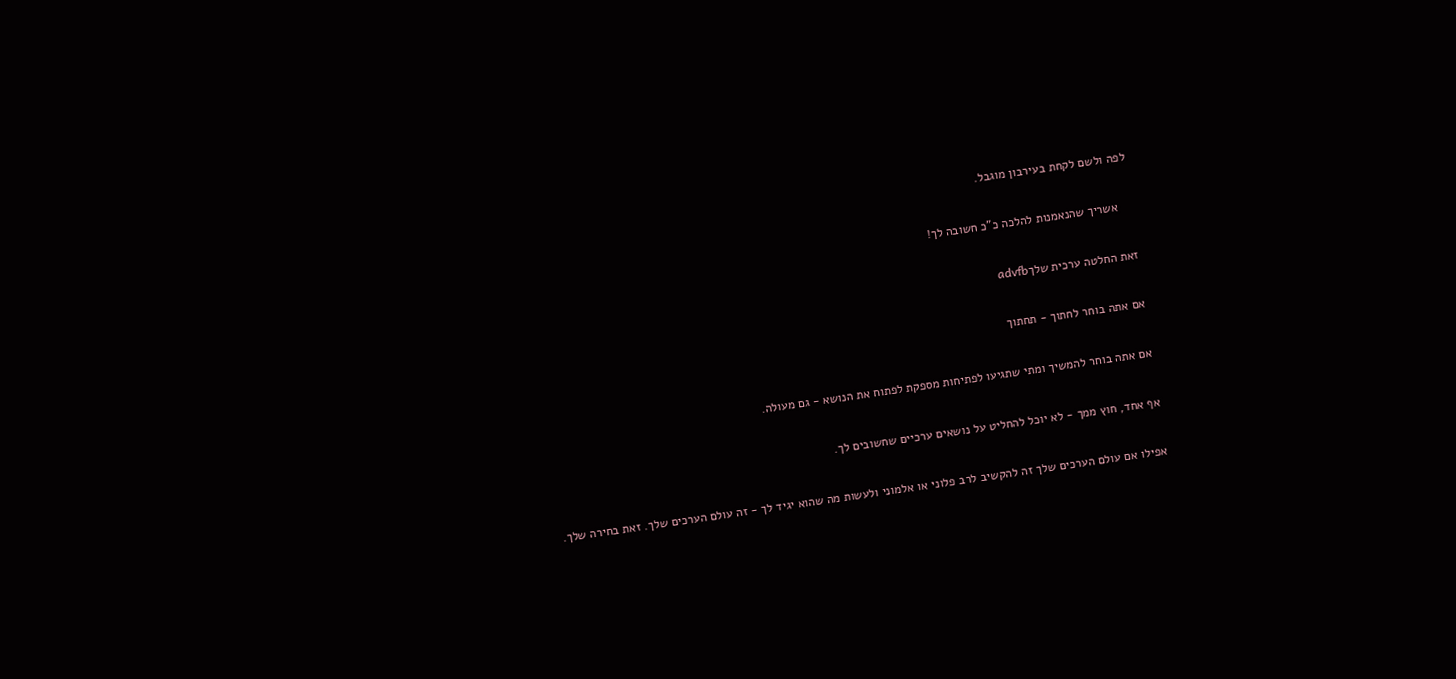לפה ולשם לקחת בעירבון מוגבל.

    אשריך שהנאמנות להלכה כ"כ חשובה לך!

זאת החלטה ערכית שלךadvfb

אם אתה בוחר לחתוך - תחתוך

אם אתה בוחר להמשיך ומתי שתגיעו לפתיחות מספקת לפתוח את הנושא - גם מעולה.

אף אחד, חוץ ממך - לא יוכל להחליט על נושאים ערכיים שחשובים לך.

אפילו אם עולם הערכים שלך זה להקשיב לרב פלוני או אלמוני ולעשות מה שהוא יגיד לך - זה עולם הערכים שלך. זאת בחירה שלך.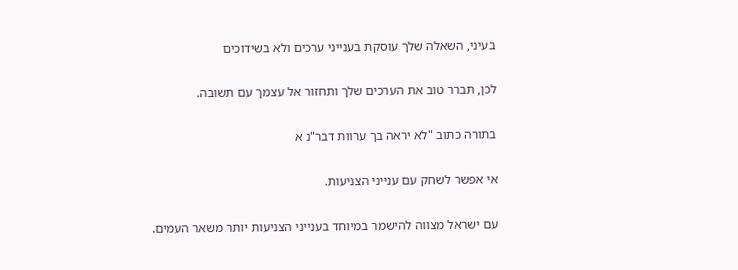בעיני, השאלה שלך עוסקת בענייני ערכים ולא בשידוכים

לכן, תברר טוב את הערכים שלך ותחזור אל עצמך עם תשובה.

בתורה כתוב "לא יראה בך ערוות דבר"נ א

אי אפשר לשחק עם ענייני הצניעות.

עם ישראל מצווה להישמר במיוחד בענייני הצניעות יותר משאר העמים.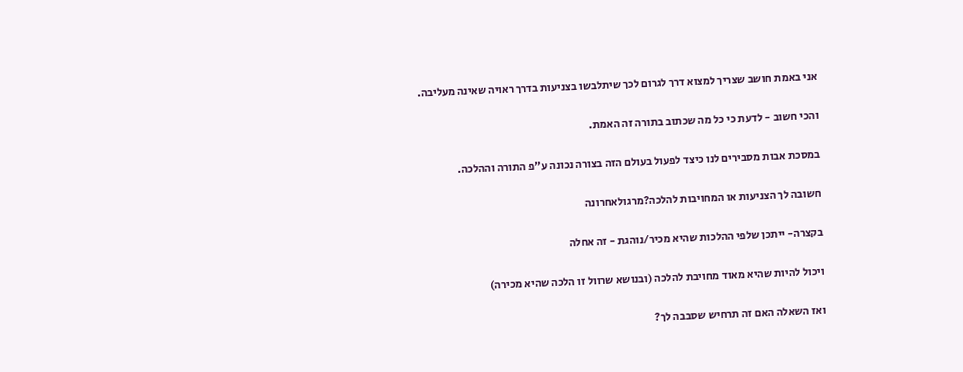אני באמת חושב שצריך למצוא דרך לגרום לכך שיתלבשו בצניעות בדרך ראויה שאינה מעליבה.

והכי חשוב - לדעת כי כל מה שכתוב בתורה זה האמת.

במסכת אבות מסבירים לנו כיצד לפעול בעולם הזה בצורה נכונה ע"פ התורה וההלכה.

חשובה לך הצניעות או המחויבות להלכה?מרגולאחרונה

בקצרה- ייתכן שלפי ההלכות שהיא מכיר/נוהגת - זה אחלה

ויכול להיות שהיא מאוד מחויבת להלכה (ובנושא שרוול זו הלכה שהיא מכירה)

ואז השאלה האם זה תרחיש שסבבה לך?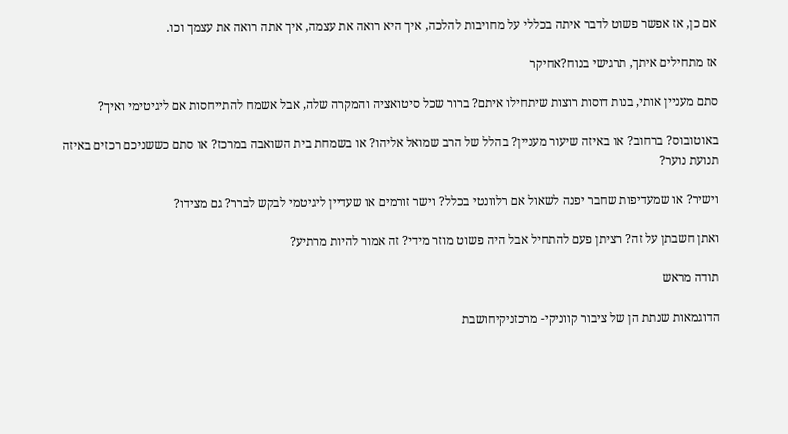אם כן, אז אפשר פשוט לדבר איתה בכללי על מחויבות להלכה, איך היא רואה את עצמה, איך אתה רואה את עצמך וכו.

אז מתחילים איתך, תרגישי בנוח?אחיקר

סתם מעניין אותי, בנות דוסות רוצות שיתחילו איתם? ברור שכל סיטואציה והמקרה שלה, אבל אשמח להתייחסות אם ליגיטימי ואיך?

באוטובוס? ברחוב? או באיזה שיעור מעניין? בהלל של הרב שמואל אליהו? או בשמחת בית השואבה במרכז? או סתם כששניכם רכזים באיזה תנועת נוער?

וישיר? או שמעדיפות שחבר יפנה לשאול אם רלוונטי בכלל? וישר זורמים או שעדיין ליגיטמי לבקש לברר? גם מצידו?

ואתן חשבתן על זה? רציתן פעם להתחיל אבל היה פשוט מוזר מידי? זה אמור להיות מרתיע?

תודה מראש

הדוגמאות שנתת הן של ציבור קווניקי- מרכזניקיחושבת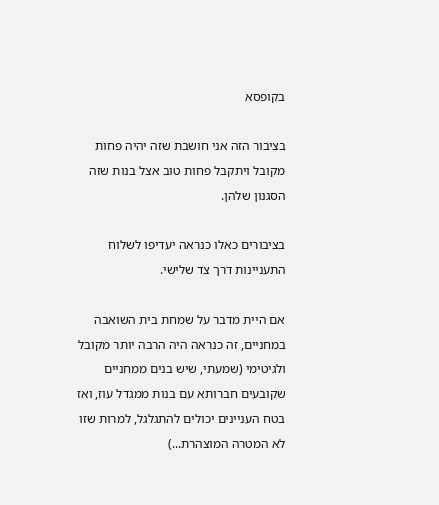בקופסא

בציבור הזה אני חושבת שזה יהיה פחות מקובל ויתקבל פחות טוב אצל בנות שזה הסגנון שלהן.

בציבורים כאלו כנראה יעדיפו לשלוח התעניינות דרך צד שלישי.

אם היית מדבר על שמחת בית השואבה במחניים, זה כנראה היה הרבה יותר מקובל ולגיטימי (שמעתי, שיש בנים ממחניים שקובעים חברותא עם בנות ממגדל עוז, ואז בטח העניינים יכולים להתגלגל, למרות שזו לא המטרה המוצהרת...)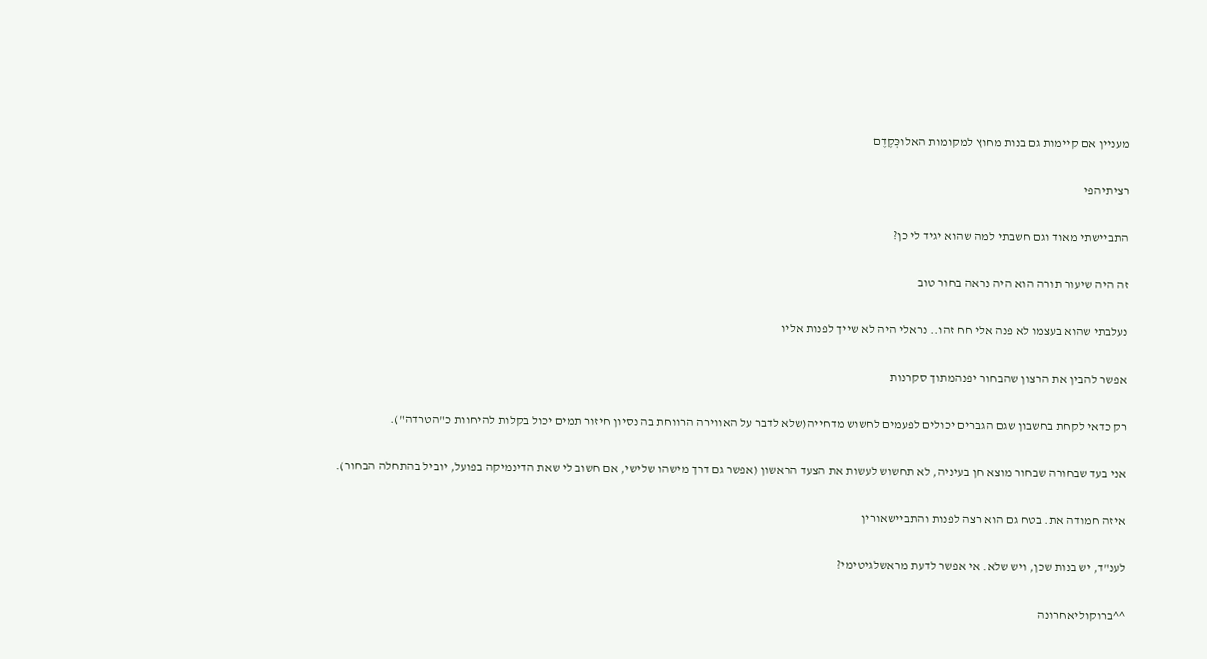מעניין אם קיימות גם בנות מחוץ למקומות האלוכְּקֶדֶם

רציתיהפי

התביישתי מאוד וגם חשבתי למה שהוא יגיד לי כן?

זה היה שיעור תורה הוא היה נראה בחור טוב

נעלבתי שהוא בעצמו לא פנה אלי חח זהו.. נראלי היה לא שייך לפנות אליו

אפשר להבין את הרצון שהבחור יפנהמתוך סקרנות

רק כדאי לקחת בחשבון שגם הגברים יכולים לפעמים לחשוש מדחייה(שלא לדבר על האווירה הרווחת בה נסיון חיזור תמים יכול בקלות להיחוות כ"הטרדה").

אני בעד שבחורה שבחור מוצא חן בעיניה, לא תחשוש לעשות את הצעד הראשון (אפשר גם דרך מישהו שלישי, אם חשוב לי שאת הדינמיקה בפועל, יוביל בהתחלה הבחור).

איזה חמודה את. בטח גם הוא רצה לפנות והתביישאורין

לענ"ד, יש בנות שכן, ויש שלא. אי אפשר לדעת מראשלגיטימי?

^^ברוקוליאחרונה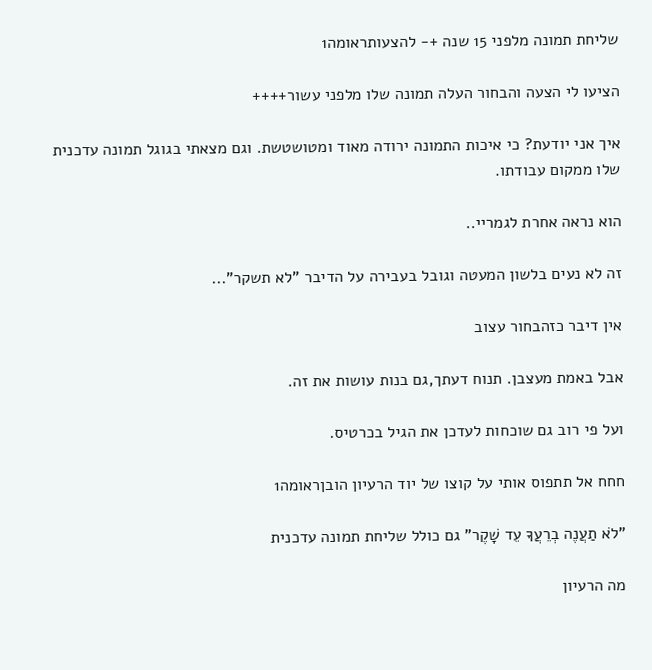שליחת תמונה מלפני 15 שנה +- להצעותראומה1

הציעו לי הצעה והבחור העלה תמונה שלו מלפני עשור++++

איך אני יודעת? כי איכות התמונה ירודה מאוד ומטושטשת. וגם מצאתי בגוגל תמונה עדכנית שלו ממקום עבודתו.

הוא נראה אחרת לגמריי..

זה לא נעים בלשון המעטה וגובל בעבירה על הדיבר "לא תשקר"...

אין דיבר כזהבחור עצוב

אבל באמת מעצבן. תנוח דעתך,גם בנות עושות את זה.

ועל פי רוב גם שוכחות לעדכן את הגיל בכרטיס.

חחח אל תתפוס אותי על קוצו של יוד הרעיון הובןראומה1

"לֹא תַעֲנֶה בְרֵעֲךָ עֵד שָׁקֶר" גם כולל שליחת תמונה עדכנית

מה הרעיון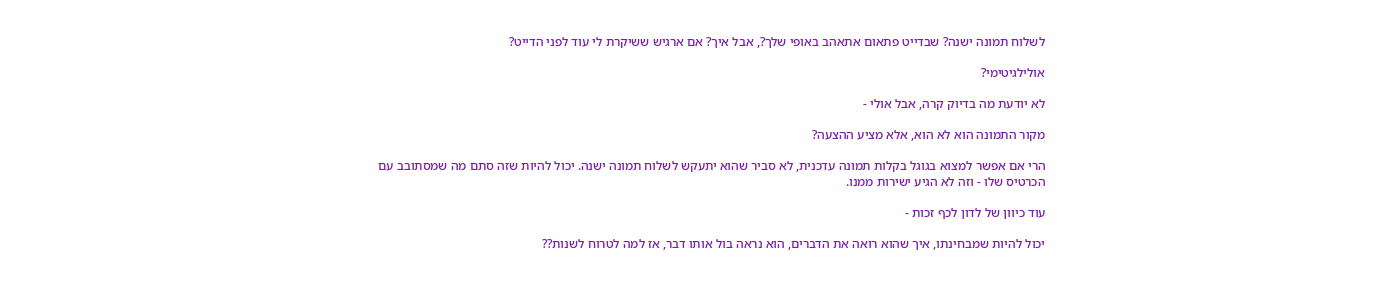לשלוח תמונה ישנה? שבדייט פתאום אתאהב באופי שלך?, אבל איך? אם ארגיש ששיקרת לי עוד לפני הדייט?

אולילגיטימי?

לא יודעת מה בדיוק קרה, אבל אולי -

מקור התמונה הוא לא הוא, אלא מציע ההצעה?

הרי אם אפשר למצוא בגוגל בקלות תמונה עדכנית, לא סביר שהוא יתעקש לשלוח תמונה ישנה. יכול להיות שזה סתם מה שמסתובב עם הכרטיס שלו - וזה לא הגיע ישירות ממנו.

עוד כיוון של לדון לכף זכות -

יכול להיות שמבחינתו, איך שהוא רואה את הדברים, הוא נראה בול אותו דבר, אז למה לטרוח לשנות??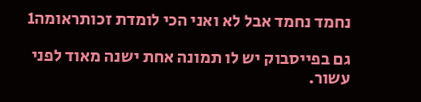נחמד נחמד אבל לא ואני הכי לומדת זכותראומה1

גם בפייסבוק יש לו תמונה אחת ישנה מאוד לפני עשור.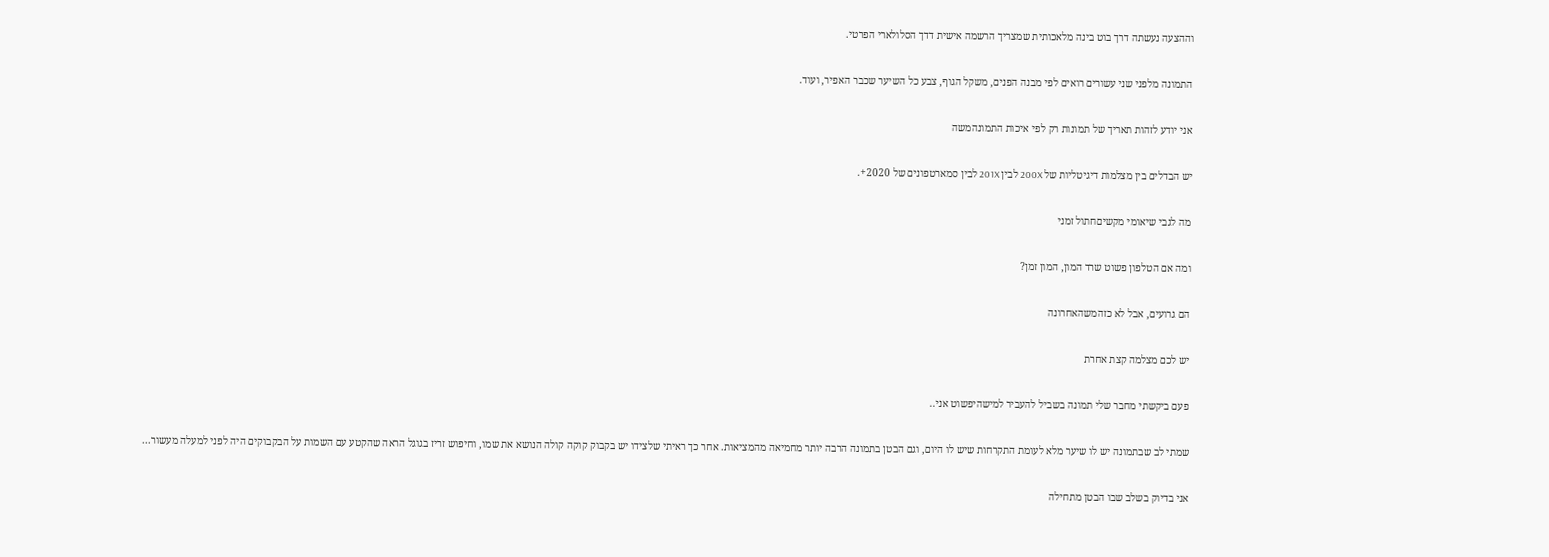וההצעה נעשתה דרך בוט בינה מלאכותית שמצריך הרשמה אישית דדך הסלולארי הפרטי.

התמונה מלפני שני עשורים רואים לפי מבנה הפנים, משקל הגוף, צבע כל השיער שכבר האפיר, ועוד.

אני יודע לזהות תאריך של תמונות רק לפי איכות התמונהמשה

יש הבדלים בין מצלמות דיגיטליות של 200X לבין 201X לבין סמארטפונים של 2020+.

מה לגבי שיאומי מקשיםחתול זמני

ומה אם הטלפון פשוט שרד המון, המון זמן?

הם גרועים, אבל לא כזהמשהאחרונה

יש לכם מצלמה קצת אחרת

פעם ביקשתי מחבר שלי תמונה בשביל להעביר למישהיפשוט אני..

שמתי לב שבתמונה יש לו שיער מלא לעומת התקרחות שיש לו היום, וגם הבטן בתמונה הרבה יותר מחמיאה מהמציאות. אחר כך ראיתי שלצידו יש בקבוק קוקה קולה הנושא את שמו, וחיפוש זריז בגוגל הראה שהקטע עם השמות על הבקבוקים היה לפני למעלה מעשור...

אני בדיוק בשלב שבו הבטן מתחילה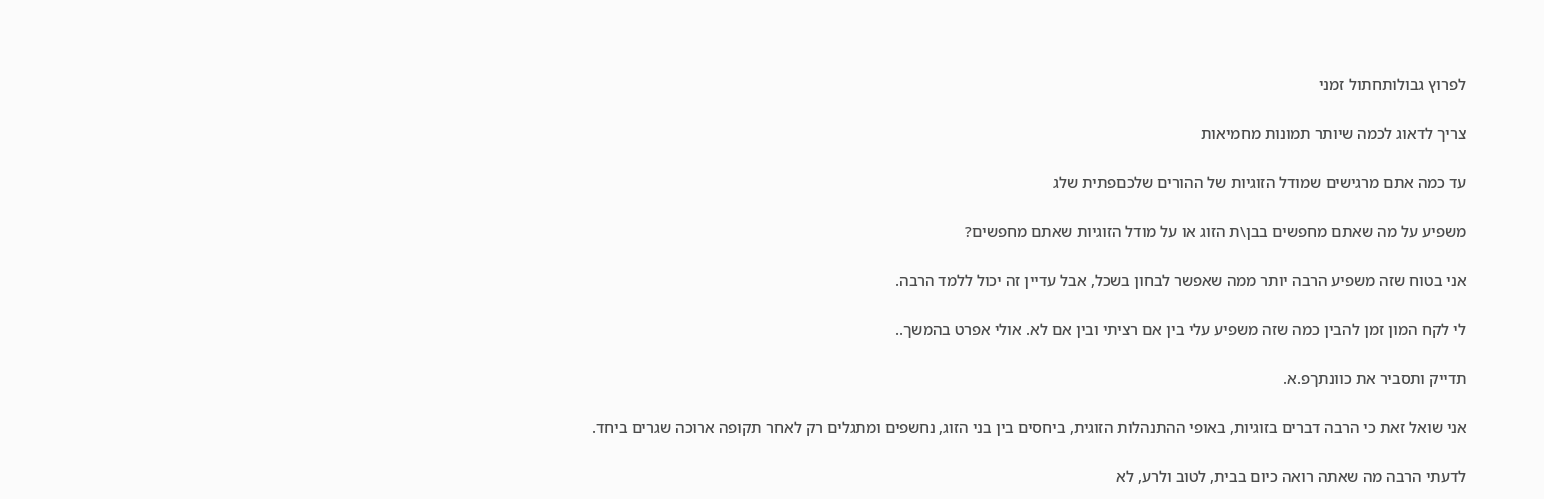לפרוץ גבולותחתול זמני

צריך לדאוג לכמה שיותר תמונות מחמיאות

עד כמה אתם מרגישים שמודל הזוגיות של ההורים שלכםפתית שלג

משפיע על מה שאתם מחפשים בבן\ת הזוג או על מודל הזוגיות שאתם מחפשים?

אני בטוח שזה משפיע הרבה יותר ממה שאפשר לבחון בשכל, אבל עדיין זה יכול ללמד הרבה.

לי לקח המון זמן להבין כמה שזה משפיע עלי בין אם רציתי ובין אם לא. אולי אפרט בהמשך..

תדייק ותסביר את כוונתךפ.א.

אני שואל זאת כי הרבה דברים בזוגיות, באופי ההתנהלות הזוגית, ביחסים בין בני הזוג, נחשפים ומתגלים רק לאחר תקופה ארוכה שגרים ביחד.

לדעתי הרבה מה שאתה רואה כיום בבית, לטוב ולרע, לא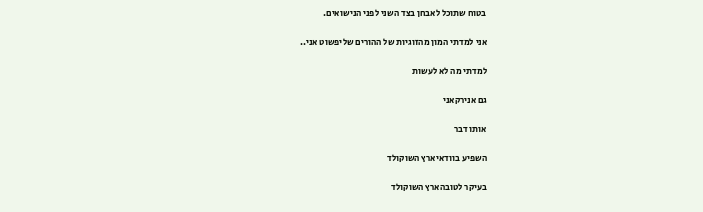בטוח שתוכל לאבחן בצד השני לפני הנישואים.

אני למדתי המון מהזוגיות של ההורים שליפשוט אני..

למדתי מה לא לעשות

גם אנירקאני

אותו דבר

השפיע בוודאיארץ השוקולד

בעיקר לטובהארץ השוקולד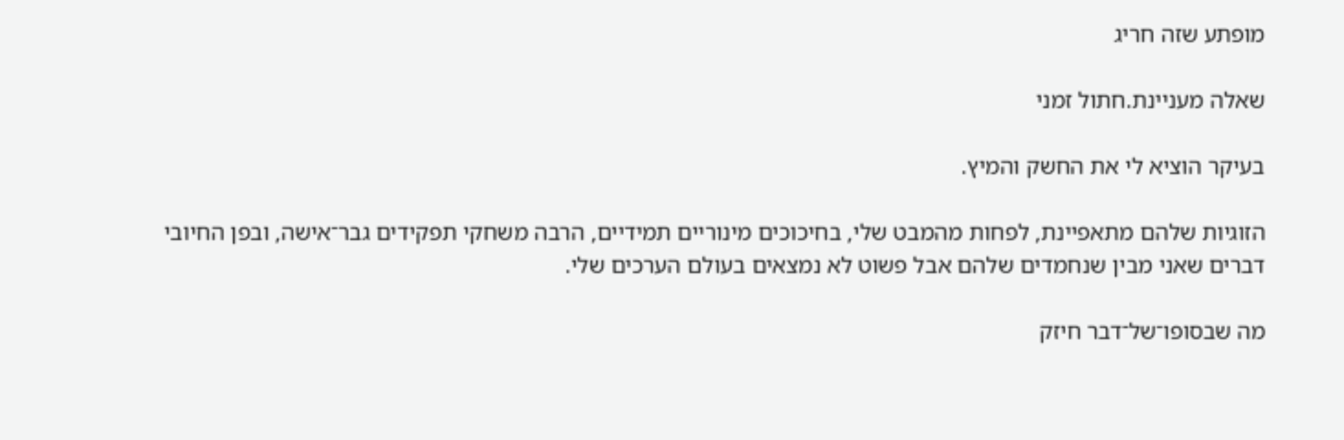מופתע שזה חריג

שאלה מעניינת.חתול זמני

בעיקר הוציא לי את החשק והמיץ.

הזוגיות שלהם מתאפיינת, לפחות מהמבט שלי, בחיכוכים מינוריים תמידיים, הרבה משחקי תפקידים גבר־אישה, ובפן החיובי דברים שאני מבין שנחמדים שלהם אבל פשוט לא נמצאים בעולם הערכים שלי.

מה שבסופו־של־דבר חיזק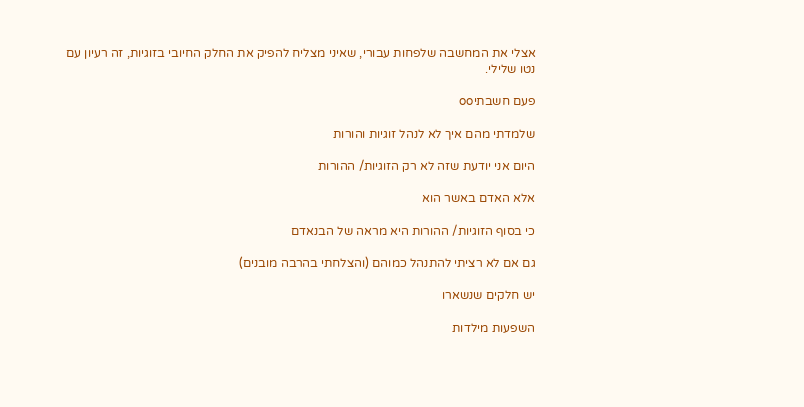אצלי את המחשבה שלפחות עבורי, שאיני מצליח להפיק את החלק החיובי בזוגיות, זה רעיון עם נטו שלילי.

פעם חשבתיoo

שלמדתי מהם איך לא לנהל זוגיות והורות

היום אני יודעת שזה לא רק הזוגיות/ ההורות

אלא האדם באשר הוא

כי בסוף הזוגיות/ ההורות היא מראה של הבנאדם

גם אם לא רציתי להתנהל כמוהם (והצלחתי בהרבה מובנים)

יש חלקים שנשארו

השפעות מילדות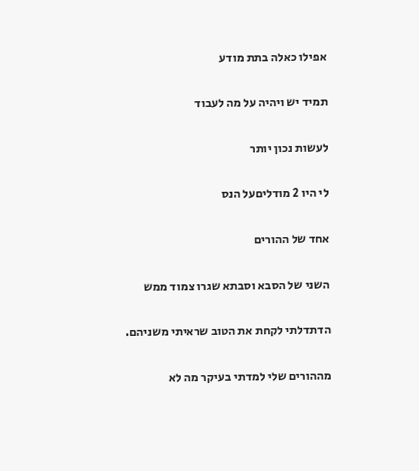אפילו כאלה בתת מודע

תמיד יש ויהיה על מה לעבוד

לעשות נכון יותר

לי היו 2 מודליםעל הנס

אחד של ההורים

השני של הסבא וסבתא שגרו צמוד ממש

הדתדלתי לקחת את הטוב שראיתי משניהם.

מההורים שלי למדתי בעיקר מה לא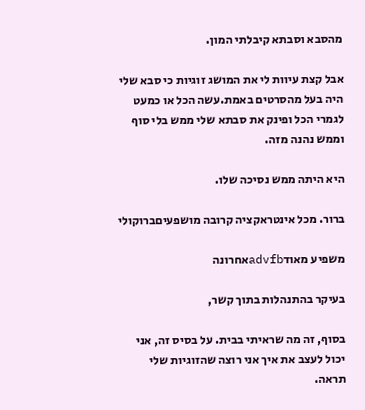מהסבא וסבתא קיבלתי המון.

אבל קצת עיוות לי את המושג זוגיות כי סבא שלי היה בעל מהסרטים באמת.עשה הכל או כמעט לגמרי הכל ופינק את סבתא שלי ממש בלי סוף וממש נהנה מזה.

היא היתה ממש נסיכה שלו.

ברור. מכל אינטראקציה קרובה מושפעיםברוקולי

משפיע מאודadvfbאחרונה

בעיקר בהתנהלות בתוך קשר,

בסוף, זה מה שראיתי בבית. על בסיס זה, אני יכול לעצב את איך אני רוצה שהזוגיות שלי תראה.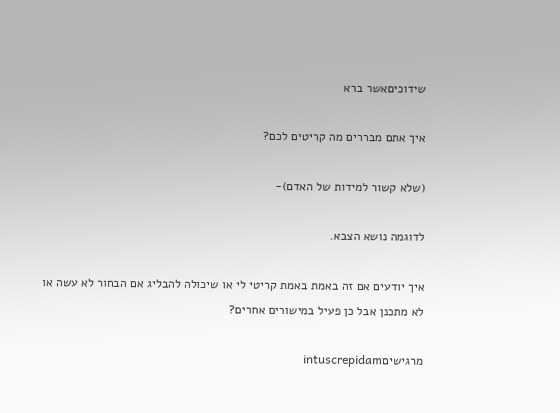שידוכיםאשר ברא

איך אתם מבררים מה קריטים לכם?

(שלא קשור למידות של האדם)-

לדוגמה נושא הצבא.

איך יודעים אם זה באמת באמת קריטי לי או שיכולה להבליג אם הבחור לא עשה או לא מתכנן אבל כן פעיל במישורים אחרים?

מרגישיםintuscrepidam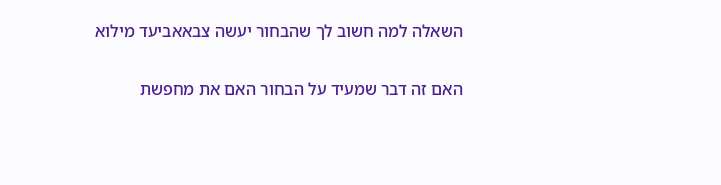השאלה למה חשוב לך שהבחור יעשה צבאאביעד מילוא

האם זה דבר שמעיד על הבחור האם את מחפשת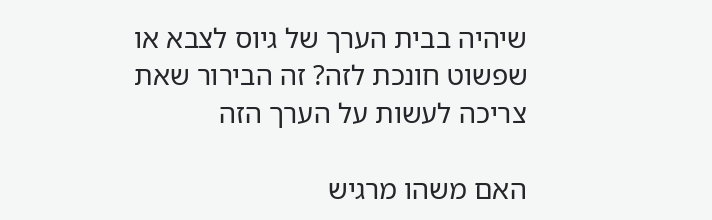שיהיה בבית הערך של גיוס לצבא או שפשוט חונכת לזה? זה הבירור שאת צריכה לעשות על הערך הזה

האם משהו מרגיש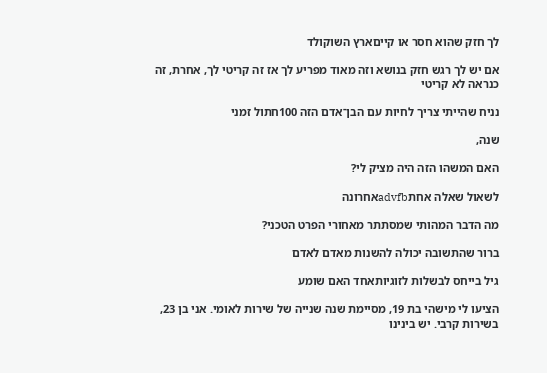לך חזק שהוא חסר או קייםארץ השוקולד

אם יש לך רגש חזק בנושא וזה מאוד מפריע לך אז זה קריטי לך, אחרת, זה כנראה לא קריטי

נניח שהייתי צריך לחיות עם הבן־אדם הזה 100חתול זמני

שנה,

האם המשהו הזה היה מציק לי?

לשאול שאלה אחתadvfbאחרונה

מה הדבר המהותי שמסתתר מאחורי הפרט הטכני?

ברור שהתשובה יכולה להשנות מאדם לאדם

גיל בייחס לבשלות לזוגיותאחד האם שומע

הציעו לי מישהי בת 19, מסיימת שנה שנייה של שירות לאומי. אני בן 23, בשירות קרבי. יש בינינו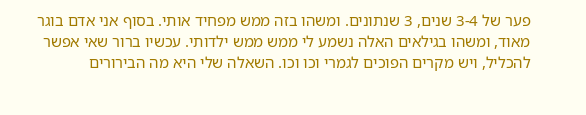פער של 3-4 שנים, 3 שנתונים. ומשהו בזה ממש מפחיד אותי. בסוף אני אדם בוגר מאוד, ומשהו בגילאים האלה נשמע לי ממש ממש ילדותי. עכשיו ברור שאי אפשר להכליל, ויש מקרים הפוכים לגמרי וכו וכו. השאלה שלי היא מה הבירורים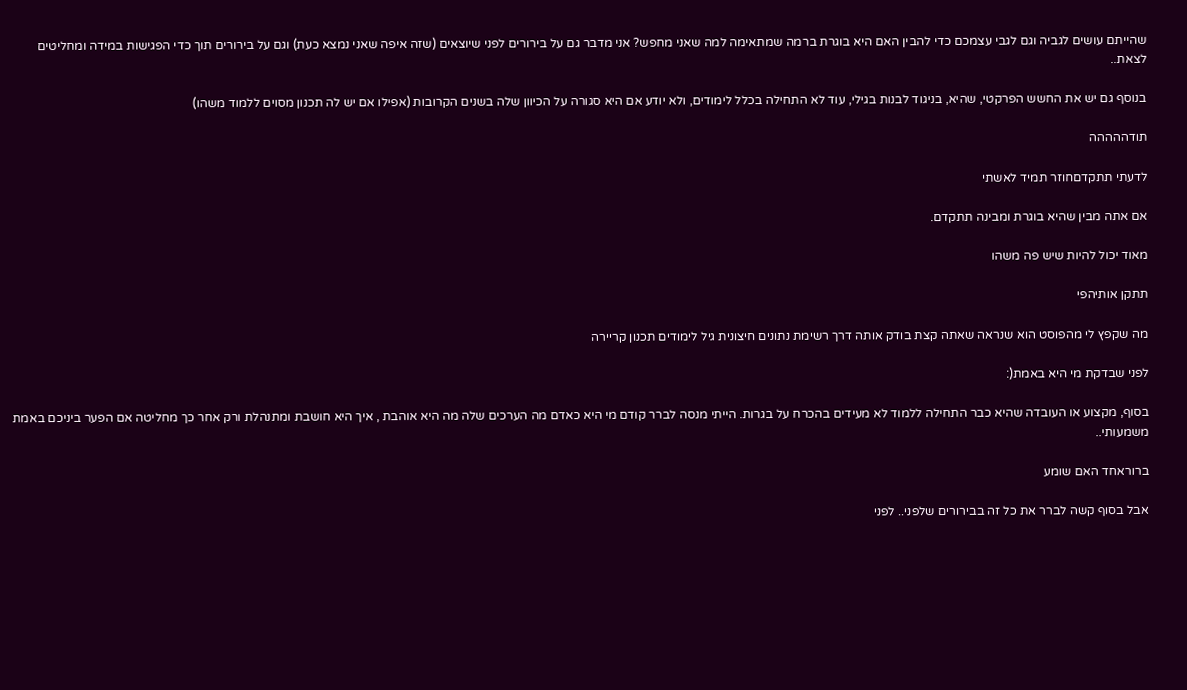שהייתם עושים לגביה וגם לגבי עצמכם כדי להבין האם היא בוגרת ברמה שמתאימה למה שאני מחפש? אני מדבר גם על בירורים לפני שיוצאים (שזה איפה שאני נמצא כעת) וגם על בירורים תוך כדי הפגישות במידה ומחליטים לצאת..

בנוסף גם יש את החשש הפרקטי, שהיא, בניגוד לבנות בגילי, עוד לא התחילה בכלל לימודים, ולא יודע אם היא סגורה על הכיוון שלה בשנים הקרובות (אפילו אם יש לה תכנון מסוים ללמוד משהו)

תודההההה

לדעתי תתקדםחוזר תמיד לאשתי

אם אתה מבין שהיא בוגרת ומבינה תתקדם.

מאוד יכול להיות שיש פה משהו

תתקן אותיהפי

מה שקפץ לי מהפוסט הוא שנראה שאתה קצת בודק אותה דרך רשימת נתונים חיצונית גיל לימודים תכנון קריירה

לפני שבדקת מי היא באמת(:

בסוף, מקצוע או העובדה שהיא כבר התחילה ללמוד לא מעידים בהכרח על בגרות. הייתי מנסה לברר קודם מי היא כאדם מה הערכים שלה מה היא אוהבת , איך היא חושבת ומתנהלת ורק אחר כך מחליטה אם הפער ביניכם באמת משמעותי..

ברוראחד האם שומע

אבל בסוף קשה לברר את כל זה בבירורים שלפני.. לפני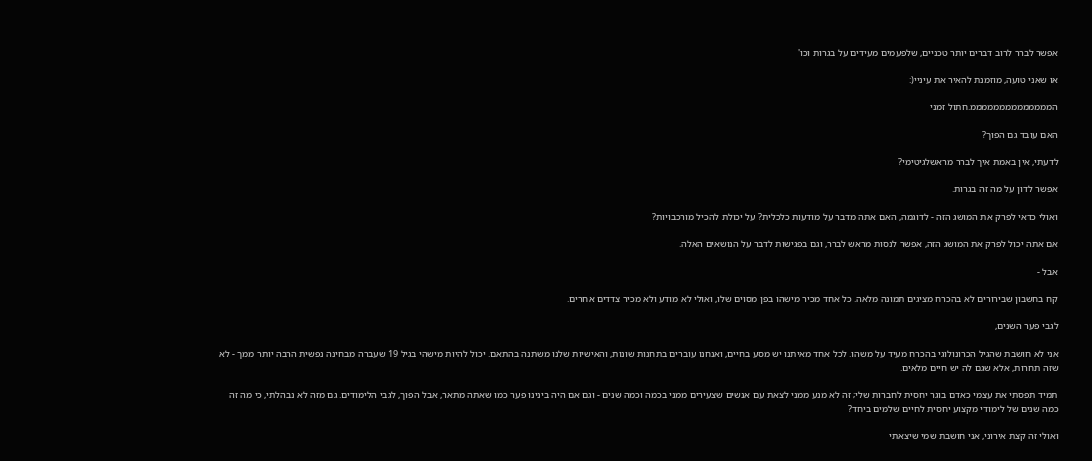אפשר לברר לרוב דברים יותר טכניים, שלפעמים מעידים על בגרות וכו'

או שאני טועה, מוזמנת להאיר את עיניי(:

הממממממממממממממ.חתול זמני

האם עובד גם הפוך?

לדעתי, אין באמת איך לברר מראשלגיטימי?

אפשר לדון על מה זה בגרות.

ואולי כדאי לפרק את המושג הזה - לדוגמה, האם אתה מדבר על מודעות כלכלית? על יכולת להכיל מורכבויות?

אם אתה יכול לפרק את המושג הזה, אפשר לנסות מראש לברר, וגם בפגישות לדבר על הנושאים האלה.

אבל -

קח בחשבון שבירורים לא בהכרח מציגים תמונה מלאה. כל אחד מכיר מישהו בפן מסוים שלו, ואולי לא מודע ולא מכיר צדדים אחרים.

לגבי פער השנים,

אני לא חושבת שהגיל הכרונולוגי בהכרח מעיד על משהו. לכל אחד מאיתנו יש מסע בחיים, ואנחנו עוברים בתחנות שונות, והאישיות שלנו משתנה בהתאם. יכול להיות מישהי בגיל 19 שעברה מבחינה נפשית הרבה יותר ממך - לא שזה תחרות, אלא שגם לה יש חיים מלאים.

תמיד תפסתי את עצמי כאדם בוגר יחסית לחברות שלי; זה לא מנע ממני לצאת עם אנשים שצעירים ממני בכמה וכמה שנים - וגם אם היה בינינו פער כמו שאתה מתאר, אבל הפוך, לגבי הלימודים. גם מזה לא נבהלתי, כי מה זה כמה שנים של לימודי מקצוע יחסית לחיים שלמים ביחד?

ואולי זה קצת אירוני, אני חושבת שמי שיצאתי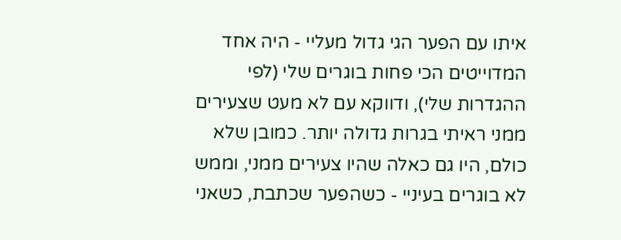איתו עם הפער הגי גדול מעליי - היה אחד המדוייטים הכי פחות בוגרים שלי (לפי ההגדרות שלי), ודווקא עם לא מעט שצעירים ממני ראיתי בגרות גדולה יותר. כמובן שלא כולם, היו גם כאלה שהיו צעירים ממני, וממש לא בוגרים בעיניי - כשהפער שכתבת, כשאני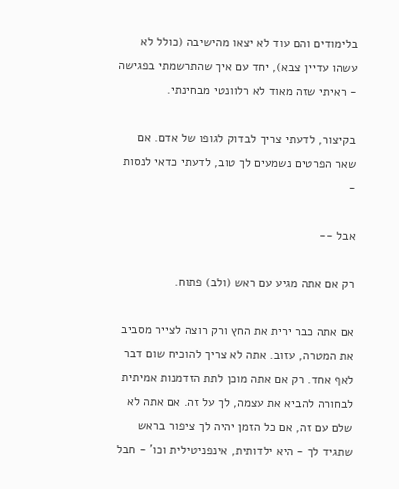בלימודים והם עוד לא יצאו מהישיבה (כולל לא עשהו עדיין צבא), יחד עם איך שהתרשמתי בפגישה - ראיתי שזה מאוד לא רלוונטי מבחינתי.

בקיצור, לדעתי צריך לבדוק לגופו של אדם. אם שאר הפרטים נשמעים לך טוב, לדעתי כדאי לנסות -

אבל --

רק אם אתה מגיע עם ראש (ולב) פתוח.

אם אתה כבר ירית את החץ ורק רוצה לצייר מסביב את המטרה, עזוב. אתה לא צריך להוכיח שום דבר לאף אחד. רק אם אתה מוכן לתת הזדמנות אמיתית לבחורה להביא את עצמה, לך על זה. אם אתה לא שלם עם זה, אם כל הזמן יהיה לך ציפור בראש שתגיד לך - היא ילדותית, אינפניטילית וכו' - חבל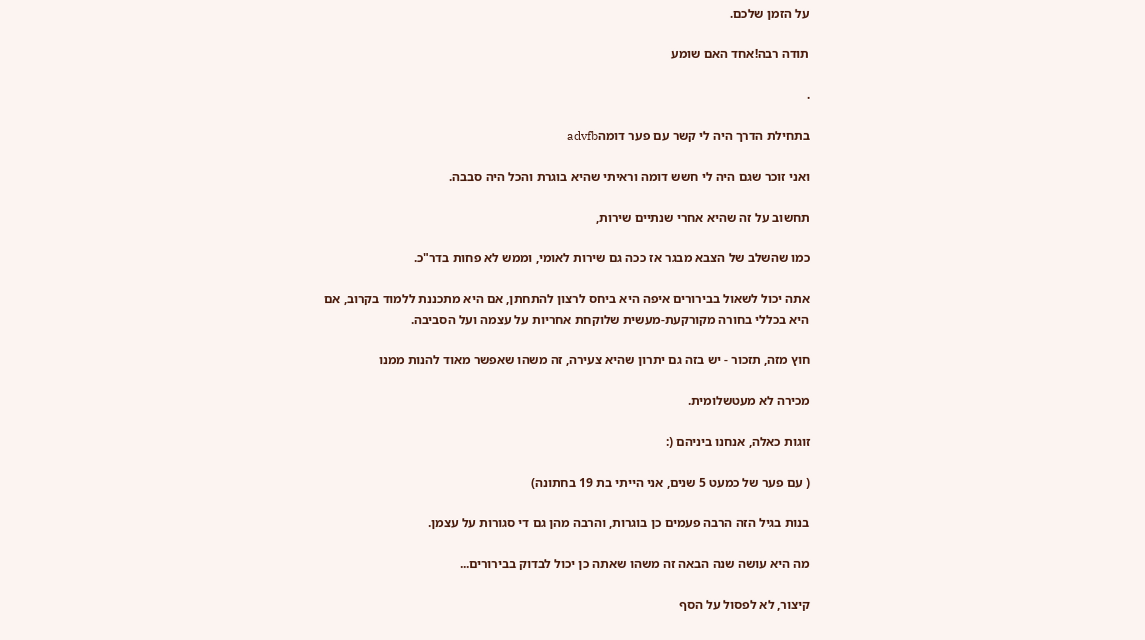על הזמן שלכם.

תודה רבה!אחד האם שומע

.

בתחילת הדרך היה לי קשר עם פער דומהadvfb

ואני זוכר שגם היה לי חשש דומה וראיתי שהיא בוגרת והכל היה סבבה.

תחשוב על זה שהיא אחרי שנתיים שירות,

כמו שהשלב של הצבא מבגר אז ככה גם שירות לאומי, וממש לא פחות בדר"כ.

אתה יכול לשאול בבירורים איפה היא ביחס לרצון להתחתן, אם היא מתכננת ללמוד בקרוב, אם היא בכללי בחורה מקורקעת-מעשית שלוקחת אחריות על עצמה ועל הסביבה.

חוץ מזה, תזכור - יש בזה גם יתרון שהיא צעירה, זה משהו שאפשר מאוד להנות ממנו

מכירה לא מעטשלומית.

זוגות כאלה, אנחנו ביניהם (:

( עם פער של כמעט 5 שנים, אני הייתי בת 19 בחתונה)

בנות בגיל הזה הרבה פעמים כן בוגרות, והרבה מהן גם די סגורות על עצמן.

מה היא עושה שנה הבאה זה משהו שאתה כן יכול לבדוק בבירורים...

קיצור, לא לפסול על הסף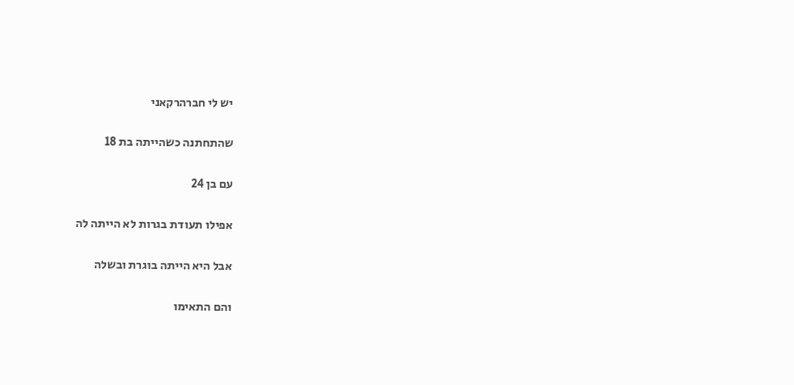יש לי חברהרקאני

שהתחתנה כשהייתה בת 18

עם בן 24

אפילו תעודת בגרות לא הייתה לה

אבל היא הייתה בוגרת ובשלה

והם התאימו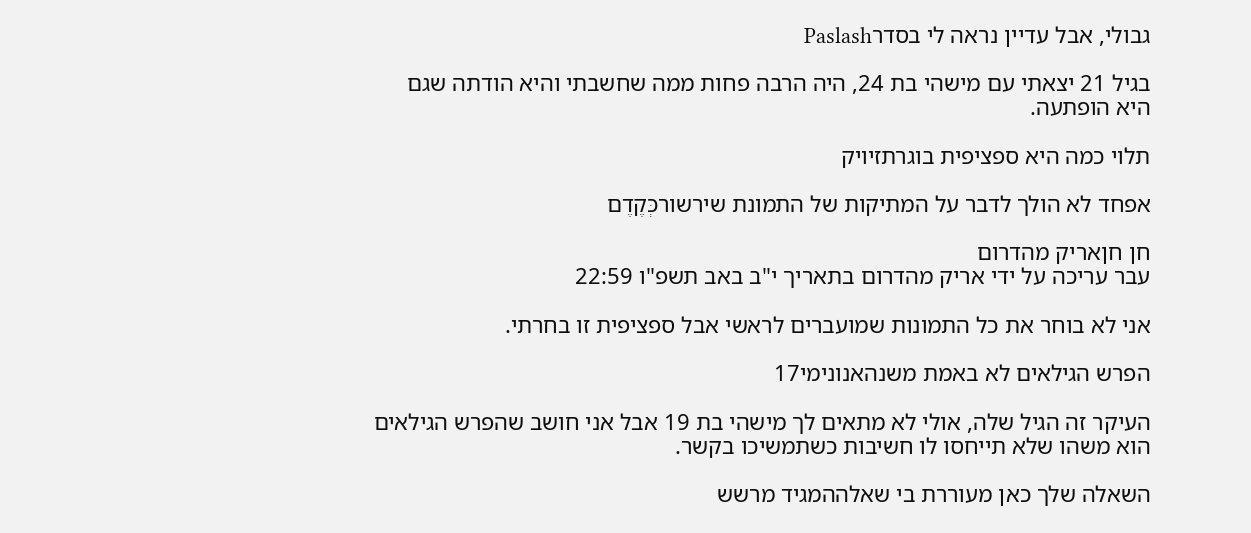גבולי, אבל עדיין נראה לי בסדרPaslash

בגיל 21 יצאתי עם מישהי בת 24, היה הרבה פחות ממה שחשבתי והיא הודתה שגם היא הופתעה.

תלוי כמה היא ספציפית בוגרתזיויק

אפחד לא הולך לדבר על המתיקות של התמונת שירשורכְּקֶדֶם

חן חןאריק מהדרום
עבר עריכה על ידי אריק מהדרום בתאריך י"ב באב תשפ"ו 22:59

אני לא בוחר את כל התמונות שמועברים לראשי אבל ספציפית זו בחרתי.

הפרש הגילאים לא באמת משנהאנונימי17

העיקר זה הגיל שלה, אולי לא מתאים לך מישהי בת 19 אבל אני חושב שהפרש הגילאים הוא משהו שלא תייחסו לו חשיבות כשתמשיכו בקשר.

השאלה שלך כאן מעוררת בי שאלההמגיד מרשש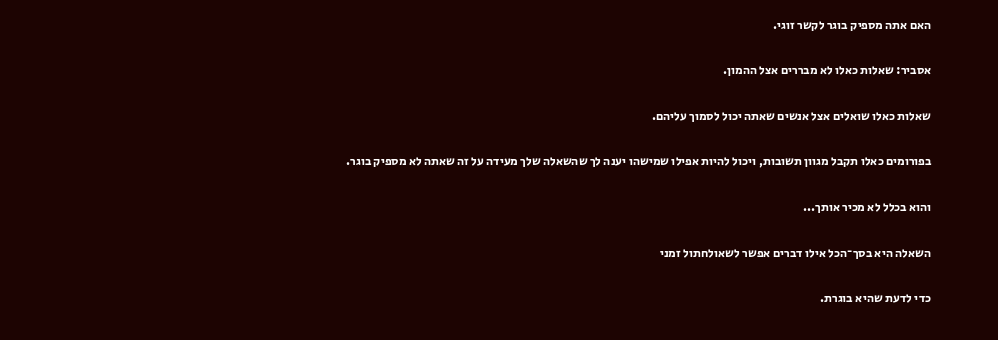האם אתה מספיק בוגר לקשר זוגי.

אסביר: שאלות כאלו לא מבררים אצל ההמון.

שאלות כאלו שואלים אצל אנשים שאתה יכול לסמוך עליהם.

בפורומים כאלו תקבל מגוון תשובות, ויכול להיות אפילו שמישהו יענה לך שהשאלה שלך מעידה על זה שאתה לא מספיק בוגר.

והוא בכלל לא מכיר אותך...

השאלה היא בסך־הכל אילו דברים אפשר לשאולחתול זמני

כדי לדעת שהיא בוגרת.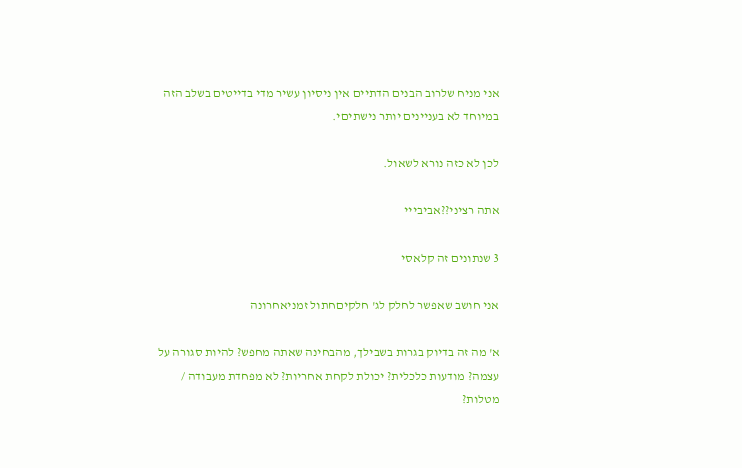אני מניח שלרוב הבנים הדתיים אין ניסיון עשיר מדי בדייטים בשלב הזה במיוחד לא בעניינים יותר נישתיםי.

לכן לא כזה נורא לשאול.

אתה רציני??אביבייי

3 שנתונים זה קלאסי

אני חושב שאפשר לחלק לג' חלקיםחתול זמניאחרונה

א' מה זה בדיוק בגרות בשבילך, מהבחינה שאתה מחפש? להיות סגורה על עצמה? מודעות כלכלית? יכולת לקחת אחריות? לא מפחדת מעבודה / מטלות?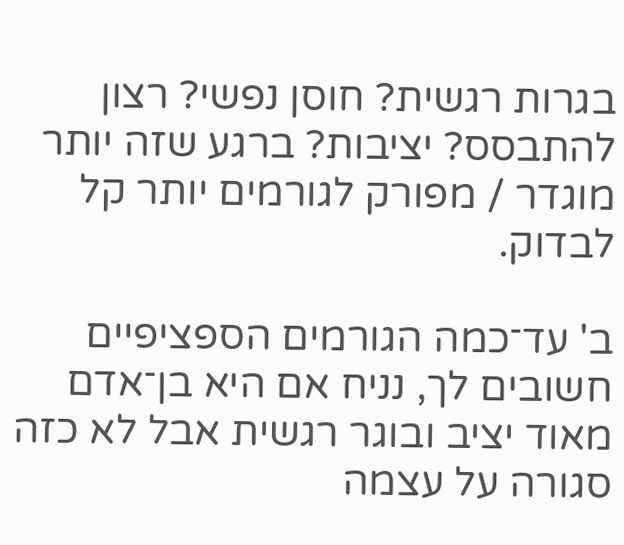בגרות רגשית? חוסן נפשי? רצון להתבסס? יציבות? ברגע שזה יותר מוגדר / מפורק לגורמים יותר קל לבדוק.

ב' עד־כמה הגורמים הספציפיים חשובים לך, נניח אם היא בן־אדם מאוד יציב ובוגר רגשית אבל לא כזה סגורה על עצמה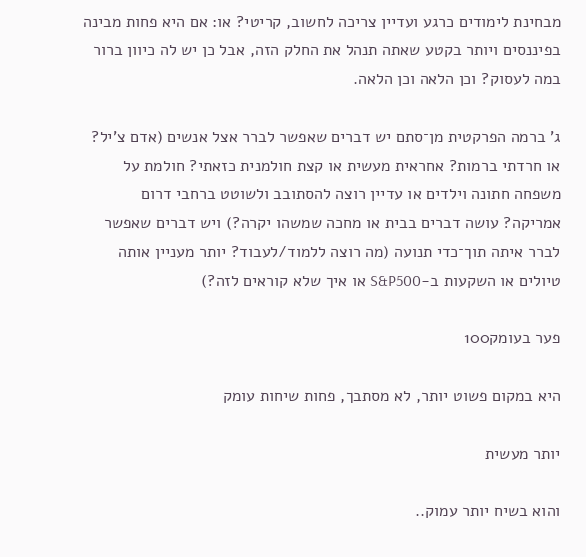מבחינת לימודים כרגע ועדיין צריכה לחשוב, קריטי? או: אם היא פחות מבינה בפיננסים ויותר בקטע שאתה תנהל את החלק הזה, אבל כן יש לה כיוון ברור במה לעסוק? וכן הלאה וכן הלאה.

ג' ברמה הפרקטית מן־סתם יש דברים שאפשר לברר אצל אנשים (אדם צ'יל? או חרדתי ברמות? אחראית מעשית או קצת חולמנית כזאתי? חולמת על משפחה חתונה וילדים או עדיין רוצה להסתובב ולשוטט ברחבי דרום אמריקה? עושה דברים בבית או מחכה שמשהו יקרה?) ויש דברים שאפשר לברר איתה תוך־כדי תנועה (מה רוצה ללמוד/לעבוד? יותר מעניין אותה טיולים או השקעות ב-S&P500 או איך שלא קוראים לזה?)

פער בעומק100

היא במקום פשוט יותר, לא מסתבך, פחות שיחות עומק

יותר מעשית

והוא בשיח יותר עמוק..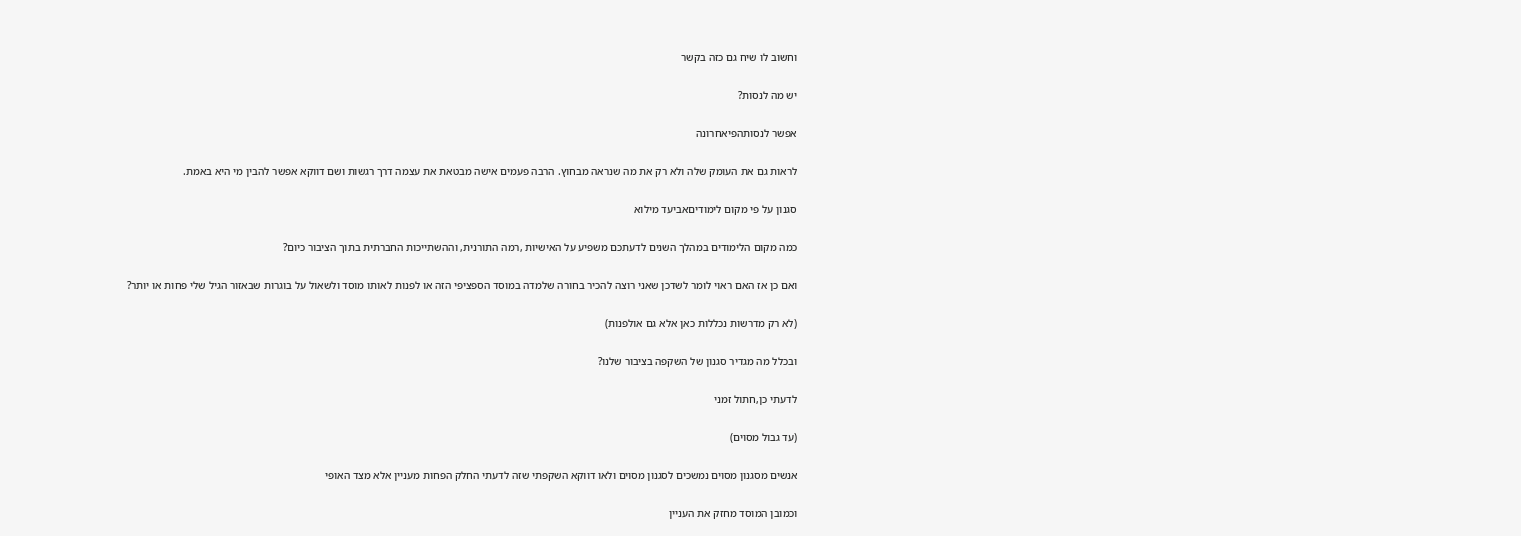וחשוב לו שיח גם כזה בקשר

יש מה לנסות?

אפשר לנסותהפיאחרונה

לראות גם את העומק שלה ולא רק את מה שנראה מבחוץ. הרבה פעמים אישה מבטאת את עצמה דרך רגשות ושם דווקא אפשר להבין מי היא באמת.

סגנון על פי מקום לימודיםאביעד מילוא

כמה מקום הלימודים במהלך השנים לדעתכם משפיע על האישיות ,רמה התורנית, וההשתייכות החברתית בתוך הציבור כיום?

ואם כן אז האם ראוי לומר לשדכן שאני רוצה להכיר בחורה שלמדה במוסד הספציפי הזה או לפנות לאותו מוסד ולשאול על בוגרות שבאזור הגיל שלי פחות או יותר?

(לא רק מדרשות נכללות כאן אלא גם אולפנות)

ובכלל מה מגדיר סגנון של השקפה בציבור שלנו?

לדעתי כן,חתול זמני

(עד גבול מסוים)

אנשים מסגנון מסוים נמשכים לסגנון מסוים ולאו דווקא השקפתי שזה לדעתי החלק הפחות מעניין אלא מצד האופי

וכמובן המוסד מחזק את העניין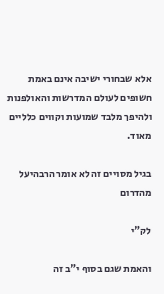אלא שבחורי ישיבה אינם באמת חשופים לעולם המדרשות והאולפנות ולהיפך מלבד שמועות וקווים כלליים מאוד.

בגיל מסויים זה לא אומר הרבהיעל מהדרום

לק"י

והאמת שגם בסוף י"ב זה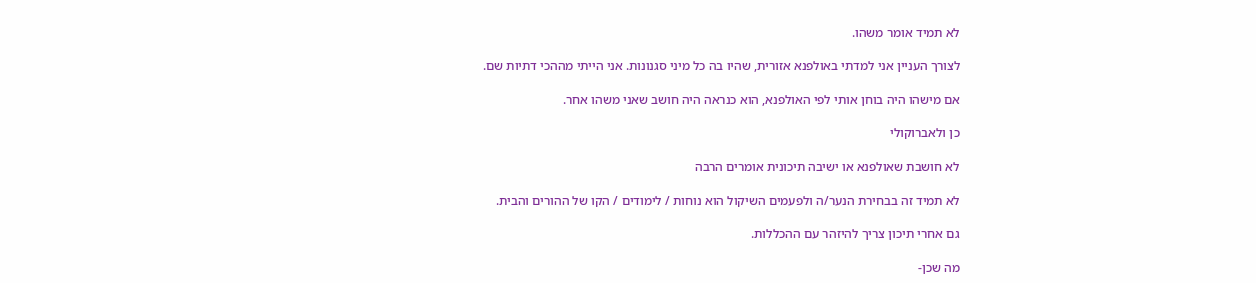לא תמיד אומר משהו.

לצורך העניין אני למדתי באולפנא אזורית, שהיו בה כל מיני סגנונות. אני הייתי מההכי דתיות שם.

אם מישהו היה בוחן אותי לפי האולפנא, הוא כנראה היה חושב שאני משהו אחר.

כן ולאברוקולי

לא חושבת שאולפנא או ישיבה תיכונית אומרים הרבה

לא תמיד זה בבחירת הנער/ה ולפעמים השיקול הוא נוחות / לימודים / הקו של ההורים והבית.

גם אחרי תיכון צריך להיזהר עם ההכללות.

מה שכן-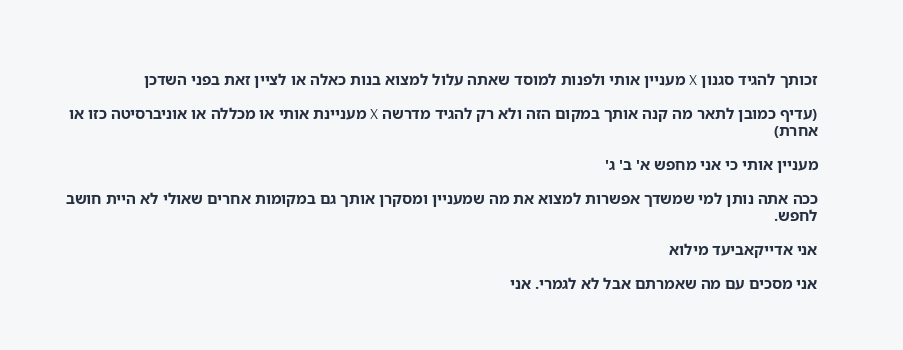זכותך להגיד סגנון X מעניין אותי ולפנות למוסד שאתה עלול למצוא בנות כאלה או לציין זאת בפני השדכן

(עדיף כמובן לתאר מה קנה אותך במקום הזה ולא רק להגיד מדרשה X מעניינת אותי או מכללה או אוניברסיטה כזו או אחרת)

מעניין אותי כי אני מחפש א' ב' ג'

ככה אתה נותן למי שמשדך אפשרות למצוא את מה שמעניין ומסקרן אותך גם במקומות אחרים שאולי לא היית חושב לחפש.

אני אדייקאביעד מילוא

אני מסכים עם מה שאמרתם אבל לא לגמרי. אני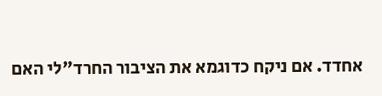אחדד. אם ניקח כדוגמא את הציבור החרד"לי האם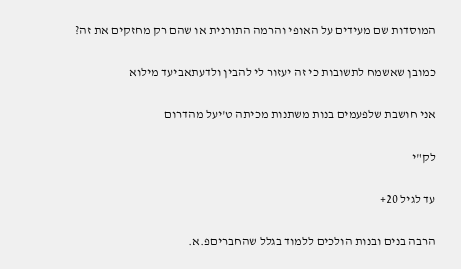המוסדות שם מעידים על האופי והרמה התורנית או שהם רק מחזקים את זה?

כמובן שאשמח לתשובות כי זה יעזור לי להבין ולדעתאביעד מילוא

אני חושבת שלפעמים בנות משתנות מכיתה ט'יעל מהדרום

לק"י

עד לגיל 20+

הרבה בנים ובנות הולכים ללמוד בגלל שהחבריםפ.א.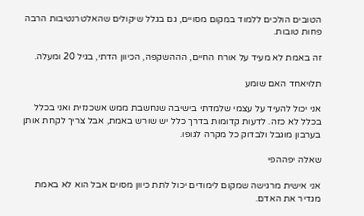הטובים הולכים ללמוד במקום מסויים, גם בגלל שיקולים שהאלטרנטיבות הרבה פחות טובות.

זה באמת לא מעיד על אורח החיים, הההשקפה, הכיוון הדתי, בגיל 20 ומעלה.

תלויאחד האם שומע

אני יכול להעיד על עצמי שלמדתי בישיבה שנחשבת ממש אשכנזית ואני בכלל בכלל לא כזה. לדעות קדומות בדרך כלל יש שורש באמת, אבל צריך לקחת אותן בערבון מוגבל ולבדוק כל מקרה לגופו.

שאלה יפההפי

אני אישית מרגישה שמקום לימודים יכול לתת כיוון מסוים אבל הוא לא באמת מגדיר את האדם.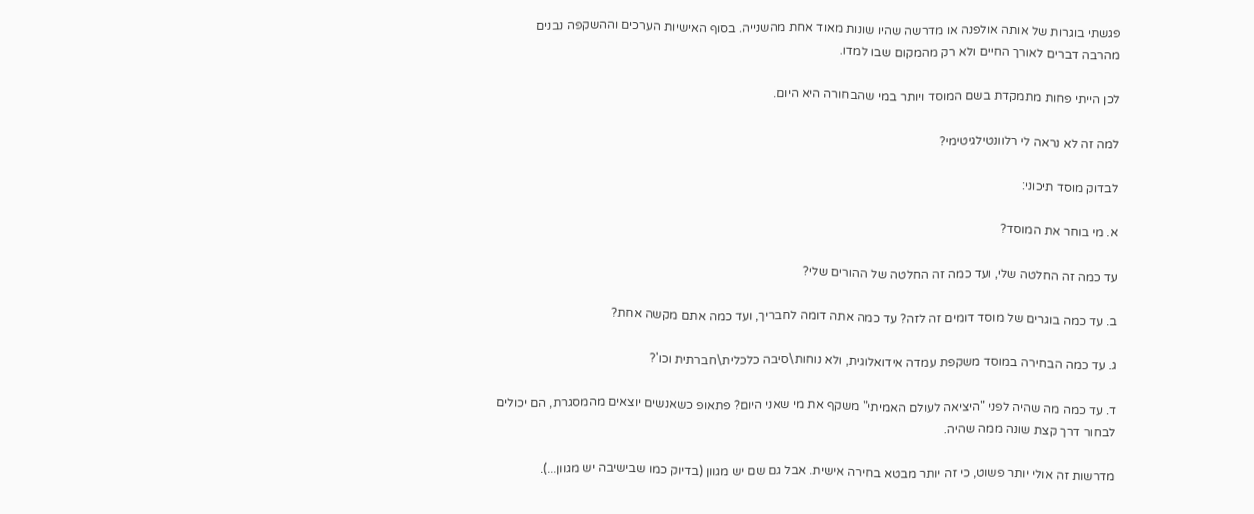פגשתי בוגרות של אותה אולפנה או מדרשה שהיו שונות מאוד אחת מהשנייה. בסוף האישיות הערכים וההשקפה נבנים מהרבה דברים לאורך החיים ולא רק מהמקום שבו למדו.

לכן הייתי פחות מתמקדת בשם המוסד ויותר במי שהבחורה היא היום.

למה זה לא נראה לי רלוונטילגיטימי?

לבדוק מוסד תיכוני:

א. מי בוחר את המוסד?

עד כמה זה החלטה שלי, ועד כמה זה החלטה של ההורים שלי?

ב. עד כמה בוגרים של מוסד דומים זה לזה? עד כמה אתה דומה לחבריך, ועד כמה אתם מקשה אחת?

ג. עד כמה הבחירה במוסד משקפת עמדה אידואלוגית, ולא נוחות\סיבה כלכלית\חברתית וכו'?

ד. עד כמה מה שהיה לפני "היציאה לעולם האמיתי" משקף את מי שאני היום? פתאופ כשאנשים יוצאים מהמסגרת, הם יכולים לבחור דרך קצת שונה ממה שהיה.

מדרשות זה אולי יותר פשוט, כי זה יותר מבטא בחירה אישית. אבל גם שם יש מגוון (בדיוק כמו שבישיבה יש מגוון...).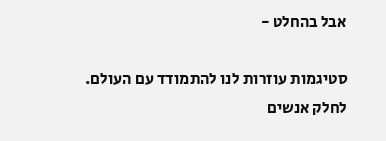אבל בהחלט -

סטיגמות עוזרות לנו להתמודד עם העולם. לחלק אנשים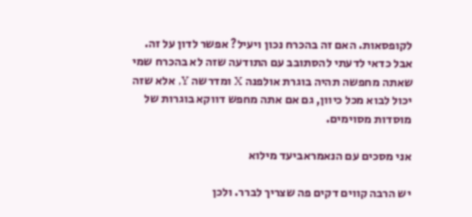לקופסאות. האם זה בהכרח נכון ויעיל? אפשר לדון על זה. אבל כדאי לדעתי להסתובב עם התודעה שזה לא בהכרח שמי שאתה מחפשה תהיה בוגרת אולפנה X ומדרשה Y, אלא שזה יכול לבוא מכל כיוון, גם אם אתה מחפש דווקא בוגרות של מוסדות מסוימים.

אני מסכים עם הנאמראביעד מילוא

יש הרבה קווים דקים פה שצריך לברר. ולכן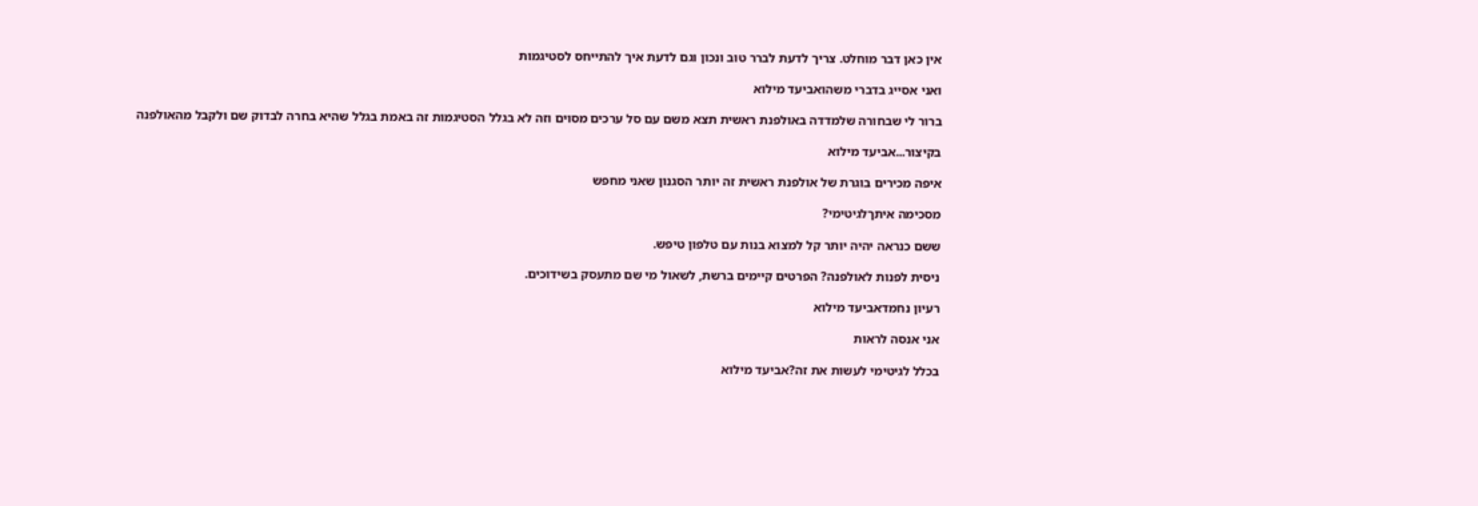אין כאן דבר מוחלט. צריך לדעת לברר טוב ונכון וגם לדעת איך להתייחס לסטיגמות

ואני אסייג בדברי משהואביעד מילוא

ברור לי שבחורה שלמדדה באולפנת ראשית תצא משם עם סל ערכים מסוים וזה לא בגלל הסטיגמות זה באמת בגלל שהיא בחרה לבדוק שם ולקבל מהאולפנה

בקיצור...אביעד מילוא

איפה מכירים בוגרת של אולפנת ראשית זה יותר הסגנון שאני מחפש

מסכימה איתךלגיטימי?

ששם כנראה יהיה יותר קל למצוא בנות עם טלפון טיפש.

ניסית לפנות לאולפנה? הפרטים קיימים ברשת, לשאול מי שם מתעסק בשידוכים.

רעיון נחמדאביעד מילוא

אני אנסה לראות

בכלל לגיטימי לעשות את זה?אביעד מילוא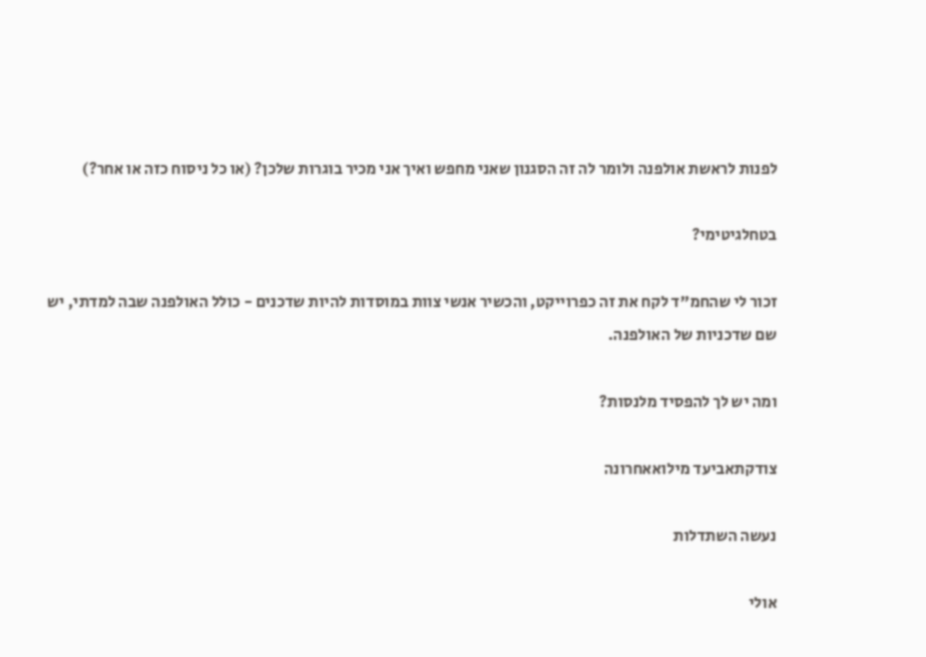לפנות לראשת אולפנה ולומר לה זה הסגנון שאני מחפש ואיך אני מכיר בוגרות שלכן? (או כל ניסוח כזה או אחר?)

בטחלגיטימי?

זכור לי שהחמ"ד לקח את זה כפרוייקט, והכשיר אנשי צוות במוסדות להיות שדכנים - כולל האולפנה שבה למדתי, יש שם שדכניות של האולפנה.

ומה יש לך להפסיד מלנסות?

צודקתאביעד מילואאחרונה

נעשה השתדלות

אולי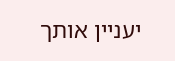יעניין אותך